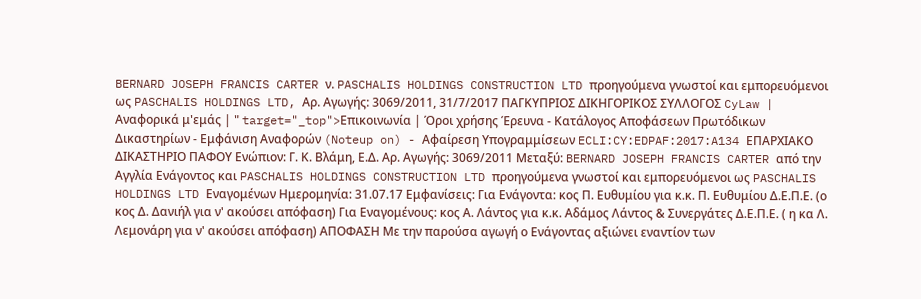BERNARD JOSEPH FRANCIS CARTER ν. PASCHALIS HOLDINGS CONSTRUCTION LTD προηγούμενα γνωστοί και εμπορευόμενοι ως PASCHALIS HOLDINGS LTD, Αρ. Αγωγής: 3069/2011, 31/7/2017 ΠΑΓΚΥΠΡΙΟΣ ΔΙΚΗΓΟΡΙΚΟΣ ΣΥΛΛΟΓΟΣ CyLaw | Αναφορικά μ'εμάς | " target="_top">Επικοινωνία | Όροι χρήσης Έρευνα - Κατάλογος Αποφάσεων Πρωτόδικων Δικαστηρίων - Εμφάνιση Αναφορών (Noteup on) - Αφαίρεση Υπογραμμίσεων ECLI:CY:EDPAF:2017:A134 ΕΠΑΡΧΙΑΚΟ ΔΙΚΑΣΤΗΡΙΟ ΠΑΦΟΥ Ενώπιον: Γ. Κ. Βλάμη, Ε.Δ. Αρ. Αγωγής: 3069/2011 Μεταξύ: BERNARD JOSEPH FRANCIS CARTER από την Αγγλία Ενάγοντος και PASCHALIS HOLDINGS CONSTRUCTION LTD προηγούμενα γνωστοί και εμπορευόμενοι ως PASCHALIS HOLDINGS LTD Εναγομένων Ημερομηνία: 31.07.17 Εμφανίσεις: Για Ενάγοντα: κος Π. Ευθυμίου για κ.κ. Π. Ευθυμίου Δ.Ε.Π.Ε. (ο κος Δ. Δανιήλ για ν' ακούσει απόφαση) Για Εναγομένους: κος Α. Λάντος για κ.κ. Αδάμος Λάντος & Συνεργάτες Δ.Ε.Π.Ε. ( η κα Λ. Λεμονάρη για ν' ακούσει απόφαση) ΑΠΟΦΑΣΗ Με την παρούσα αγωγή ο Ενάγοντας αξιώνει εναντίον των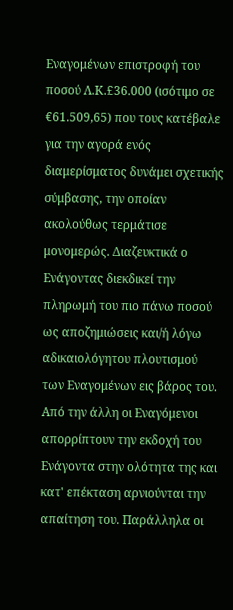Εναγομένων επιστροφή του ποσού Λ.Κ.£36.000 (ισότιμο σε €61.509,65) που τους κατέβαλε για την αγορά ενός διαμερίσματος δυνάμει σχετικής σύμβασης, την οποίαν ακολούθως τερμάτισε μονομερώς. Διαζευκτικά ο Ενάγοντας διεκδικεί την πληρωμή του πιο πάνω ποσού ως αποζημιώσεις και/ή λόγω αδικαιολόγητου πλουτισμού των Εναγομένων εις βάρος του. Από την άλλη οι Εναγόμενοι απορρίπτουν την εκδοχή του Ενάγοντα στην ολότητα της και κατ' επέκταση αρνιούνται την απαίτηση του. Παράλληλα οι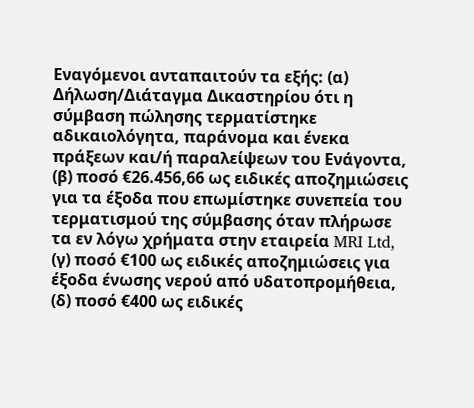Εναγόμενοι ανταπαιτούν τα εξής: (α) Δήλωση/Διάταγμα Δικαστηρίου ότι η σύμβαση πώλησης τερματίστηκε αδικαιολόγητα, παράνομα και ένεκα πράξεων και/ή παραλείψεων του Ενάγοντα, (β) ποσό €26.456,66 ως ειδικές αποζημιώσεις για τα έξοδα που επωμίστηκε συνεπεία του τερματισμού της σύμβασης όταν πλήρωσε τα εν λόγω χρήματα στην εταιρεία MRI Ltd, (γ) ποσό €100 ως ειδικές αποζημιώσεις για έξοδα ένωσης νερού από υδατοπρομήθεια, (δ) ποσό €400 ως ειδικές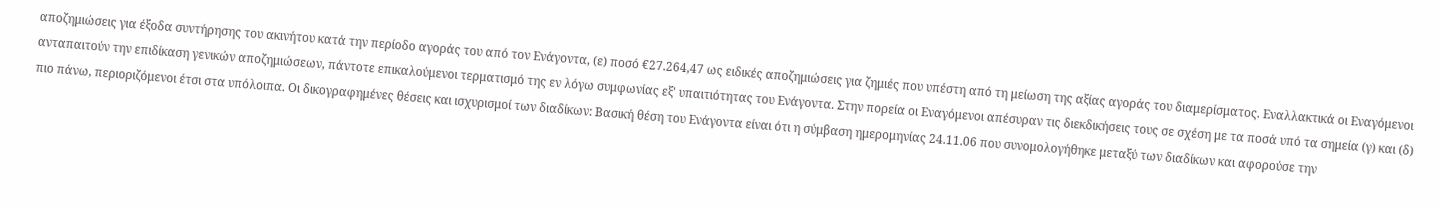αποζημιώσεις για έξοδα συντήρησης του ακινήτου κατά την περίοδο αγοράς του από τον Ενάγοντα, (ε) ποσό €27.264,47 ως ειδικές αποζημιώσεις για ζημιές που υπέστη από τη μείωση της αξίας αγοράς του διαμερίσματος. Εναλλακτικά οι Εναγόμενοι ανταπαιτούν την επιδίκαση γενικών αποζημιώσεων, πάντοτε επικαλούμενοι τερματισμό της εν λόγω συμφωνίας εξ' υπαιτιότητας του Ενάγοντα. Στην πορεία οι Εναγόμενοι απέσυραν τις διεκδικήσεις τους σε σχέση με τα ποσά υπό τα σημεία (γ) και (δ) πιο πάνω, περιοριζόμενοι έτσι στα υπόλοιπα. Οι δικογραφημένες θέσεις και ισχυρισμοί των διαδίκων: Βασική θέση του Ενάγοντα είναι ότι η σύμβαση ημερομηνίας 24.11.06 που συνομολογήθηκε μεταξύ των διαδίκων και αφορούσε την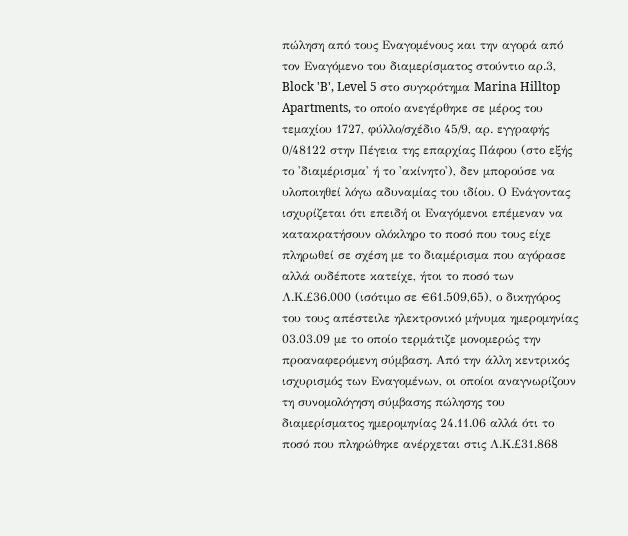πώληση από τους Εναγομένους και την αγορά από τον Εναγόμενο του διαμερίσματος στούντιο αρ.3, Block 'B', Level 5 στο συγκρότημα Marina Hilltop Apartments, το οποίο ανεγέρθηκε σε μέρος του τεμαχίου 1727, φύλλο/σχέδιο 45/9, αρ. εγγραφής 0/48122 στην Πέγεια της επαρχίας Πάφου (στο εξής το 'διαμέρισμα' ή το 'ακίνητο'), δεν μπορούσε να υλοποιηθεί λόγω αδυναμίας του ιδίου. Ο Ενάγοντας ισχυρίζεται ότι επειδή οι Εναγόμενοι επέμεναν να κατακρατήσουν ολόκληρο το ποσό που τους είχε πληρωθεί σε σχέση με το διαμέρισμα που αγόρασε αλλά ουδέποτε κατείχε, ήτοι το ποσό των Λ.Κ.£36.000 (ισότιμο σε €61.509,65), ο δικηγόρος του τους απέστειλε ηλεκτρονικό μήνυμα ημερομηνίας 03.03.09 με το οποίο τερμάτιζε μονομερώς την προαναφερόμενη σύμβαση. Από την άλλη κεντρικός ισχυρισμός των Εναγομένων, οι οποίοι αναγνωρίζουν τη συνομολόγηση σύμβασης πώλησης του διαμερίσματος ημερομηνίας 24.11.06 αλλά ότι το ποσό που πληρώθηκε ανέρχεται στις Λ.Κ.£31.868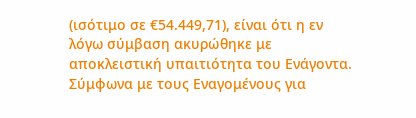(ισότιμο σε €54.449,71), είναι ότι η εν λόγω σύμβαση ακυρώθηκε με αποκλειστική υπαιτιότητα του Ενάγοντα. Σύμφωνα με τους Εναγομένους για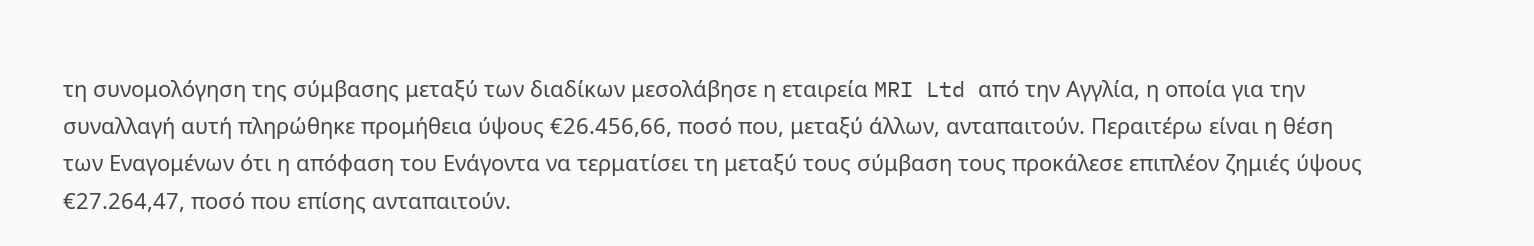τη συνομολόγηση της σύμβασης μεταξύ των διαδίκων μεσολάβησε η εταιρεία MRI Ltd από την Αγγλία, η οποία για την συναλλαγή αυτή πληρώθηκε προμήθεια ύψους €26.456,66, ποσό που, μεταξύ άλλων, ανταπαιτούν. Περαιτέρω είναι η θέση των Εναγομένων ότι η απόφαση του Ενάγοντα να τερματίσει τη μεταξύ τους σύμβαση τους προκάλεσε επιπλέον ζημιές ύψους €27.264,47, ποσό που επίσης ανταπαιτούν.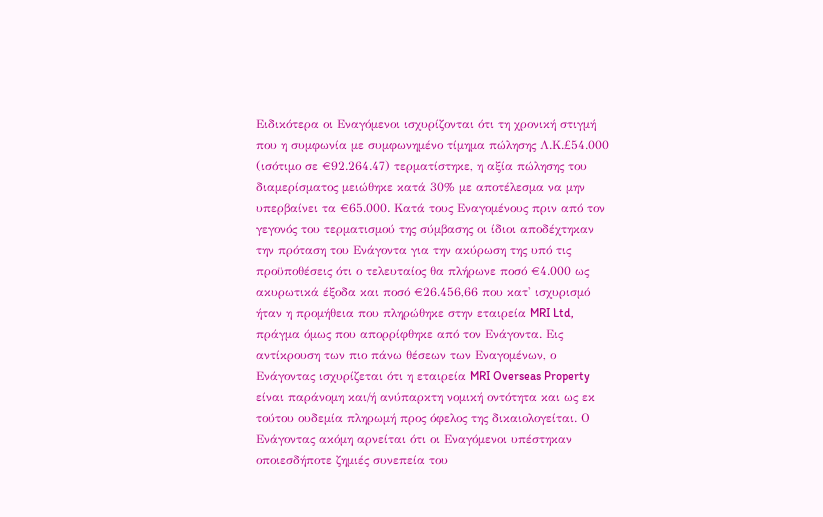Ειδικότερα οι Εναγόμενοι ισχυρίζονται ότι τη χρονική στιγμή που η συμφωνία με συμφωνημένο τίμημα πώλησης Λ.Κ.£54.000 (ισότιμο σε €92.264.47) τερματίστηκε, η αξία πώλησης του διαμερίσματος μειώθηκε κατά 30% με αποτέλεσμα να μην υπερβαίνει τα €65.000. Κατά τους Εναγομένους πριν από τον γεγονός του τερματισμού της σύμβασης οι ίδιοι αποδέχτηκαν την πρόταση του Ενάγοντα για την ακύρωση της υπό τις προϋποθέσεις ότι ο τελευταίος θα πλήρωνε ποσό €4.000 ως ακυρωτικά έξοδα και ποσό €26.456,66 που κατ' ισχυρισμό ήταν η προμήθεια που πληρώθηκε στην εταιρεία MRI Ltd, πράγμα όμως που απορρίφθηκε από τον Ενάγοντα. Εις αντίκρουση των πιο πάνω θέσεων των Εναγομένων, ο Ενάγοντας ισχυρίζεται ότι η εταιρεία MRI Overseas Property είναι παράνομη και/ή ανύπαρκτη νομική οντότητα και ως εκ τούτου ουδεμία πληρωμή προς όφελος της δικαιολογείται. Ο Ενάγοντας ακόμη αρνείται ότι οι Εναγόμενοι υπέστηκαν οποιεσδήποτε ζημιές συνεπεία του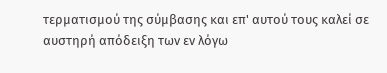τερματισμού της σύμβασης και επ' αυτού τους καλεί σε αυστηρή απόδειξη των εν λόγω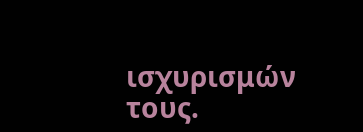ισχυρισμών τους.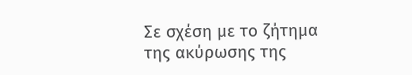Σε σχέση με το ζήτημα της ακύρωσης της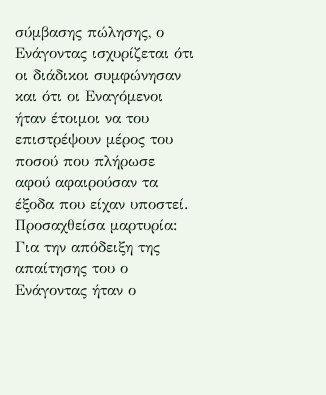σύμβασης πώλησης, ο Ενάγοντας ισχυρίζεται ότι οι διάδικοι συμφώνησαν και ότι οι Εναγόμενοι ήταν έτοιμοι να του επιστρέψουν μέρος του ποσού που πλήρωσε αφού αφαιρούσαν τα έξοδα που είχαν υποστεί. Προσαχθείσα μαρτυρία: Για την απόδειξη της απαίτησης του ο Ενάγοντας ήταν ο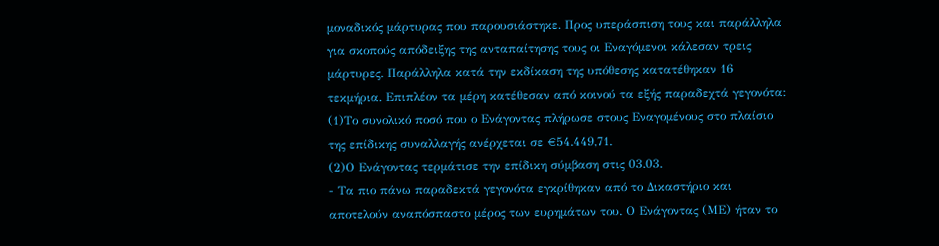μοναδικός μάρτυρας που παρουσιάστηκε. Προς υπεράσπιση τους και παράλληλα για σκοπούς απόδειξης της ανταπαίτησης τους οι Εναγόμενοι κάλεσαν τρεις μάρτυρες. Παράλληλα κατά την εκδίκαση της υπόθεσης κατατέθηκαν 16 τεκμήρια. Επιπλέον τα μέρη κατέθεσαν από κοινού τα εξής παραδεχτά γεγονότα:
(1)Το συνολικό ποσό που ο Ενάγοντας πλήρωσε στους Εναγομένους στο πλαίσιο της επίδικης συναλλαγής ανέρχεται σε €54.449,71.
(2)Ο Ενάγοντας τερμάτισε την επίδικη σύμβαση στις 03.03.
- Τα πιο πάνω παραδεκτά γεγονότα εγκρίθηκαν από το Δικαστήριο και αποτελούν αναπόσπαστο μέρος των ευρημάτων του. Ο Ενάγοντας (ΜΕ) ήταν το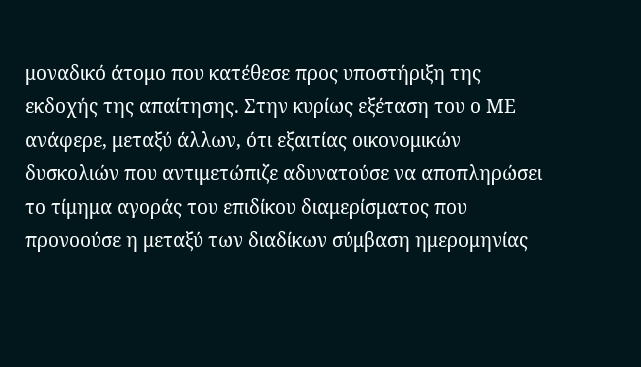μοναδικό άτομο που κατέθεσε προς υποστήριξη της εκδοχής της απαίτησης. Στην κυρίως εξέταση του ο ΜΕ ανάφερε, μεταξύ άλλων, ότι εξαιτίας οικονομικών δυσκολιών που αντιμετώπιζε αδυνατούσε να αποπληρώσει το τίμημα αγοράς του επιδίκου διαμερίσματος που προνοούσε η μεταξύ των διαδίκων σύμβαση ημερομηνίας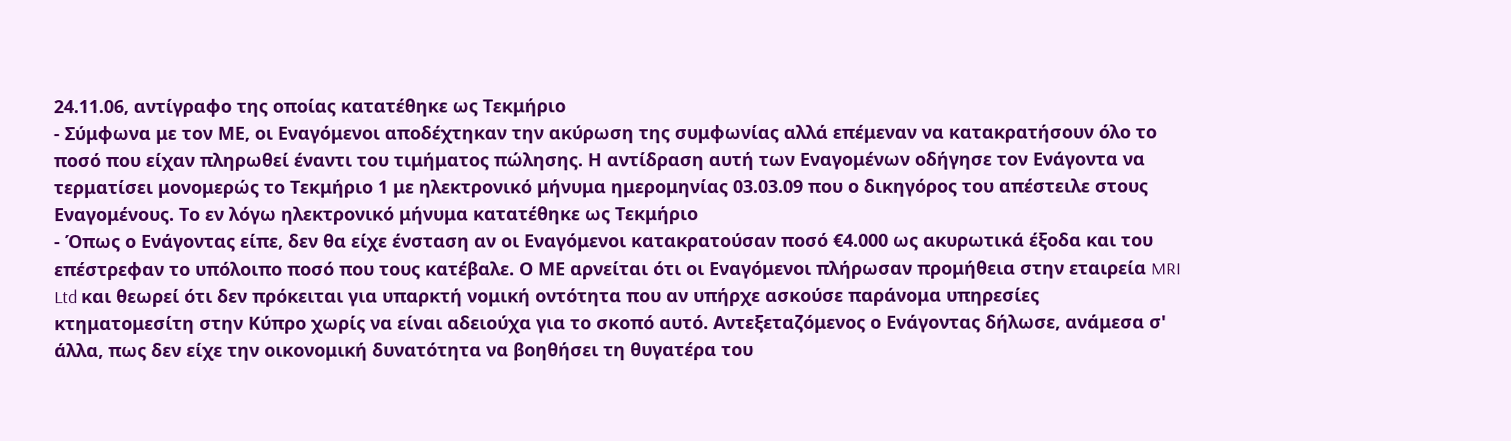24.11.06, αντίγραφο της οποίας κατατέθηκε ως Τεκμήριο
- Σύμφωνα με τον ΜΕ, οι Εναγόμενοι αποδέχτηκαν την ακύρωση της συμφωνίας αλλά επέμεναν να κατακρατήσουν όλο το ποσό που είχαν πληρωθεί έναντι του τιμήματος πώλησης. Η αντίδραση αυτή των Εναγομένων οδήγησε τον Ενάγοντα να τερματίσει μονομερώς το Τεκμήριο 1 με ηλεκτρονικό μήνυμα ημερομηνίας 03.03.09 που ο δικηγόρος του απέστειλε στους Εναγομένους. Το εν λόγω ηλεκτρονικό μήνυμα κατατέθηκε ως Τεκμήριο
- Όπως ο Ενάγοντας είπε, δεν θα είχε ένσταση αν οι Εναγόμενοι κατακρατούσαν ποσό €4.000 ως ακυρωτικά έξοδα και του επέστρεφαν το υπόλοιπο ποσό που τους κατέβαλε. Ο ΜΕ αρνείται ότι οι Εναγόμενοι πλήρωσαν προμήθεια στην εταιρεία MRI Ltd και θεωρεί ότι δεν πρόκειται για υπαρκτή νομική οντότητα που αν υπήρχε ασκούσε παράνομα υπηρεσίες κτηματομεσίτη στην Κύπρο χωρίς να είναι αδειούχα για το σκοπό αυτό. Αντεξεταζόμενος ο Ενάγοντας δήλωσε, ανάμεσα σ' άλλα, πως δεν είχε την οικονομική δυνατότητα να βοηθήσει τη θυγατέρα του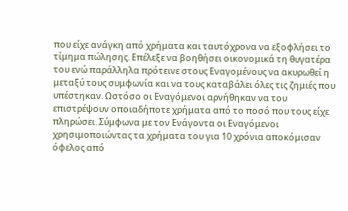που είχε ανάγκη από χρήματα και ταυτόχρονα να εξοφλήσει το τίμημα πώλησης. Επέλεξε να βοηθήσει οικονομικά τη θυγατέρα του ενώ παράλληλα πρότεινε στους Εναγομένους να ακυρωθεί η μεταξύ τους συμφωνία και να τους καταβάλει όλες τις ζημιές που υπέστηκαν. Ωστόσο οι Εναγόμενοι αρνήθηκαν να του επιστρέψουν οποιαδήποτε χρήματα από το ποσό που τους είχε πληρώσει. Σύμφωνα με τον Ενάγοντα οι Εναγόμενοι χρησιμοποιώντας τα χρήματα του για 10 χρόνια αποκόμισαν όφελος από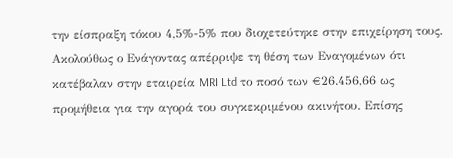την είσπραξη τόκου 4,5%-5% που διοχετεύτηκε στην επιχείρηση τους. Ακολούθως ο Ενάγοντας απέρριψε τη θέση των Εναγομένων ότι κατέβαλαν στην εταιρεία MRI Ltd το ποσό των €26.456,66 ως προμήθεια για την αγορά του συγκεκριμένου ακινήτου. Επίσης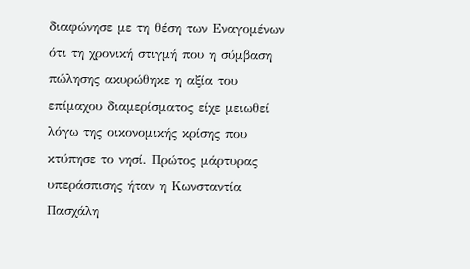διαφώνησε με τη θέση των Εναγομένων ότι τη χρονική στιγμή που η σύμβαση πώλησης ακυρώθηκε η αξία του επίμαχου διαμερίσματος είχε μειωθεί λόγω της οικονομικής κρίσης που κτύπησε το νησί. Πρώτος μάρτυρας υπεράσπισης ήταν η Κωνσταντία Πασχάλη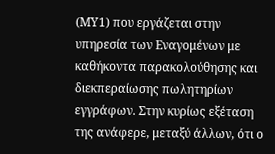(ΜΥ1) που εργάζεται στην υπηρεσία των Εναγομένων με καθήκοντα παρακολούθησης και διεκπεραίωσης πωλητηρίων εγγράφων. Στην κυρίως εξέταση της ανάφερε, μεταξύ άλλων, ότι ο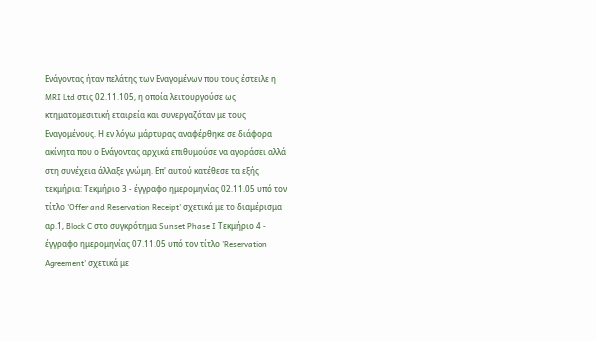Ενάγοντας ήταν πελάτης των Εναγομένων που τους έστειλε η MRI Ltd στις 02.11.105, η οποία λειτουργούσε ως κτηματομεσιτική εταιρεία και συνεργαζόταν με τους Εναγομένους. Η εν λόγω μάρτυρας αναφέρθηκε σε διάφορα ακίνητα που ο Ενάγοντας αρχικά επιθυμούσε να αγοράσει αλλά στη συνέχεια άλλαξε γνώμη. Επ' αυτού κατέθεσε τα εξής τεκμήρια: Τεκμήριο 3 - έγγραφο ημερομηνίας 02.11.05 υπό τον τίτλο 'Offer and Reservation Receipt' σχετικά με το διαμέρισμα αρ.1, Block C στο συγκρότημα Sunset Phase I Τεκμήριο 4 - έγγραφο ημερομηνίας 07.11.05 υπό τον τίτλο 'Reservation Agreement' σχετικά με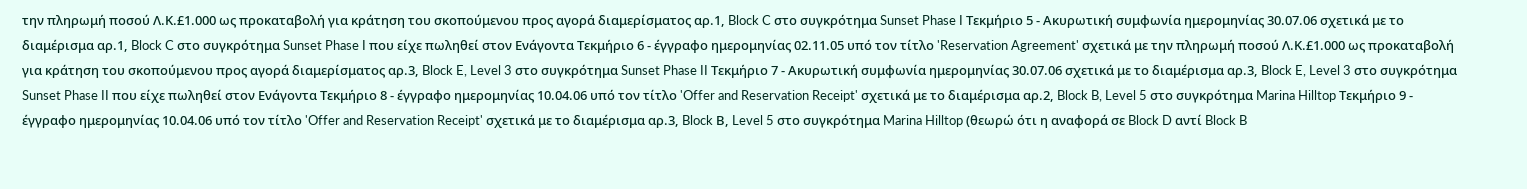την πληρωμή ποσού Λ.Κ.£1.000 ως προκαταβολή για κράτηση του σκοπούμενου προς αγορά διαμερίσματος αρ.1, Block C στο συγκρότημα Sunset Phase I Τεκμήριο 5 - Ακυρωτική συμφωνία ημερομηνίας 30.07.06 σχετικά με το διαμέρισμα αρ.1, Block C στο συγκρότημα Sunset Phase I που είχε πωληθεί στον Ενάγοντα Τεκμήριο 6 - έγγραφο ημερομηνίας 02.11.05 υπό τον τίτλο 'Reservation Agreement' σχετικά με την πληρωμή ποσού Λ.Κ.£1.000 ως προκαταβολή για κράτηση του σκοπούμενου προς αγορά διαμερίσματος αρ.3, Block E, Level 3 στο συγκρότημα Sunset Phase II Τεκμήριο 7 - Ακυρωτική συμφωνία ημερομηνίας 30.07.06 σχετικά με το διαμέρισμα αρ.3, Block E, Level 3 στο συγκρότημα Sunset Phase II που είχε πωληθεί στον Ενάγοντα Τεκμήριο 8 - έγγραφο ημερομηνίας 10.04.06 υπό τον τίτλο 'Offer and Reservation Receipt' σχετικά με το διαμέρισμα αρ.2, Block B, Level 5 στο συγκρότημα Marina Hilltop Τεκμήριο 9 - έγγραφο ημερομηνίας 10.04.06 υπό τον τίτλο 'Offer and Reservation Receipt' σχετικά με το διαμέρισμα αρ.3, Block Β, Level 5 στο συγκρότημα Marina Hilltop (θεωρώ ότι η αναφορά σε Block D αντί Block B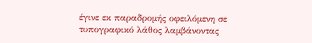έγινε εκ παραδρομής οφειλόμενη σε τυπογραφικό λάθος λαμβάνοντας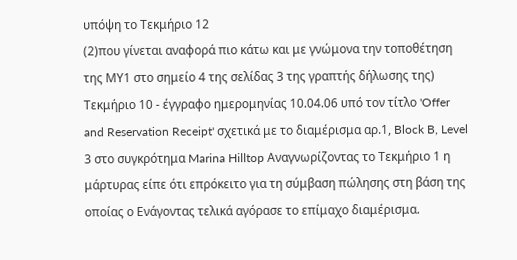υπόψη το Τεκμήριο 12
(2)που γίνεται αναφορά πιο κάτω και με γνώμονα την τοποθέτηση της ΜΥ1 στο σημείο 4 της σελίδας 3 της γραπτής δήλωσης της) Τεκμήριο 10 - έγγραφο ημερομηνίας 10.04.06 υπό τον τίτλο 'Offer and Reservation Receipt' σχετικά με το διαμέρισμα αρ.1, Block B, Level 3 στο συγκρότημα Marina Hilltop Αναγνωρίζοντας το Τεκμήριο 1 η μάρτυρας είπε ότι επρόκειτο για τη σύμβαση πώλησης στη βάση της οποίας ο Ενάγοντας τελικά αγόρασε το επίμαχο διαμέρισμα.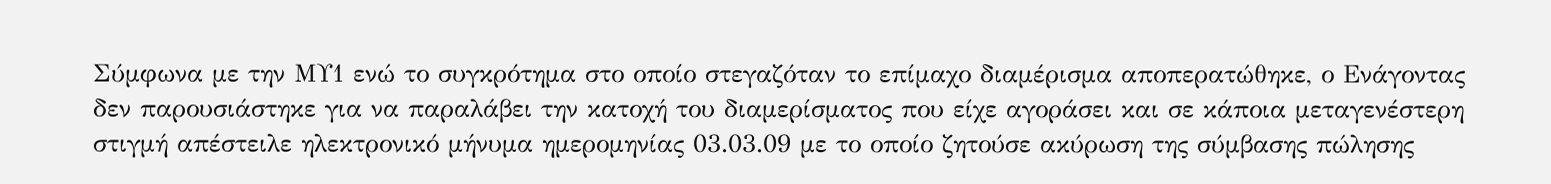Σύμφωνα με την ΜΥ1 ενώ το συγκρότημα στο οποίο στεγαζόταν το επίμαχο διαμέρισμα αποπερατώθηκε, ο Ενάγοντας δεν παρουσιάστηκε για να παραλάβει την κατοχή του διαμερίσματος που είχε αγοράσει και σε κάποια μεταγενέστερη στιγμή απέστειλε ηλεκτρονικό μήνυμα ημερομηνίας 03.03.09 με το οποίο ζητούσε ακύρωση της σύμβασης πώλησης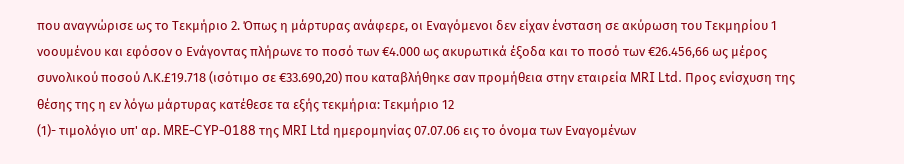που αναγνώρισε ως το Τεκμήριο 2. Όπως η μάρτυρας ανάφερε, οι Εναγόμενοι δεν είχαν ένσταση σε ακύρωση του Τεκμηρίου 1 νοουμένου και εφόσον ο Ενάγοντας πλήρωνε το ποσό των €4.000 ως ακυρωτικά έξοδα και το ποσό των €26.456,66 ως μέρος συνολικού ποσού Λ.Κ.£19.718 (ισότιμο σε €33.690,20) που καταβλήθηκε σαν προμήθεια στην εταιρεία MRI Ltd. Προς ενίσχυση της θέσης της η εν λόγω μάρτυρας κατέθεσε τα εξής τεκμήρια: Τεκμήριο 12
(1)- τιμολόγιο υπ' αρ. MRE-CYP-0188 της MRI Ltd ημερομηνίας 07.07.06 εις το όνομα των Εναγομένων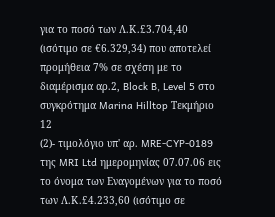για το ποσό των Λ.Κ.£3.704,40 (ισότιμο σε €6.329,34) που αποτελεί προμήθεια 7% σε σχέση με το διαμέρισμα αρ.2, Block B, Level 5 στο συγκρότημα Marina Hilltop Τεκμήριο 12
(2)- τιμολόγιο υπ' αρ. MRE-CYP-0189 της MRI Ltd ημερομηνίας 07.07.06 εις το όνομα των Εναγομένων για το ποσό των Λ.Κ.£4.233,60 (ισότιμο σε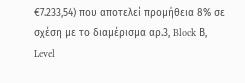€7.233,54) που αποτελεί προμήθεια 8% σε σχέση με το διαμέρισμα αρ.3, Block Β, Level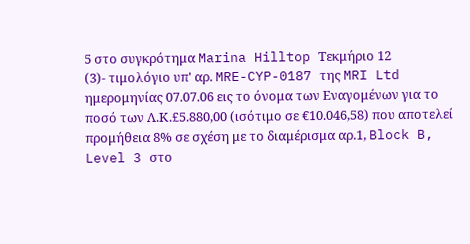5 στο συγκρότημα Marina Hilltop Τεκμήριο 12
(3)- τιμολόγιο υπ' αρ. MRE-CYP-0187 της MRI Ltd ημερομηνίας 07.07.06 εις το όνομα των Εναγομένων για το ποσό των Λ.Κ.£5.880,00 (ισότιμο σε €10.046,58) που αποτελεί προμήθεια 8% σε σχέση με το διαμέρισμα αρ.1, Block B, Level 3 στο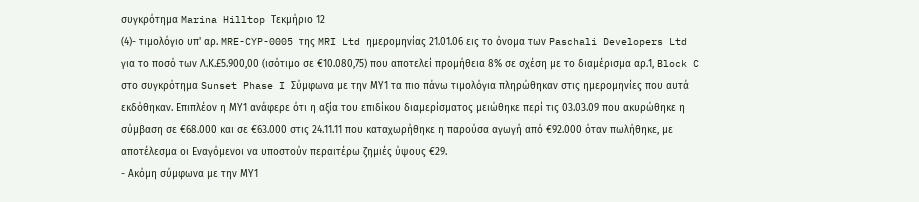συγκρότημα Marina Hilltop Τεκμήριο 12
(4)- τιμολόγιο υπ' αρ. MRE-CYP-0005 της MRI Ltd ημερομηνίας 21.01.06 εις το όνομα των Paschali Developers Ltd για το ποσό των Λ.Κ.£5.900,00 (ισότιμο σε €10.080,75) που αποτελεί προμήθεια 8% σε σχέση με το διαμέρισμα αρ.1, Block C στο συγκρότημα Sunset Phase I Σύμφωνα με την ΜΥ1 τα πιο πάνω τιμολόγια πληρώθηκαν στις ημερομηνίες που αυτά εκδόθηκαν. Επιπλέον η ΜΥ1 ανάφερε ότι η αξία του επιδίκου διαμερίσματος μειώθηκε περί τις 03.03.09 που ακυρώθηκε η σύμβαση σε €68.000 και σε €63.000 στις 24.11.11 που καταχωρήθηκε η παρούσα αγωγή από €92.000 όταν πωλήθηκε, με αποτέλεσμα οι Εναγόμενοι να υποστούν περαιτέρω ζημιές ύψους €29.
- Ακόμη σύμφωνα με την ΜΥ1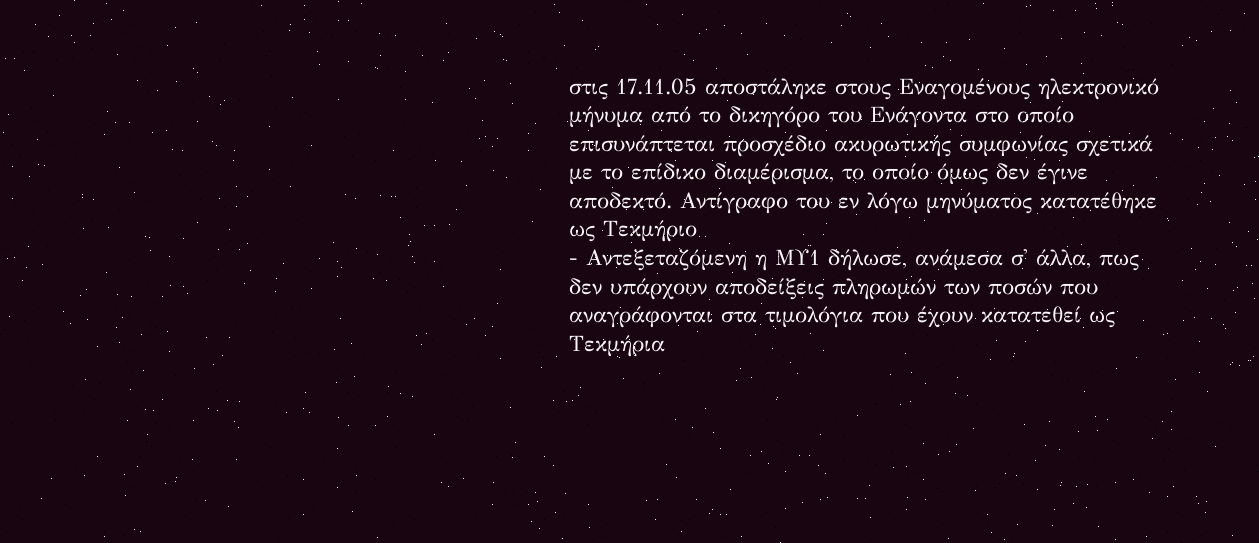στις 17.11.05 αποστάληκε στους Εναγομένους ηλεκτρονικό μήνυμα από το δικηγόρο του Ενάγοντα στο οποίο επισυνάπτεται προσχέδιο ακυρωτικής συμφωνίας σχετικά με το επίδικο διαμέρισμα, το οποίο όμως δεν έγινε αποδεκτό. Αντίγραφο του εν λόγω μηνύματος κατατέθηκε ως Τεκμήριο
- Αντεξεταζόμενη η ΜΥ1 δήλωσε, ανάμεσα σ' άλλα, πως δεν υπάρχουν αποδείξεις πληρωμών των ποσών που αναγράφονται στα τιμολόγια που έχουν κατατεθεί ως Τεκμήρια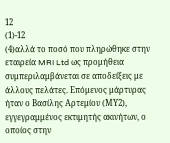12
(1)-12
(4)αλλά το ποσό που πληρώθηκε στην εταιρεία MRI Ltd ως προμήθεια συμπεριλαμβάνεται σε αποδείξεις με άλλους πελάτες. Επόμενος μάρτυρας ήταν ο Βασίλης Αρτεμίου (ΜΥ2), εγγεγραμμένος εκτιμητής ακινήτων, ο οποίος στην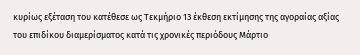κυρίως εξέταση του κατέθεσε ως Τεκμήριο 13 έκθεση εκτίμησης της αγοραίας αξίας του επιδίκου διαμερίσματος κατά τις χρονικές περιόδους Μάρτιο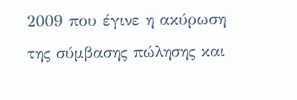2009 που έγινε η ακύρωση της σύμβασης πώλησης και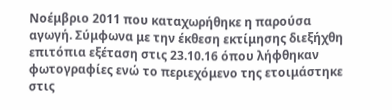Νοέμβριο 2011 που καταχωρήθηκε η παρούσα αγωγή. Σύμφωνα με την έκθεση εκτίμησης διεξήχθη επιτόπια εξέταση στις 23.10.16 όπου λήφθηκαν φωτογραφίες ενώ το περιεχόμενο της ετοιμάστηκε στις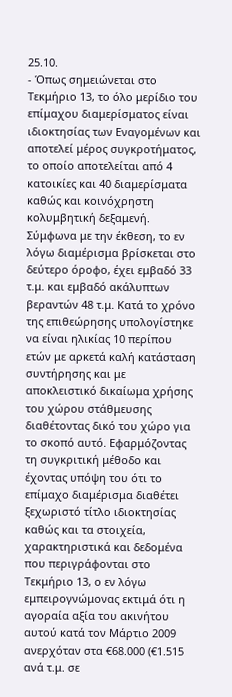25.10.
- Όπως σημειώνεται στο Τεκμήριο 13, το όλο μερίδιο του επίμαχου διαμερίσματος είναι ιδιοκτησίας των Εναγομένων και αποτελεί μέρος συγκροτήματος, το οποίο αποτελείται από 4 κατοικίες και 40 διαμερίσματα καθώς και κοινόχρηστη κολυμβητική δεξαμενή. Σύμφωνα με την έκθεση, το εν λόγω διαμέρισμα βρίσκεται στο δεύτερο όροφο, έχει εμβαδό 33 τ.μ. και εμβαδό ακάλυπτων βεραντών 48 τ.μ. Κατά το χρόνο της επιθεώρησης υπολογίστηκε να είναι ηλικίας 10 περίπου ετών με αρκετά καλή κατάσταση συντήρησης και με αποκλειστικό δικαίωμα χρήσης του χώρου στάθμευσης διαθέτοντας δικό του χώρο για το σκοπό αυτό. Εφαρμόζοντας τη συγκριτική μέθοδο και έχοντας υπόψη του ότι το επίμαχο διαμέρισμα διαθέτει ξεχωριστό τίτλο ιδιοκτησίας καθώς και τα στοιχεία, χαρακτηριστικά και δεδομένα που περιγράφονται στο Τεκμήριο 13, ο εν λόγω εμπειρογνώμονας εκτιμά ότι η αγοραία αξία του ακινήτου αυτού κατά τον Μάρτιο 2009 ανερχόταν στα €68.000 (€1.515 ανά τ.μ. σε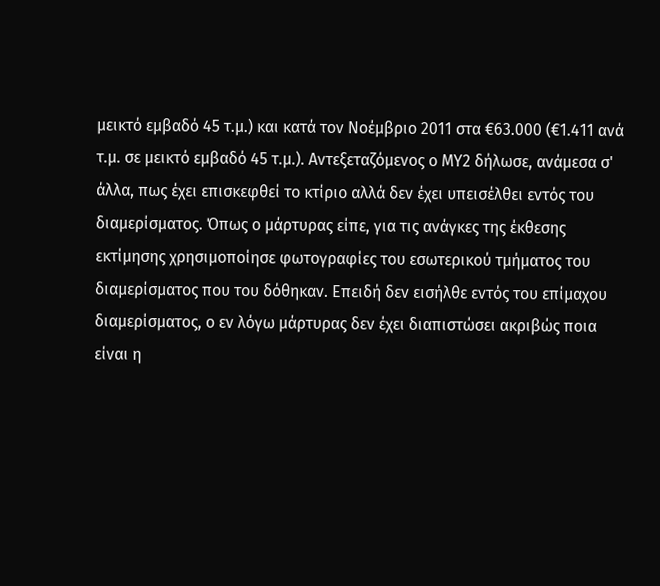μεικτό εμβαδό 45 τ.μ.) και κατά τον Νοέμβριο 2011 στα €63.000 (€1.411 ανά τ.μ. σε μεικτό εμβαδό 45 τ.μ.). Αντεξεταζόμενος ο ΜΥ2 δήλωσε, ανάμεσα σ' άλλα, πως έχει επισκεφθεί το κτίριο αλλά δεν έχει υπεισέλθει εντός του διαμερίσματος. Όπως ο μάρτυρας είπε, για τις ανάγκες της έκθεσης εκτίμησης χρησιμοποίησε φωτογραφίες του εσωτερικού τμήματος του διαμερίσματος που του δόθηκαν. Επειδή δεν εισήλθε εντός του επίμαχου διαμερίσματος, ο εν λόγω μάρτυρας δεν έχει διαπιστώσει ακριβώς ποια είναι η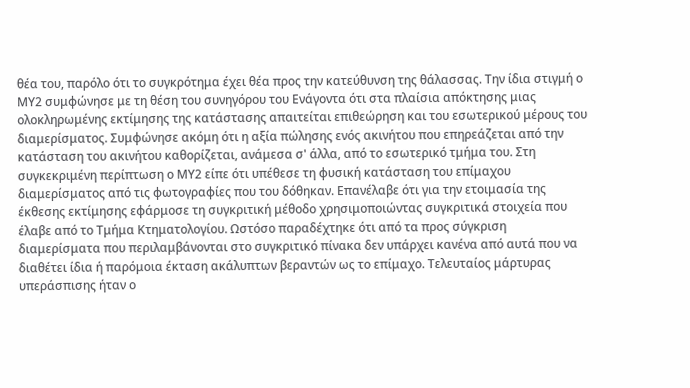θέα του, παρόλο ότι το συγκρότημα έχει θέα προς την κατεύθυνση της θάλασσας. Την ίδια στιγμή ο ΜΥ2 συμφώνησε με τη θέση του συνηγόρου του Ενάγοντα ότι στα πλαίσια απόκτησης μιας ολοκληρωμένης εκτίμησης της κατάστασης απαιτείται επιθεώρηση και του εσωτερικού μέρους του διαμερίσματος. Συμφώνησε ακόμη ότι η αξία πώλησης ενός ακινήτου που επηρεάζεται από την κατάσταση του ακινήτου καθορίζεται, ανάμεσα σ' άλλα, από το εσωτερικό τμήμα του. Στη συγκεκριμένη περίπτωση ο ΜΥ2 είπε ότι υπέθεσε τη φυσική κατάσταση του επίμαχου διαμερίσματος από τις φωτογραφίες που του δόθηκαν. Επανέλαβε ότι για την ετοιμασία της έκθεσης εκτίμησης εφάρμοσε τη συγκριτική μέθοδο χρησιμοποιώντας συγκριτικά στοιχεία που έλαβε από το Τμήμα Κτηματολογίου. Ωστόσο παραδέχτηκε ότι από τα προς σύγκριση διαμερίσματα που περιλαμβάνονται στο συγκριτικό πίνακα δεν υπάρχει κανένα από αυτά που να διαθέτει ίδια ή παρόμοια έκταση ακάλυπτων βεραντών ως το επίμαχο. Τελευταίος μάρτυρας υπεράσπισης ήταν ο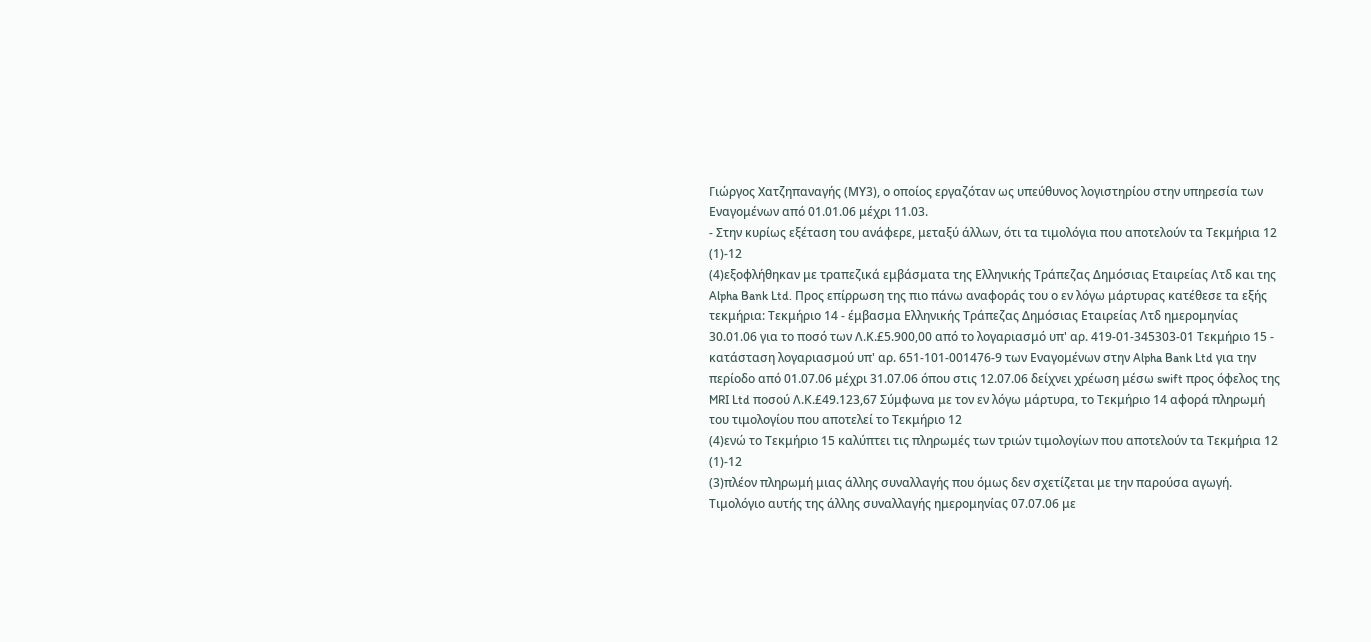Γιώργος Χατζηπαναγής (ΜΥ3), ο οποίος εργαζόταν ως υπεύθυνος λογιστηρίου στην υπηρεσία των Εναγομένων από 01.01.06 μέχρι 11.03.
- Στην κυρίως εξέταση του ανάφερε, μεταξύ άλλων, ότι τα τιμολόγια που αποτελούν τα Τεκμήρια 12
(1)-12
(4)εξοφλήθηκαν με τραπεζικά εμβάσματα της Ελληνικής Τράπεζας Δημόσιας Εταιρείας Λτδ και της Alpha Bank Ltd. Προς επίρρωση της πιο πάνω αναφοράς του ο εν λόγω μάρτυρας κατέθεσε τα εξής τεκμήρια: Τεκμήριο 14 - έμβασμα Ελληνικής Τράπεζας Δημόσιας Εταιρείας Λτδ ημερομηνίας 30.01.06 για το ποσό των Λ.Κ.£5.900,00 από το λογαριασμό υπ' αρ. 419-01-345303-01 Τεκμήριο 15 - κατάσταση λογαριασμού υπ' αρ. 651-101-001476-9 των Εναγομένων στην Alpha Bank Ltd για την περίοδο από 01.07.06 μέχρι 31.07.06 όπου στις 12.07.06 δείχνει χρέωση μέσω swift προς όφελος της MRI Ltd ποσού Λ.Κ.£49.123,67 Σύμφωνα με τον εν λόγω μάρτυρα, το Τεκμήριο 14 αφορά πληρωμή του τιμολογίου που αποτελεί το Τεκμήριο 12
(4)ενώ το Τεκμήριο 15 καλύπτει τις πληρωμές των τριών τιμολογίων που αποτελούν τα Τεκμήρια 12
(1)-12
(3)πλέον πληρωμή μιας άλλης συναλλαγής που όμως δεν σχετίζεται με την παρούσα αγωγή. Τιμολόγιο αυτής της άλλης συναλλαγής ημερομηνίας 07.07.06 με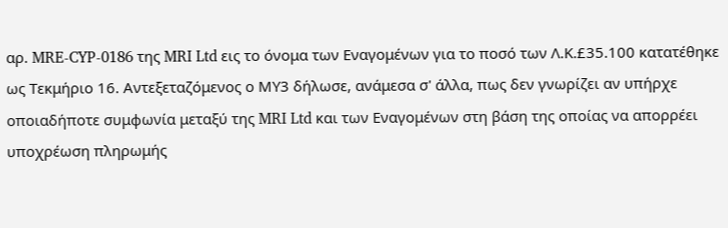αρ. MRE-CYP-0186 της MRI Ltd εις το όνομα των Εναγομένων για το ποσό των Λ.Κ.£35.100 κατατέθηκε ως Τεκμήριο 16. Αντεξεταζόμενος ο ΜΥ3 δήλωσε, ανάμεσα σ' άλλα, πως δεν γνωρίζει αν υπήρχε οποιαδήποτε συμφωνία μεταξύ της MRI Ltd και των Εναγομένων στη βάση της οποίας να απορρέει υποχρέωση πληρωμής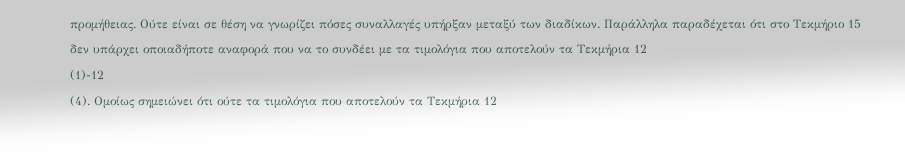προμήθειας. Ούτε είναι σε θέση να γνωρίζει πόσες συναλλαγές υπήρξαν μεταξύ των διαδίκων. Παράλληλα παραδέχεται ότι στο Τεκμήριο 15 δεν υπάρχει οποιαδήποτε αναφορά που να το συνδέει με τα τιμολόγια που αποτελούν τα Τεκμήρια 12
(1)-12
(4). Ομοίως σημειώνει ότι ούτε τα τιμολόγια που αποτελούν τα Τεκμήρια 12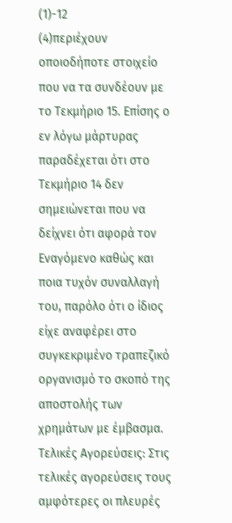(1)-12
(4)περιέχουν οποιοδήποτε στοιχείο που να τα συνδέουν με το Τεκμήριο 15. Επίσης ο εν λόγω μάρτυρας παραδέχεται ότι στο Τεκμήριο 14 δεν σημειώνεται που να δείχνει ότι αφορά τον Εναγόμενο καθώς και ποια τυχόν συναλλαγή του, παρόλο ότι ο ίδιος είχε αναφέρει στο συγκεκριμένο τραπεζικό οργανισμό το σκοπό της αποστολής των χρημάτων με έμβασμα. Τελικές Αγορεύσεις: Στις τελικές αγορεύσεις τους αμφότερες οι πλευρές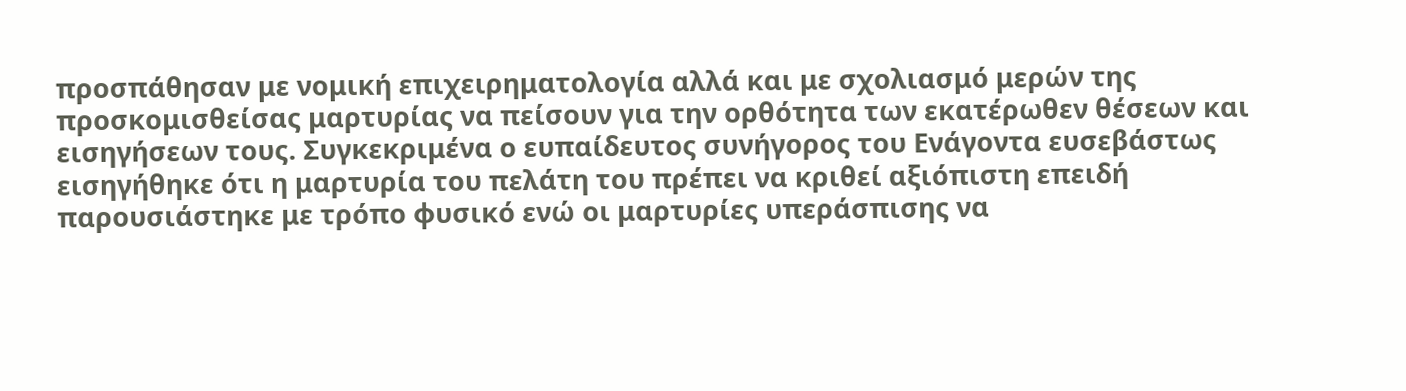προσπάθησαν με νομική επιχειρηματολογία αλλά και με σχολιασμό μερών της προσκομισθείσας μαρτυρίας να πείσουν για την ορθότητα των εκατέρωθεν θέσεων και εισηγήσεων τους. Συγκεκριμένα ο ευπαίδευτος συνήγορος του Ενάγοντα ευσεβάστως εισηγήθηκε ότι η μαρτυρία του πελάτη του πρέπει να κριθεί αξιόπιστη επειδή παρουσιάστηκε με τρόπο φυσικό ενώ οι μαρτυρίες υπεράσπισης να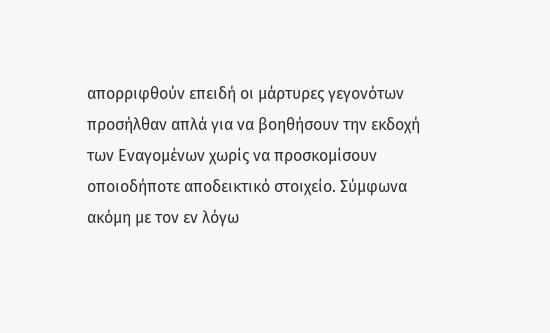απορριφθούν επειδή οι μάρτυρες γεγονότων προσήλθαν απλά για να βοηθήσουν την εκδοχή των Εναγομένων χωρίς να προσκομίσουν οποιοδήποτε αποδεικτικό στοιχείο. Σύμφωνα ακόμη με τον εν λόγω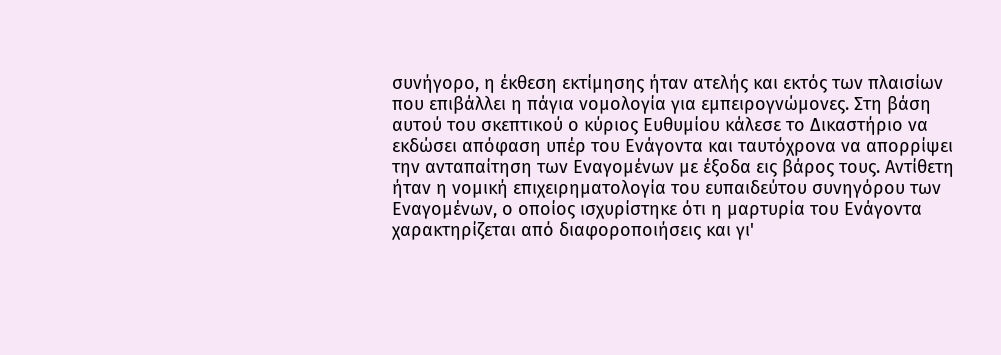συνήγορο, η έκθεση εκτίμησης ήταν ατελής και εκτός των πλαισίων που επιβάλλει η πάγια νομολογία για εμπειρογνώμονες. Στη βάση αυτού του σκεπτικού ο κύριος Ευθυμίου κάλεσε το Δικαστήριο να εκδώσει απόφαση υπέρ του Ενάγοντα και ταυτόχρονα να απορρίψει την ανταπαίτηση των Εναγομένων με έξοδα εις βάρος τους. Αντίθετη ήταν η νομική επιχειρηματολογία του ευπαιδεύτου συνηγόρου των Εναγομένων, ο οποίος ισχυρίστηκε ότι η μαρτυρία του Ενάγοντα χαρακτηρίζεται από διαφοροποιήσεις και γι'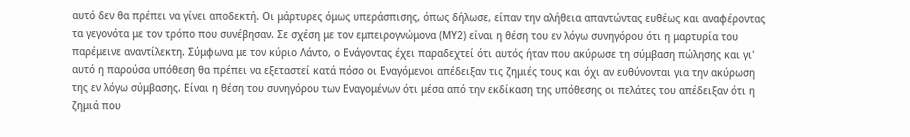αυτό δεν θα πρέπει να γίνει αποδεκτή. Οι μάρτυρες όμως υπεράσπισης, όπως δήλωσε, είπαν την αλήθεια απαντώντας ευθέως και αναφέροντας τα γεγονότα με τον τρόπο που συνέβησαν. Σε σχέση με τον εμπειρογνώμονα (ΜΥ2) είναι η θέση του εν λόγω συνηγόρου ότι η μαρτυρία του παρέμεινε αναντίλεκτη. Σύμφωνα με τον κύριο Λάντο, ο Ενάγοντας έχει παραδεχτεί ότι αυτός ήταν που ακύρωσε τη σύμβαση πώλησης και γι' αυτό η παρούσα υπόθεση θα πρέπει να εξεταστεί κατά πόσο οι Εναγόμενοι απέδειξαν τις ζημιές τους και όχι αν ευθύνονται για την ακύρωση της εν λόγω σύμβασης. Είναι η θέση του συνηγόρου των Εναγομένων ότι μέσα από την εκδίκαση της υπόθεσης οι πελάτες του απέδειξαν ότι η ζημιά που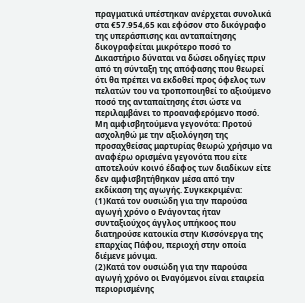πραγματικά υπέστηκαν ανέρχεται συνολικά στα €57.954,65 και εφόσον στο δικόγραφο της υπεράσπισης και ανταπαίτησης δικογραφείται μικρότερο ποσό το Δικαστήριο δύναται να δώσει οδηγίες πριν από τη σύνταξη της απόφασης που θεωρεί ότι θα πρέπει να εκδοθεί προς όφελος των πελατών του να τροποποιηθεί το αξιούμενο ποσό της ανταπαίτησης έτσι ώστε να περιλαμβάνει το προαναφερόμενο ποσό. Μη αμφισβητούμενα γεγονότα: Προτού ασχοληθώ με την αξιολόγηση της προσαχθείσας μαρτυρίας θεωρώ χρήσιμο να αναφέρω ορισμένα γεγονότα που είτε αποτελούν κοινό έδαφος των διαδίκων είτε δεν αμφισβητήθηκαν μέσα από την εκδίκαση της αγωγής. Συγκεκριμένα:
(1)Κατά τον ουσιώδη για την παρούσα αγωγή χρόνο ο Ενάγοντας ήταν συνταξιούχος άγγλος υπήκοος που διατηρούσε κατοικία στην Κισσόνεργα της επαρχίας Πάφου, περιοχή στην οποία διέμενε μόνιμα.
(2)Κατά τον ουσιώδη για την παρούσα αγωγή χρόνο οι Εναγόμενοι είναι εταιρεία περιορισμένης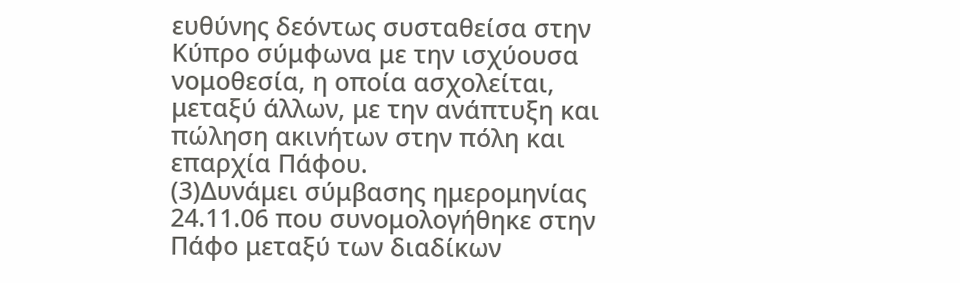ευθύνης δεόντως συσταθείσα στην Κύπρο σύμφωνα με την ισχύουσα νομοθεσία, η οποία ασχολείται, μεταξύ άλλων, με την ανάπτυξη και πώληση ακινήτων στην πόλη και επαρχία Πάφου.
(3)Δυνάμει σύμβασης ημερομηνίας 24.11.06 που συνομολογήθηκε στην Πάφο μεταξύ των διαδίκων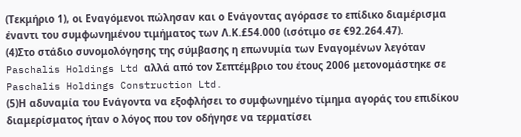(Τεκμήριο 1), οι Εναγόμενοι πώλησαν και ο Ενάγοντας αγόρασε το επίδικο διαμέρισμα έναντι του συμφωνημένου τιμήματος των Λ.Κ.£54.000 (ισότιμο σε €92.264.47).
(4)Στο στάδιο συνομολόγησης της σύμβασης η επωνυμία των Εναγομένων λεγόταν Paschalis Holdings Ltd αλλά από τον Σεπτέμβριο του έτους 2006 μετονομάστηκε σε Paschalis Holdings Construction Ltd.
(5)Η αδυναμία του Ενάγοντα να εξοφλήσει το συμφωνημένο τίμημα αγοράς του επιδίκου διαμερίσματος ήταν ο λόγος που τον οδήγησε να τερματίσει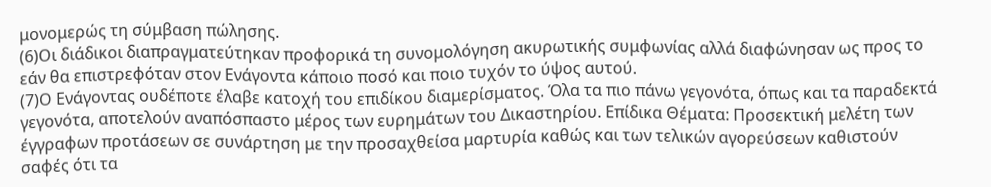μονομερώς τη σύμβαση πώλησης.
(6)Οι διάδικοι διαπραγματεύτηκαν προφορικά τη συνομολόγηση ακυρωτικής συμφωνίας αλλά διαφώνησαν ως προς το εάν θα επιστρεφόταν στον Ενάγοντα κάποιο ποσό και ποιο τυχόν το ύψος αυτού.
(7)Ο Ενάγοντας ουδέποτε έλαβε κατοχή του επιδίκου διαμερίσματος. Όλα τα πιο πάνω γεγονότα, όπως και τα παραδεκτά γεγονότα, αποτελούν αναπόσπαστο μέρος των ευρημάτων του Δικαστηρίου. Επίδικα Θέματα: Προσεκτική μελέτη των έγγραφων προτάσεων σε συνάρτηση με την προσαχθείσα μαρτυρία καθώς και των τελικών αγορεύσεων καθιστούν σαφές ότι τα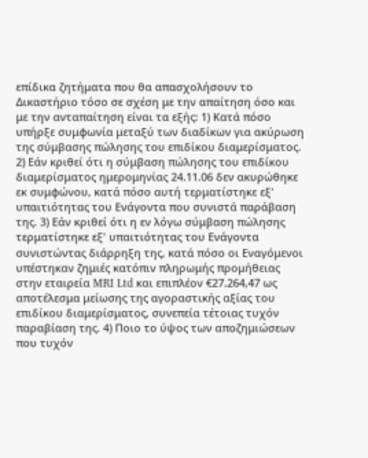επίδικα ζητήματα που θα απασχολήσουν το Δικαστήριο τόσο σε σχέση με την απαίτηση όσο και με την ανταπαίτηση είναι τα εξής: 1) Κατά πόσο υπήρξε συμφωνία μεταξύ των διαδίκων για ακύρωση της σύμβασης πώλησης του επιδίκου διαμερίσματος. 2) Εάν κριθεί ότι η σύμβαση πώλησης του επιδίκου διαμερίσματος ημερομηνίας 24.11.06 δεν ακυρώθηκε εκ συμφώνου, κατά πόσο αυτή τερματίστηκε εξ' υπαιτιότητας του Ενάγοντα που συνιστά παράβαση της. 3) Εάν κριθεί ότι η εν λόγω σύμβαση πώλησης τερματίστηκε εξ' υπαιτιότητας του Ενάγοντα συνιστώντας διάρρηξη της, κατά πόσο οι Εναγόμενοι υπέστηκαν ζημιές κατόπιν πληρωμής προμήθειας στην εταιρεία MRI Ltd και επιπλέον €27.264,47 ως αποτέλεσμα μείωσης της αγοραστικής αξίας του επιδίκου διαμερίσματος, συνεπεία τέτοιας τυχόν παραβίαση της. 4) Ποιο το ύψος των αποζημιώσεων που τυχόν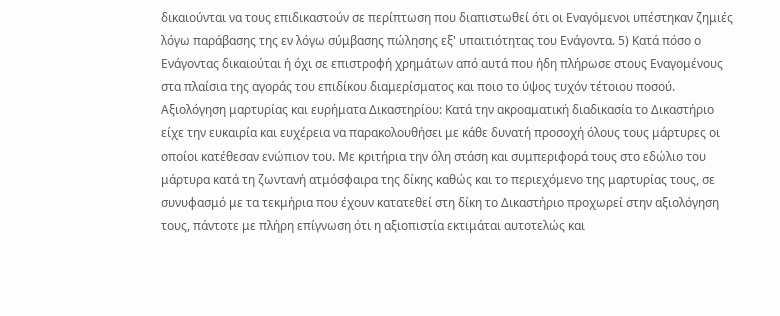δικαιούνται να τους επιδικαστούν σε περίπτωση που διαπιστωθεί ότι οι Εναγόμενοι υπέστηκαν ζημιές λόγω παράβασης της εν λόγω σύμβασης πώλησης εξ' υπαιτιότητας του Ενάγοντα. 5) Κατά πόσο ο Ενάγοντας δικαιούται ή όχι σε επιστροφή χρημάτων από αυτά που ήδη πλήρωσε στους Εναγομένους στα πλαίσια της αγοράς του επιδίκου διαμερίσματος και ποιο το ύψος τυχόν τέτοιου ποσού. Αξιολόγηση μαρτυρίας και ευρήματα Δικαστηρίου: Κατά την ακροαματική διαδικασία το Δικαστήριο είχε την ευκαιρία και ευχέρεια να παρακολουθήσει με κάθε δυνατή προσοχή όλους τους μάρτυρες οι οποίοι κατέθεσαν ενώπιον του. Με κριτήρια την όλη στάση και συμπεριφορά τους στο εδώλιο του μάρτυρα κατά τη ζωντανή ατμόσφαιρα της δίκης καθώς και το περιεχόμενο της μαρτυρίας τους, σε συνυφασμό με τα τεκμήρια που έχουν κατατεθεί στη δίκη το Δικαστήριο προχωρεί στην αξιολόγηση τους, πάντοτε με πλήρη επίγνωση ότι η αξιοπιστία εκτιμάται αυτοτελώς και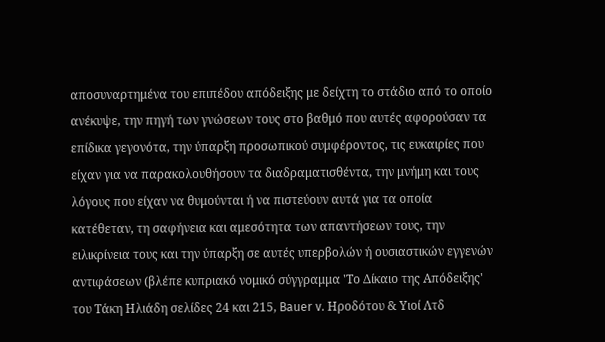αποσυναρτημένα του επιπέδου απόδειξης με δείχτη το στάδιο από το οποίο ανέκυψε, την πηγή των γνώσεων τους στο βαθμό που αυτές αφορούσαν τα επίδικα γεγονότα, την ύπαρξη προσωπικού συμφέροντος, τις ευκαιρίες που είχαν για να παρακολουθήσουν τα διαδραματισθέντα, την μνήμη και τους λόγους που είχαν να θυμούνται ή να πιστεύουν αυτά για τα οποία κατέθεταν, τη σαφήνεια και αμεσότητα των απαντήσεων τους, την ειλικρίνεια τους και την ύπαρξη σε αυτές υπερβολών ή ουσιαστικών εγγενών αντιφάσεων (βλέπε κυπριακό νομικό σύγγραμμα 'Το Δίκαιο της Απόδειξης' του Τάκη Ηλιάδη σελίδες 24 και 215, Bauer v. Ηροδότου & Υιοί Λτδ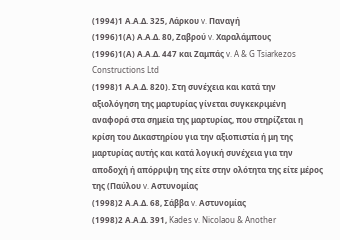(1994)1 Α.Α.Δ. 325, Λάρκου v. Παναγή
(1996)1(Α) Α.Α.Δ. 80, Ζαβρού v. Χαραλάμπους
(1996)1(Α) Α.Α.Δ. 447 και Ζαμπάς v. A & G Tsiarkezos Constructions Ltd
(1998)1 Α.Α.Δ. 820). Στη συνέχεια και κατά την αξιολόγηση της μαρτυρίας γίνεται συγκεκριμένη αναφορά στα σημεία της μαρτυρίας, που στηρίζεται η κρίση του Δικαστηρίου για την αξιοπιστία ή μη της μαρτυρίας αυτής και κατά λογική συνέχεια για την αποδοχή ή απόρριψη της είτε στην ολότητα της είτε μέρος της (Παύλου v. Αστυνομίας
(1998)2 Α.Α.Δ. 68, Σάββα v. Αστυνομίας
(1998)2 Α.Α.Δ. 391, Kades v. Nicolaou & Another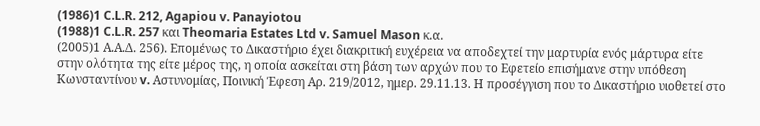(1986)1 C.L.R. 212, Agapiou v. Panayiotou
(1988)1 C.L.R. 257 και Theomaria Estates Ltd v. Samuel Mason κ.α.
(2005)1 Α.Α.Δ. 256). Επομένως το Δικαστήριο έχει διακριτική ευχέρεια να αποδεχτεί την μαρτυρία ενός μάρτυρα είτε στην ολότητα της είτε μέρος της, η οποία ασκείται στη βάση των αρχών που το Εφετείο επισήμανε στην υπόθεση Κωνσταντίνου v. Αστυνομίας, Ποινική Έφεση Αρ. 219/2012, ημερ. 29.11.13. Η προσέγγιση που το Δικαστήριο υιοθετεί στο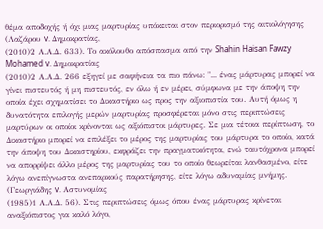θέμα αποδοχής ή όχι μιας μαρτυρίας υπόκειται στον περιορισμό της αιτιολόγησης (Λαζάρου v. Δημοκρατίας,
(2010)2 Α.Α.Δ. 633). Το ακόλουθο απόσπασμα από την Shahin Haisan Fawzy Mohamed v. Δημοκρατίας
(2010)2 Α.Α.Δ. 266 εξηγεί με σαφήνεια τα πιο πάνω: "... ένας μάρτυρας μπορεί να γίνει πιστευτός ή μη πιστευτός, εν όλω ή εν μέρει, σύμφωνα με την άποψη την οποία έχει σχηματίσει το Δικαστήριο ως προς την αξιοπιστία του. Αυτή όμως η δυνατότητα επιλογής μερών μαρτυρίας προσφέρεται μόνο στις περιπτώσεις μαρτύρων οι οποίοι κρίνονται ως αξιόπιστοι μάρτυρες. Σε μια τέτοια περίπτωση, το Δικαστήριο μπορεί να επιλέξει το μέρος της μαρτυρίας του μάρτυρα το οποίο, κατά την άποψη του Δικαστηρίου, εκφράζει την πραγματικότητα, ενώ ταυτόχρονα μπορεί να απορρίψει άλλο μέρος της μαρτυρίας του το οποίο θεωρείται λανθασμένο, είτε λόγω ανεπίγνωστα ανεπαρκούς παρατήρησης, είτε λόγω αδυναμίας μνήμης. (Γεωργιάδης v. Αστυνομίας
(1985)1 Α.Α.Δ. 56). Στις περιπτώσεις όμως όπου ένας μάρτυρας κρίνεται αναξιόπιστος για καλό λόγο,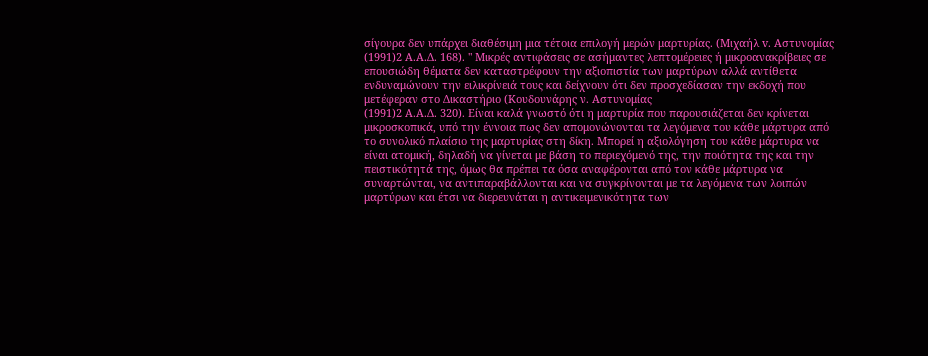σίγουρα δεν υπάρχει διαθέσιμη μια τέτοια επιλογή μερών μαρτυρίας. (Μιχαήλ v. Αστυνομίας
(1991)2 Α.Α.Δ. 168). " Μικρές αντιφάσεις σε ασήμαντες λεπτομέρειες ή μικροανακρίβειες σε επουσιώδη θέματα δεν καταστρέφουν την αξιοπιστία των μαρτύρων αλλά αντίθετα ενδυναμώνουν την ειλικρίνειά τους και δείχνουν ότι δεν προσχεδίασαν την εκδοχή που μετέφεραν στο Δικαστήριο (Κουδουνάρης ν. Αστυνομίας
(1991)2 Α.Α.Δ. 320). Είναι καλά γνωστό ότι η μαρτυρία που παρουσιάζεται δεν κρίνεται μικροσκοπικά, υπό την έννοια πως δεν απομονώνονται τα λεγόμενα του κάθε μάρτυρα από το συνολικό πλαίσιο της μαρτυρίας στη δίκη. Μπορεί η αξιολόγηση του κάθε μάρτυρα να είναι ατομική, δηλαδή να γίνεται με βάση το περιεχόμενό της, την ποιότητα της και την πειστικότητά της, όμως θα πρέπει τα όσα αναφέρονται από τον κάθε μάρτυρα να συναρτώνται, να αντιπαραβάλλονται και να συγκρίνονται με τα λεγόμενα των λοιπών μαρτύρων και έτσι να διερευνάται η αντικειμενικότητα των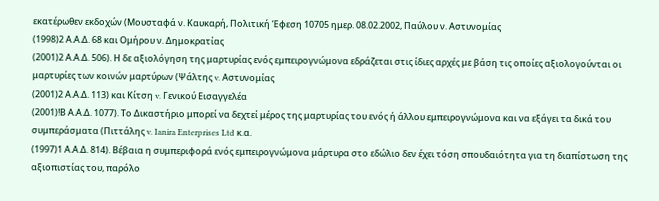εκατέρωθεν εκδοχών (Μουσταφά ν. Καυκαρή, Πολιτική Έφεση 10705 ημερ. 08.02.2002, Παύλου ν. Αστυνομίας
(1998)2 Α.Α.Δ. 68 και Ομήρου ν. Δημοκρατίας
(2001)2 Α.Α.Δ. 506). Η δε αξιολόγηση της μαρτυρίας ενός εμπειρογνώμονα εδράζεται στις ίδιες αρχές με βάση τις οποίες αξιολογούνται οι μαρτυρίες των κοινών μαρτύρων (Ψάλτης v. Αστυνομίας
(2001)2 Α.Α.Δ. 113) και Κίτση v. Γενικού Εισαγγελέα
(2001)!Β Α.Α.Δ. 1077). Το Δικαστήριο μπορεί να δεχτεί μέρος της μαρτυρίας του ενός ή άλλου εμπειρογνώμονα και να εξάγει τα δικά του συμπεράσματα (Πιττάλης v. Ianira Enterprises Ltd κ.α.
(1997)1 Α.Α.Δ. 814). Βέβαια η συμπεριφορά ενός εμπειρογνώμονα μάρτυρα στο εδώλιο δεν έχει τόση σπουδαιότητα για τη διαπίστωση της αξιοπιστίας του, παρόλο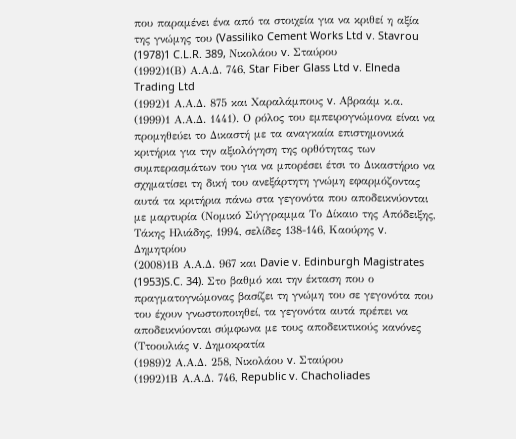που παραμένει ένα από τα στοιχεία για να κριθεί η αξία της γνώμης του (Vassiliko Cement Works Ltd v. Stavrou
(1978)1 C.L.R. 389, Νικολάου v. Σταύρου
(1992)1(Β) Α.Α.Δ. 746, Star Fiber Glass Ltd v. Elneda Trading Ltd
(1992)1 Α.Α.Δ. 875 και Χαραλάμπους v. Αβραάμ κ.α.
(1999)1 Α.Α.Δ. 1441). Ο ρόλος του εμπειρογνώμονα είναι να προμηθεύει το Δικαστή με τα αναγκαία επιστημονικά κριτήρια για την αξιολόγηση της ορθότητας των συμπερασμάτων του για να μπορέσει έτσι το Δικαστήριο να σχηματίσει τη δική του ανεξάρτητη γνώμη εφαρμόζοντας αυτά τα κριτήρια πάνω στα γεγονότα που αποδεικνύονται με μαρτυρία (Νομικό Σύγγραμμα Το Δίκαιο της Απόδειξης, Τάκης Ηλιάδης, 1994, σελίδες 138-146, Καούρης v. Δημητρίου
(2008)1Β Α.Α.Δ. 967 και Davie v. Edinburgh Magistrates
(1953)S.C. 34). Στο βαθμό και την έκταση που ο πραγματογνώμονας βασίζει τη γνώμη του σε γεγονότα που του έχουν γνωστοποιηθεί, τα γεγονότα αυτά πρέπει να αποδεικνύονται σύμφωνα με τους αποδεικτικούς κανόνες (Ττοουλιάς v. Δημοκρατία
(1989)2 Α.Α.Δ. 258, Νικολάου v. Σταύρου
(1992)1Β Α.Α.Δ. 746, Republic v. Chacholiades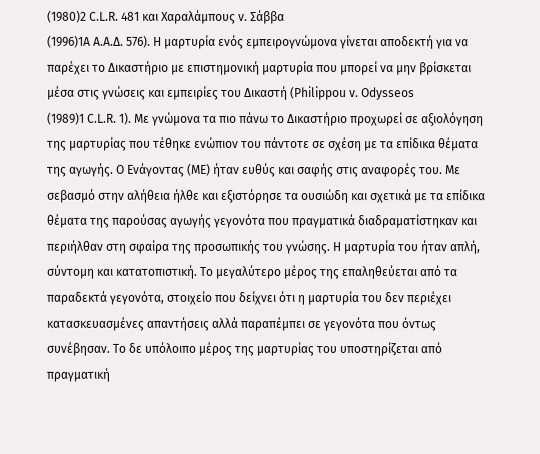(1980)2 C.L.R. 481 και Χαραλάμπους v. Σάββα
(1996)1Α Α.Α.Δ. 576). Η μαρτυρία ενός εμπειρογνώμονα γίνεται αποδεκτή για να παρέχει το Δικαστήριο με επιστημονική μαρτυρία που μπορεί να μην βρίσκεται μέσα στις γνώσεις και εμπειρίες του Δικαστή (Philippou v. Odysseos
(1989)1 C.L.R. 1). Με γνώμονα τα πιο πάνω το Δικαστήριο προχωρεί σε αξιολόγηση της μαρτυρίας που τέθηκε ενώπιον του πάντοτε σε σχέση με τα επίδικα θέματα της αγωγής. Ο Ενάγοντας (ΜΕ) ήταν ευθύς και σαφής στις αναφορές του. Με σεβασμό στην αλήθεια ήλθε και εξιστόρησε τα ουσιώδη και σχετικά με τα επίδικα θέματα της παρούσας αγωγής γεγονότα που πραγματικά διαδραματίστηκαν και περιήλθαν στη σφαίρα της προσωπικής του γνώσης. Η μαρτυρία του ήταν απλή, σύντομη και κατατοπιστική. Το μεγαλύτερο μέρος της επαληθεύεται από τα παραδεκτά γεγονότα, στοιχείο που δείχνει ότι η μαρτυρία του δεν περιέχει κατασκευασμένες απαντήσεις αλλά παραπέμπει σε γεγονότα που όντως συνέβησαν. Το δε υπόλοιπο μέρος της μαρτυρίας του υποστηρίζεται από πραγματική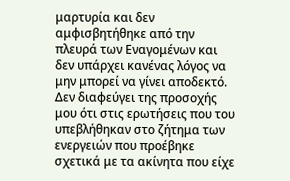μαρτυρία και δεν αμφισβητήθηκε από την πλευρά των Εναγομένων και δεν υπάρχει κανένας λόγος να μην μπορεί να γίνει αποδεκτό. Δεν διαφεύγει της προσοχής μου ότι στις ερωτήσεις που του υπεβλήθηκαν στο ζήτημα των ενεργειών που προέβηκε σχετικά με τα ακίνητα που είχε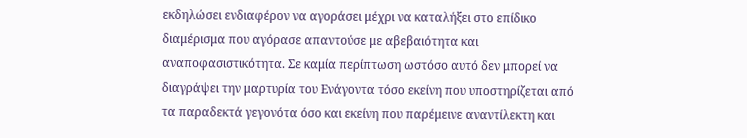εκδηλώσει ενδιαφέρον να αγοράσει μέχρι να καταλήξει στο επίδικο διαμέρισμα που αγόρασε απαντούσε με αβεβαιότητα και αναποφασιστικότητα. Σε καμία περίπτωση ωστόσο αυτό δεν μπορεί να διαγράψει την μαρτυρία του Ενάγοντα τόσο εκείνη που υποστηρίζεται από τα παραδεκτά γεγονότα όσο και εκείνη που παρέμεινε αναντίλεκτη και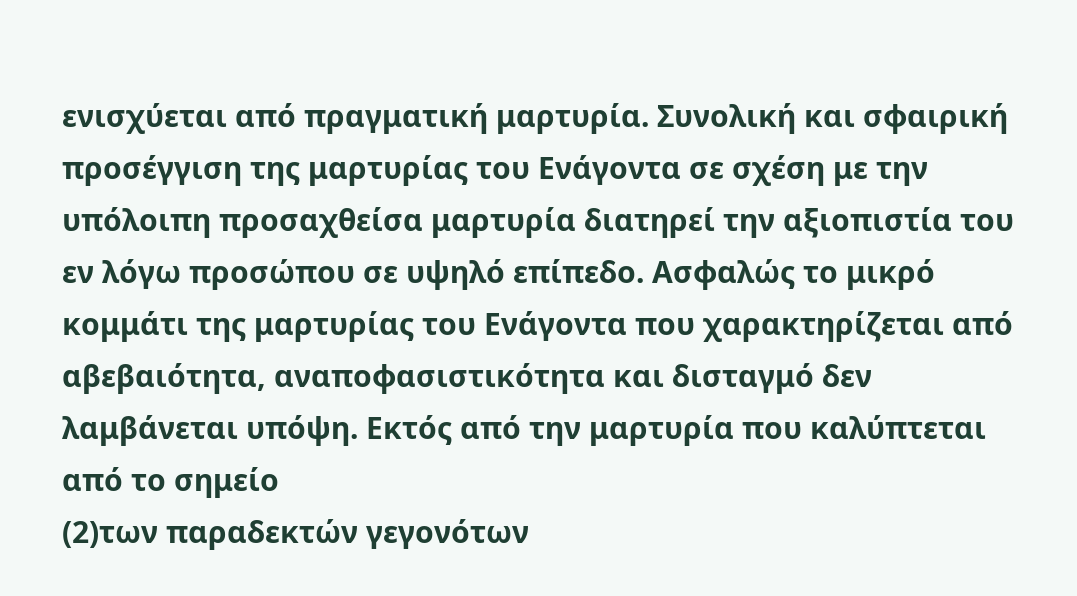ενισχύεται από πραγματική μαρτυρία. Συνολική και σφαιρική προσέγγιση της μαρτυρίας του Ενάγοντα σε σχέση με την υπόλοιπη προσαχθείσα μαρτυρία διατηρεί την αξιοπιστία του εν λόγω προσώπου σε υψηλό επίπεδο. Ασφαλώς το μικρό κομμάτι της μαρτυρίας του Ενάγοντα που χαρακτηρίζεται από αβεβαιότητα, αναποφασιστικότητα και δισταγμό δεν λαμβάνεται υπόψη. Εκτός από την μαρτυρία που καλύπτεται από το σημείο
(2)των παραδεκτών γεγονότων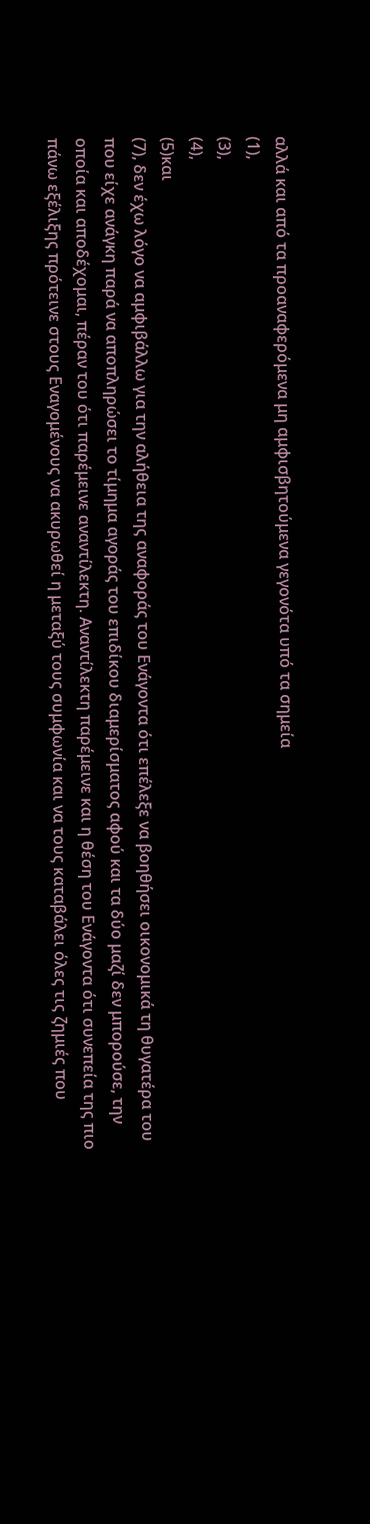αλλά και από τα προαναφερόμενα μη αμφισβητούμενα γεγονότα υπό τα σημεία
(1),
(3),
(4),
(5)και
(7), δεν έχω λόγο να αμφιβάλλω για την αλήθεια της αναφοράς του Ενάγοντα ότι επέλεξε να βοηθήσει οικονομικά τη θυγατέρα του που είχε ανάγκη παρά να αποπληρώσει το τίμημα αγοράς του επιδίκου διαμερίσματος αφού και τα δύο μαζί δεν μπορούσε, την οποία και αποδέχομαι, πέραν του ότι παρέμεινε αναντίλεκτη. Αναντίλεκτη παρέμεινε και η θέση του Ενάγοντα ότι συνεπεία της πιο πάνω εξέλιξης πρότεινε στους Εναγομένους να ακυρωθεί η μεταξύ τους συμφωνία και να τους καταβάλει όλες τις ζημιές που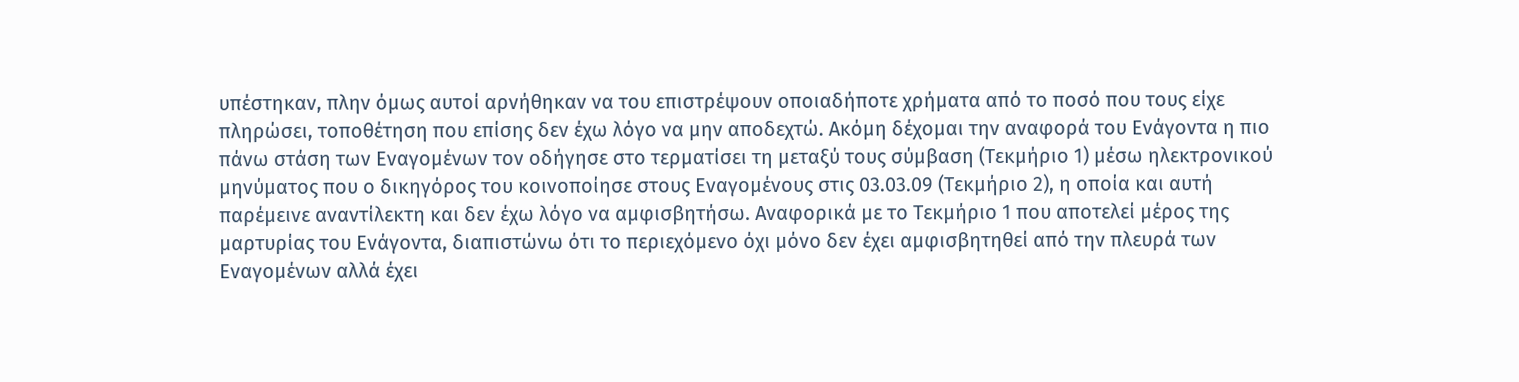υπέστηκαν, πλην όμως αυτοί αρνήθηκαν να του επιστρέψουν οποιαδήποτε χρήματα από το ποσό που τους είχε πληρώσει, τοποθέτηση που επίσης δεν έχω λόγο να μην αποδεχτώ. Ακόμη δέχομαι την αναφορά του Ενάγοντα η πιο πάνω στάση των Εναγομένων τον οδήγησε στο τερματίσει τη μεταξύ τους σύμβαση (Τεκμήριο 1) μέσω ηλεκτρονικού μηνύματος που ο δικηγόρος του κοινοποίησε στους Εναγομένους στις 03.03.09 (Τεκμήριο 2), η οποία και αυτή παρέμεινε αναντίλεκτη και δεν έχω λόγο να αμφισβητήσω. Αναφορικά με το Τεκμήριο 1 που αποτελεί μέρος της μαρτυρίας του Ενάγοντα, διαπιστώνω ότι το περιεχόμενο όχι μόνο δεν έχει αμφισβητηθεί από την πλευρά των Εναγομένων αλλά έχει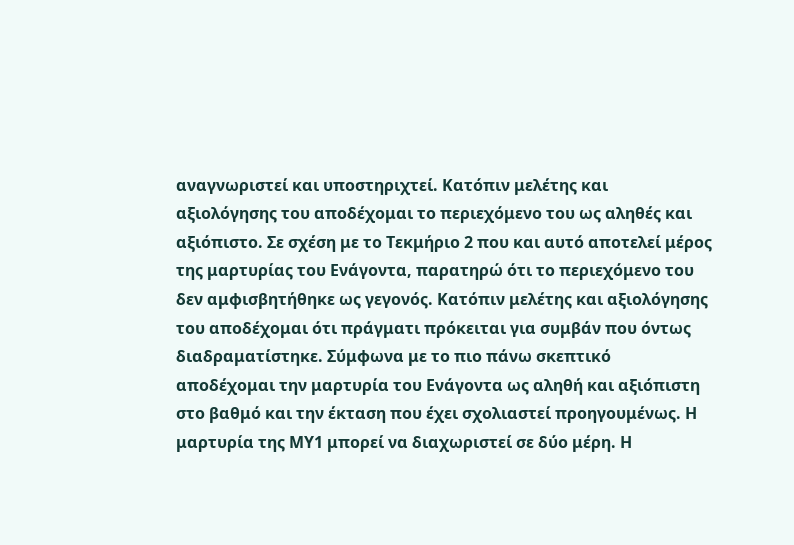αναγνωριστεί και υποστηριχτεί. Κατόπιν μελέτης και αξιολόγησης του αποδέχομαι το περιεχόμενο του ως αληθές και αξιόπιστο. Σε σχέση με το Τεκμήριο 2 που και αυτό αποτελεί μέρος της μαρτυρίας του Ενάγοντα, παρατηρώ ότι το περιεχόμενο του δεν αμφισβητήθηκε ως γεγονός. Κατόπιν μελέτης και αξιολόγησης του αποδέχομαι ότι πράγματι πρόκειται για συμβάν που όντως διαδραματίστηκε. Σύμφωνα με το πιο πάνω σκεπτικό αποδέχομαι την μαρτυρία του Ενάγοντα ως αληθή και αξιόπιστη στο βαθμό και την έκταση που έχει σχολιαστεί προηγουμένως. Η μαρτυρία της ΜΥ1 μπορεί να διαχωριστεί σε δύο μέρη. Η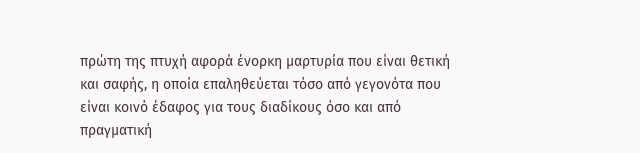πρώτη της πτυχή αφορά ένορκη μαρτυρία που είναι θετική και σαφής, η οποία επαληθεύεται τόσο από γεγονότα που είναι κοινό έδαφος για τους διαδίκους όσο και από πραγματική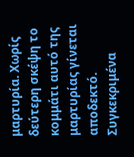μαρτυρία. Χωρίς δεύτερη σκέψη το κομμάτι αυτό της μαρτυρίας γίνεται αποδεκτό. Συγκεκριμένα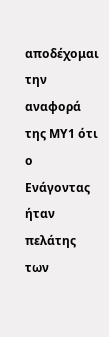αποδέχομαι την αναφορά της ΜΥ1 ότι ο Ενάγοντας ήταν πελάτης των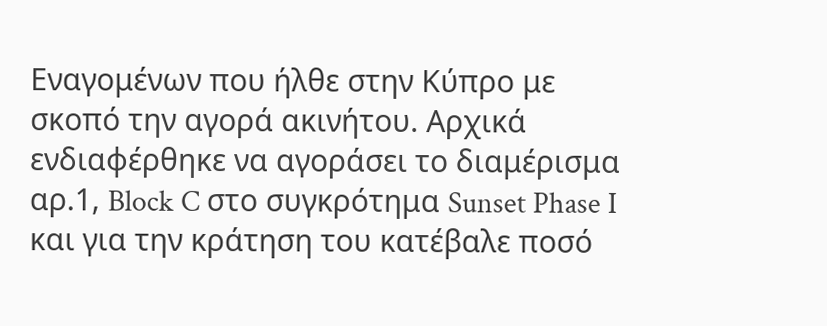Εναγομένων που ήλθε στην Κύπρο με σκοπό την αγορά ακινήτου. Αρχικά ενδιαφέρθηκε να αγοράσει το διαμέρισμα αρ.1, Block C στο συγκρότημα Sunset Phase I και για την κράτηση του κατέβαλε ποσό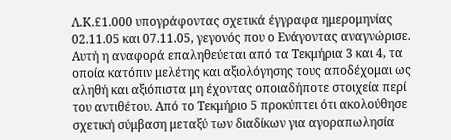Λ.Κ.£1.000 υπογράφοντας σχετικά έγγραφα ημερομηνίας 02.11.05 και 07.11.05, γεγονός που ο Ενάγοντας αναγνώρισε. Αυτή η αναφορά επαληθεύεται από τα Τεκμήρια 3 και 4, τα οποία κατόπιν μελέτης και αξιολόγησης τους αποδέχομαι ως αληθή και αξιόπιστα μη έχοντας οποιαδήποτε στοιχεία περί του αντιθέτου. Από το Τεκμήριο 5 προκύπτει ότι ακολούθησε σχετική σύμβαση μεταξύ των διαδίκων για αγοραπωλησία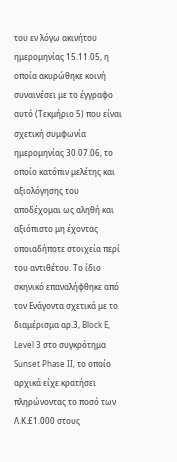του εν λόγω ακινήτου ημερομηνίας 15.11.05, η οποία ακυρώθηκε κοινή συναινέσει με το έγγραφο αυτό (Τεκμήριο 5) που είναι σχετική συμφωνία ημερομηνίας 30.07.06, το οποίο κατόπιν μελέτης και αξιολόγησης του αποδέχομαι ως αληθή και αξιόπιστο μη έχοντας οποιαδήποτε στοιχεία περί του αντιθέτου. Το ίδιο σκηνικό επαναλήφθηκε από τον Ενάγοντα σχετικά με το διαμέρισμα αρ.3, Block E, Level 3 στο συγκρότημα Sunset Phase II, το οποίο αρχικά είχε κρατήσει πληρώνοντας το ποσό των Λ.Κ.£1.000 στους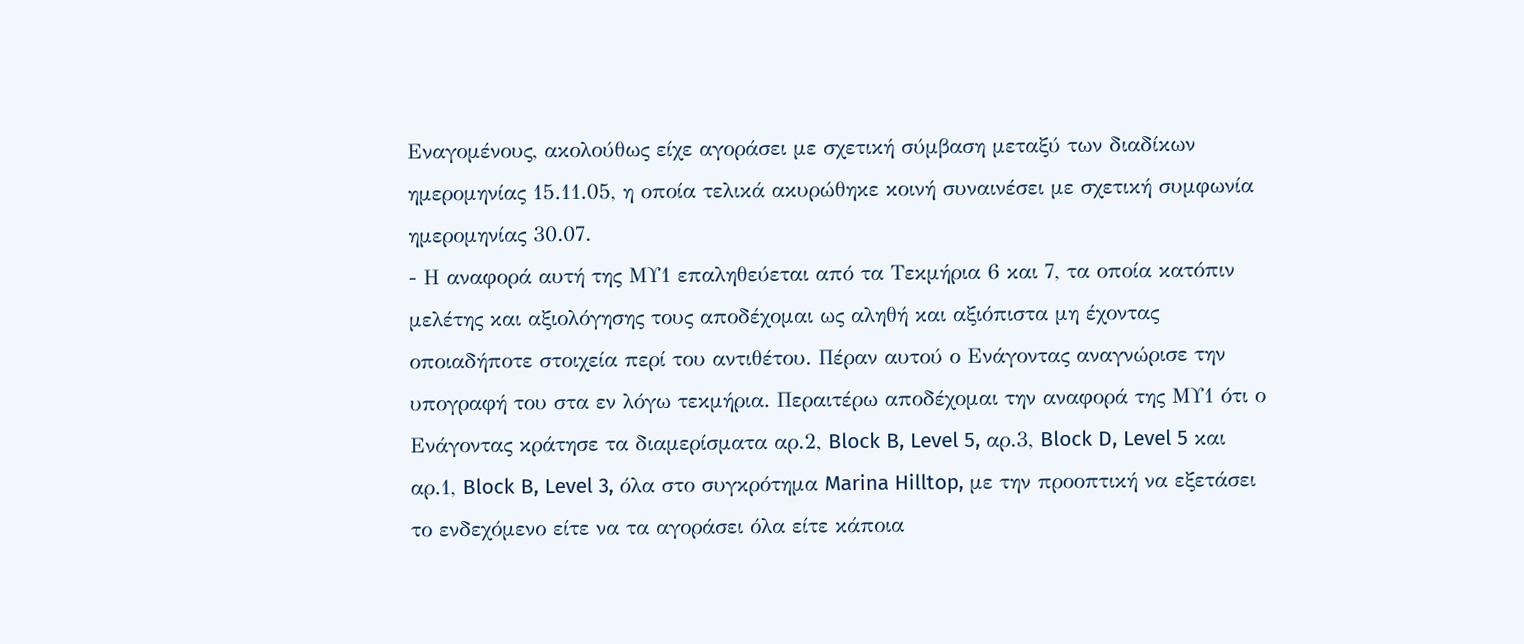Εναγομένους, ακολούθως είχε αγοράσει με σχετική σύμβαση μεταξύ των διαδίκων ημερομηνίας 15.11.05, η οποία τελικά ακυρώθηκε κοινή συναινέσει με σχετική συμφωνία ημερομηνίας 30.07.
- Η αναφορά αυτή της ΜΥ1 επαληθεύεται από τα Τεκμήρια 6 και 7, τα οποία κατόπιν μελέτης και αξιολόγησης τους αποδέχομαι ως αληθή και αξιόπιστα μη έχοντας οποιαδήποτε στοιχεία περί του αντιθέτου. Πέραν αυτού ο Ενάγοντας αναγνώρισε την υπογραφή του στα εν λόγω τεκμήρια. Περαιτέρω αποδέχομαι την αναφορά της ΜΥ1 ότι ο Ενάγοντας κράτησε τα διαμερίσματα αρ.2, Block B, Level 5, αρ.3, Block D, Level 5 και αρ.1, Block B, Level 3, όλα στο συγκρότημα Marina Hilltop, με την προοπτική να εξετάσει το ενδεχόμενο είτε να τα αγοράσει όλα είτε κάποια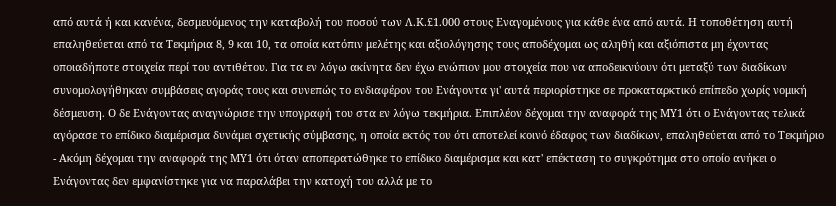από αυτά ή και κανένα, δεσμευόμενος την καταβολή του ποσού των Λ.Κ.£1.000 στους Εναγομένους για κάθε ένα από αυτά. Η τοποθέτηση αυτή επαληθεύεται από τα Τεκμήρια 8, 9 και 10, τα οποία κατόπιν μελέτης και αξιολόγησης τους αποδέχομαι ως αληθή και αξιόπιστα μη έχοντας οποιαδήποτε στοιχεία περί του αντιθέτου. Για τα εν λόγω ακίνητα δεν έχω ενώπιον μου στοιχεία που να αποδεικνύουν ότι μεταξύ των διαδίκων συνομολογήθηκαν συμβάσεις αγοράς τους και συνεπώς το ενδιαφέρον του Ενάγοντα γι' αυτά περιορίστηκε σε προκαταρκτικό επίπεδο χωρίς νομική δέσμευση. Ο δε Ενάγοντας αναγνώρισε την υπογραφή του στα εν λόγω τεκμήρια. Επιπλέον δέχομαι την αναφορά της ΜΥ1 ότι ο Ενάγοντας τελικά αγόρασε το επίδικο διαμέρισμα δυνάμει σχετικής σύμβασης, η οποία εκτός του ότι αποτελεί κοινό έδαφος των διαδίκων, επαληθεύεται από το Τεκμήριο
- Ακόμη δέχομαι την αναφορά της ΜΥ1 ότι όταν αποπερατώθηκε το επίδικο διαμέρισμα και κατ' επέκταση το συγκρότημα στο οποίο ανήκει ο Ενάγοντας δεν εμφανίστηκε για να παραλάβει την κατοχή του αλλά με το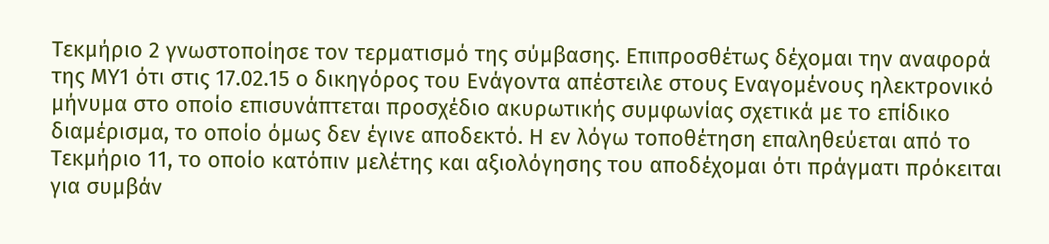Τεκμήριο 2 γνωστοποίησε τον τερματισμό της σύμβασης. Επιπροσθέτως δέχομαι την αναφορά της ΜΥ1 ότι στις 17.02.15 ο δικηγόρος του Ενάγοντα απέστειλε στους Εναγομένους ηλεκτρονικό μήνυμα στο οποίο επισυνάπτεται προσχέδιο ακυρωτικής συμφωνίας σχετικά με το επίδικο διαμέρισμα, το οποίο όμως δεν έγινε αποδεκτό. Η εν λόγω τοποθέτηση επαληθεύεται από το Τεκμήριο 11, το οποίο κατόπιν μελέτης και αξιολόγησης του αποδέχομαι ότι πράγματι πρόκειται για συμβάν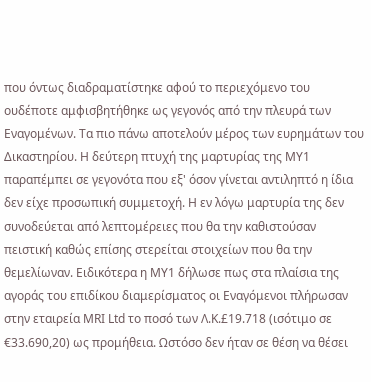που όντως διαδραματίστηκε αφού το περιεχόμενο του ουδέποτε αμφισβητήθηκε ως γεγονός από την πλευρά των Εναγομένων. Τα πιο πάνω αποτελούν μέρος των ευρημάτων του Δικαστηρίου. Η δεύτερη πτυχή της μαρτυρίας της ΜΥ1 παραπέμπει σε γεγονότα που εξ' όσον γίνεται αντιληπτό η ίδια δεν είχε προσωπική συμμετοχή. Η εν λόγω μαρτυρία της δεν συνοδεύεται από λεπτομέρειες που θα την καθιστούσαν πειστική καθώς επίσης στερείται στοιχείων που θα την θεμελίωναν. Ειδικότερα η ΜΥ1 δήλωσε πως στα πλαίσια της αγοράς του επιδίκου διαμερίσματος οι Εναγόμενοι πλήρωσαν στην εταιρεία MRI Ltd το ποσό των Λ.Κ.£19.718 (ισότιμο σε €33.690,20) ως προμήθεια. Ωστόσο δεν ήταν σε θέση να θέσει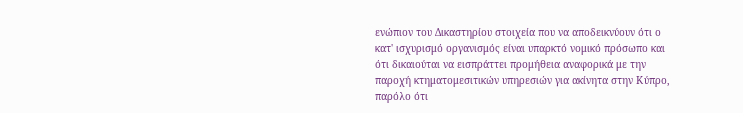ενώπιον του Δικαστηρίου στοιχεία που να αποδεικνύουν ότι ο κατ' ισχυρισμό οργανισμός είναι υπαρκτό νομικό πρόσωπο και ότι δικαιούται να εισπράττει προμήθεια αναφορικά με την παροχή κτηματομεσιτικών υπηρεσιών για ακίνητα στην Κύπρο, παρόλο ότι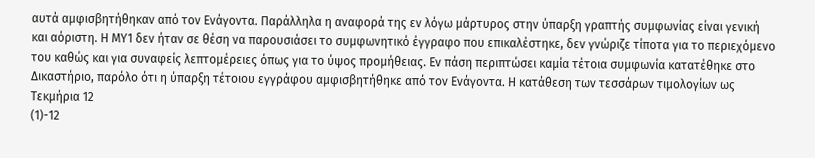αυτά αμφισβητήθηκαν από τον Ενάγοντα. Παράλληλα η αναφορά της εν λόγω μάρτυρος στην ύπαρξη γραπτής συμφωνίας είναι γενική και αόριστη. Η ΜΥ1 δεν ήταν σε θέση να παρουσιάσει το συμφωνητικό έγγραφο που επικαλέστηκε, δεν γνώριζε τίποτα για το περιεχόμενο του καθώς και για συναφείς λεπτομέρειες όπως για το ύψος προμήθειας. Εν πάση περιπτώσει καμία τέτοια συμφωνία κατατέθηκε στο Δικαστήριο, παρόλο ότι η ύπαρξη τέτοιου εγγράφου αμφισβητήθηκε από τον Ενάγοντα. Η κατάθεση των τεσσάρων τιμολογίων ως Τεκμήρια 12
(1)-12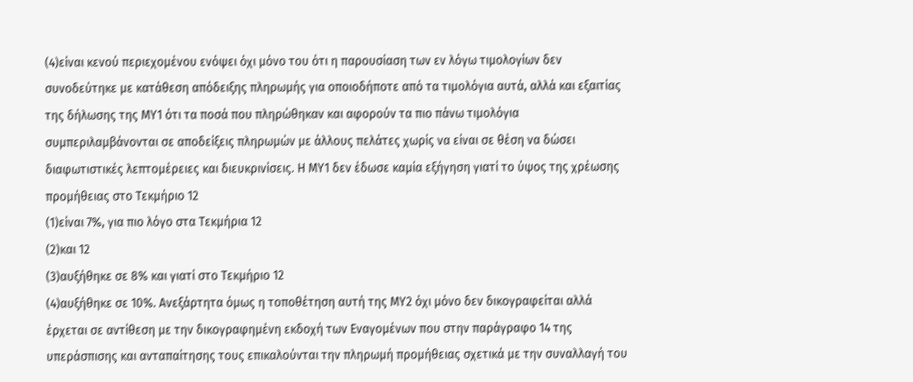(4)είναι κενού περιεχομένου ενόψει όχι μόνο του ότι η παρουσίαση των εν λόγω τιμολογίων δεν συνοδεύτηκε με κατάθεση απόδειξης πληρωμής για οποιοδήποτε από τα τιμολόγια αυτά, αλλά και εξαιτίας της δήλωσης της ΜΥ1 ότι τα ποσά που πληρώθηκαν και αφορούν τα πιο πάνω τιμολόγια συμπεριλαμβάνονται σε αποδείξεις πληρωμών με άλλους πελάτες χωρίς να είναι σε θέση να δώσει διαφωτιστικές λεπτομέρειες και διευκρινίσεις. Η ΜΥ1 δεν έδωσε καμία εξήγηση γιατί το ύψος της χρέωσης προμήθειας στο Τεκμήριο 12
(1)είναι 7%, για πιο λόγο στα Τεκμήρια 12
(2)και 12
(3)αυξήθηκε σε 8% και γιατί στο Τεκμήριο 12
(4)αυξήθηκε σε 10%. Ανεξάρτητα όμως η τοποθέτηση αυτή της ΜΥ2 όχι μόνο δεν δικογραφείται αλλά έρχεται σε αντίθεση με την δικογραφημένη εκδοχή των Εναγομένων που στην παράγραφο 14 της υπεράσπισης και ανταπαίτησης τους επικαλούνται την πληρωμή προμήθειας σχετικά με την συναλλαγή του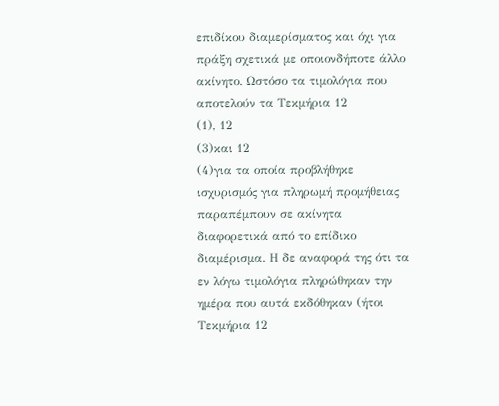επιδίκου διαμερίσματος και όχι για πράξη σχετικά με οποιονδήποτε άλλο ακίνητο. Ωστόσο τα τιμολόγια που αποτελούν τα Τεκμήρια 12
(1), 12
(3)και 12
(4)για τα οποία προβλήθηκε ισχυρισμός για πληρωμή προμήθειας παραπέμπουν σε ακίνητα διαφορετικά από το επίδικο διαμέρισμα. Η δε αναφορά της ότι τα εν λόγω τιμολόγια πληρώθηκαν την ημέρα που αυτά εκδόθηκαν (ήτοι Τεκμήρια 12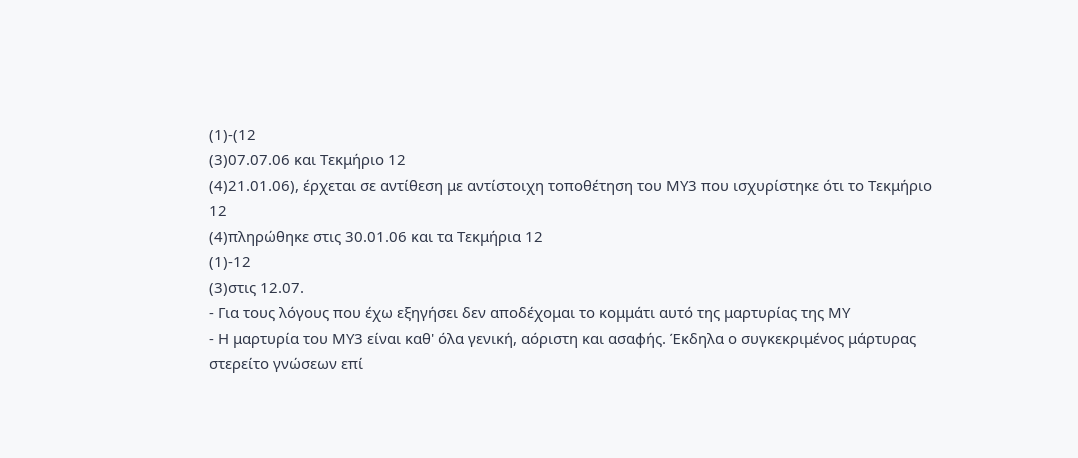(1)-(12
(3)07.07.06 και Τεκμήριο 12
(4)21.01.06), έρχεται σε αντίθεση με αντίστοιχη τοποθέτηση του ΜΥ3 που ισχυρίστηκε ότι το Τεκμήριο 12
(4)πληρώθηκε στις 30.01.06 και τα Τεκμήρια 12
(1)-12
(3)στις 12.07.
- Για τους λόγους που έχω εξηγήσει δεν αποδέχομαι το κομμάτι αυτό της μαρτυρίας της ΜΥ
- Η μαρτυρία του ΜΥ3 είναι καθ' όλα γενική, αόριστη και ασαφής. Έκδηλα ο συγκεκριμένος μάρτυρας στερείτο γνώσεων επί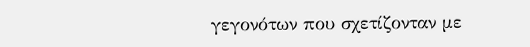γεγονότων που σχετίζονταν με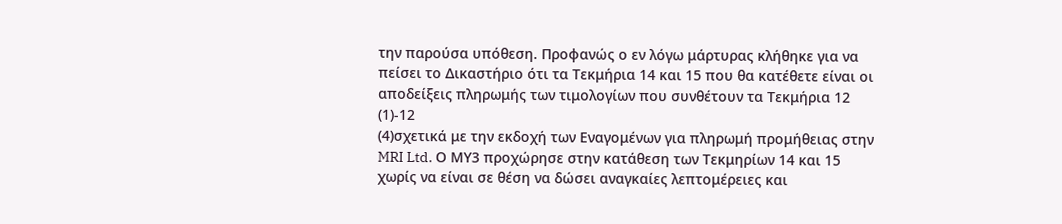την παρούσα υπόθεση. Προφανώς ο εν λόγω μάρτυρας κλήθηκε για να πείσει το Δικαστήριο ότι τα Τεκμήρια 14 και 15 που θα κατέθετε είναι οι αποδείξεις πληρωμής των τιμολογίων που συνθέτουν τα Τεκμήρια 12
(1)-12
(4)σχετικά με την εκδοχή των Εναγομένων για πληρωμή προμήθειας στην MRI Ltd. Ο ΜΥ3 προχώρησε στην κατάθεση των Τεκμηρίων 14 και 15 χωρίς να είναι σε θέση να δώσει αναγκαίες λεπτομέρειες και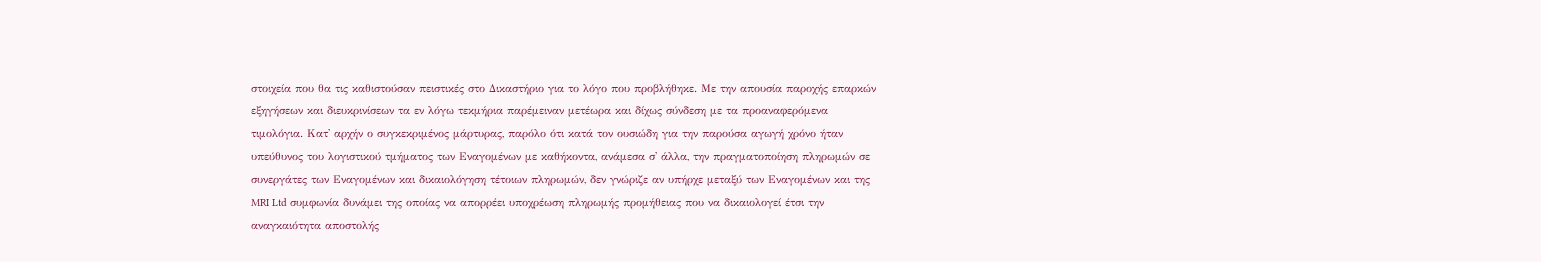στοιχεία που θα τις καθιστούσαν πειστικές στο Δικαστήριο για το λόγο που προβλήθηκε. Με την απουσία παροχής επαρκών εξηγήσεων και διευκρινίσεων τα εν λόγω τεκμήρια παρέμειναν μετέωρα και δίχως σύνδεση με τα προαναφερόμενα τιμολόγια. Κατ' αρχήν ο συγκεκριμένος μάρτυρας, παρόλο ότι κατά τον ουσιώδη για την παρούσα αγωγή χρόνο ήταν υπεύθυνος του λογιστικού τμήματος των Εναγομένων με καθήκοντα, ανάμεσα σ' άλλα, την πραγματοποίηση πληρωμών σε συνεργάτες των Εναγομένων και δικαιολόγηση τέτοιων πληρωμών, δεν γνώριζε αν υπήρχε μεταξύ των Εναγομένων και της MRI Ltd συμφωνία δυνάμει της οποίας να απορρέει υποχρέωση πληρωμής προμήθειας που να δικαιολογεί έτσι την αναγκαιότητα αποστολής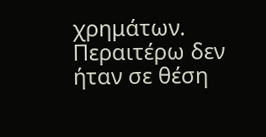χρημάτων. Περαιτέρω δεν ήταν σε θέση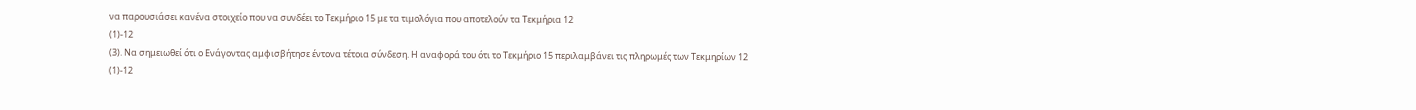να παρουσιάσει κανένα στοιχείο που να συνδέει το Τεκμήριο 15 με τα τιμολόγια που αποτελούν τα Τεκμήρια 12
(1)-12
(3). Να σημειωθεί ότι ο Ενάγοντας αμφισβήτησε έντονα τέτοια σύνδεση. Η αναφορά του ότι το Τεκμήριο 15 περιλαμβάνει τις πληρωμές των Τεκμηρίων 12
(1)-12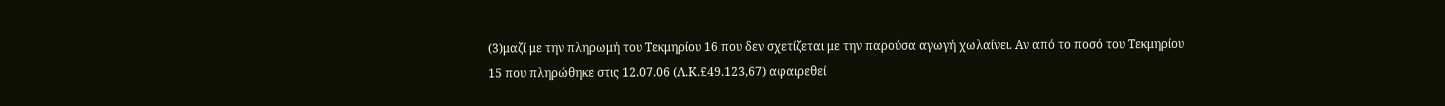(3)μαζί με την πληρωμή του Τεκμηρίου 16 που δεν σχετίζεται με την παρούσα αγωγή χωλαίνει. Αν από το ποσό του Τεκμηρίου 15 που πληρώθηκε στις 12.07.06 (Λ.Κ.£49.123,67) αφαιρεθεί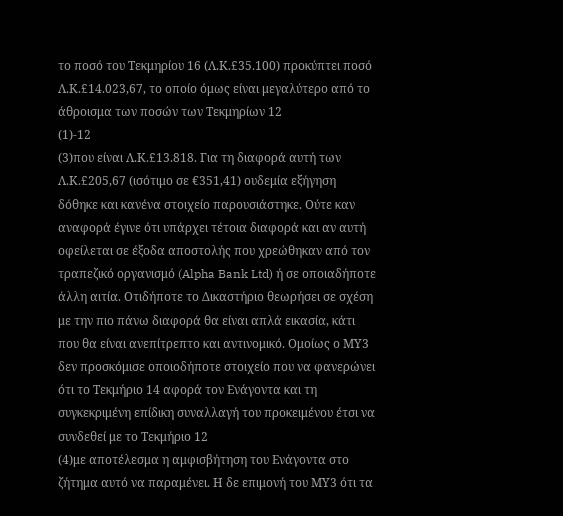το ποσό του Τεκμηρίου 16 (Λ.Κ.£35.100) προκύπτει ποσό Λ.Κ.£14.023,67, το οποίο όμως είναι μεγαλύτερο από το άθροισμα των ποσών των Τεκμηρίων 12
(1)-12
(3)που είναι Λ.Κ.£13.818. Για τη διαφορά αυτή των Λ.Κ.£205,67 (ισότιμο σε €351,41) ουδεμία εξήγηση δόθηκε και κανένα στοιχείο παρουσιάστηκε. Ούτε καν αναφορά έγινε ότι υπάρχει τέτοια διαφορά και αν αυτή οφείλεται σε έξοδα αποστολής που χρεώθηκαν από τον τραπεζικό οργανισμό (Alpha Bank Ltd) ή σε οποιαδήποτε άλλη αιτία. Οτιδήποτε το Δικαστήριο θεωρήσει σε σχέση με την πιο πάνω διαφορά θα είναι απλά εικασία, κάτι που θα είναι ανεπίτρεπτο και αντινομικό. Ομοίως ο ΜΥ3 δεν προσκόμισε οποιοδήποτε στοιχείο που να φανερώνει ότι το Τεκμήριο 14 αφορά τον Ενάγοντα και τη συγκεκριμένη επίδικη συναλλαγή του προκειμένου έτσι να συνδεθεί με το Τεκμήριο 12
(4)με αποτέλεσμα η αμφισβήτηση του Ενάγοντα στο ζήτημα αυτό να παραμένει. Η δε επιμονή του ΜΥ3 ότι τα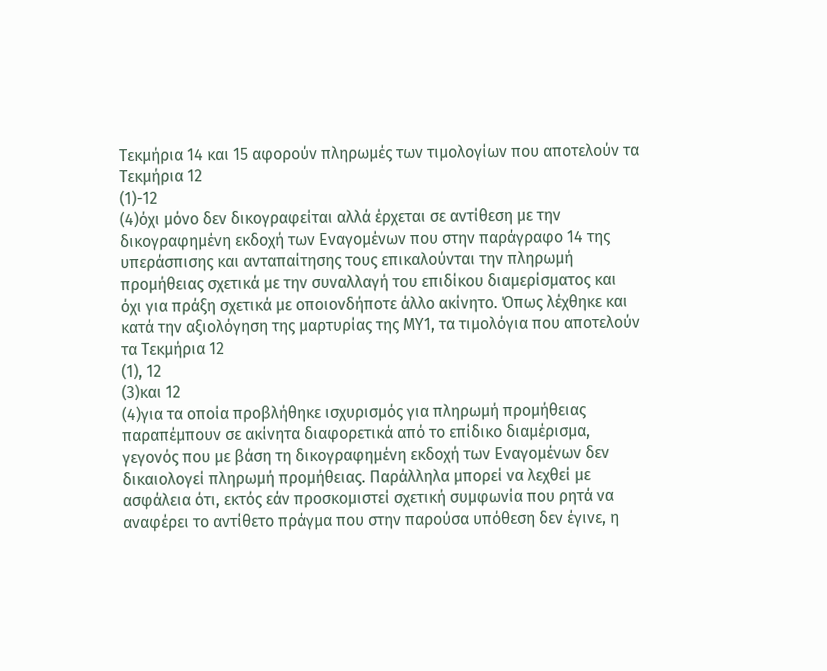Τεκμήρια 14 και 15 αφορούν πληρωμές των τιμολογίων που αποτελούν τα Τεκμήρια 12
(1)-12
(4)όχι μόνο δεν δικογραφείται αλλά έρχεται σε αντίθεση με την δικογραφημένη εκδοχή των Εναγομένων που στην παράγραφο 14 της υπεράσπισης και ανταπαίτησης τους επικαλούνται την πληρωμή προμήθειας σχετικά με την συναλλαγή του επιδίκου διαμερίσματος και όχι για πράξη σχετικά με οποιονδήποτε άλλο ακίνητο. Όπως λέχθηκε και κατά την αξιολόγηση της μαρτυρίας της ΜΥ1, τα τιμολόγια που αποτελούν τα Τεκμήρια 12
(1), 12
(3)και 12
(4)για τα οποία προβλήθηκε ισχυρισμός για πληρωμή προμήθειας παραπέμπουν σε ακίνητα διαφορετικά από το επίδικο διαμέρισμα, γεγονός που με βάση τη δικογραφημένη εκδοχή των Εναγομένων δεν δικαιολογεί πληρωμή προμήθειας. Παράλληλα μπορεί να λεχθεί με ασφάλεια ότι, εκτός εάν προσκομιστεί σχετική συμφωνία που ρητά να αναφέρει το αντίθετο πράγμα που στην παρούσα υπόθεση δεν έγινε, η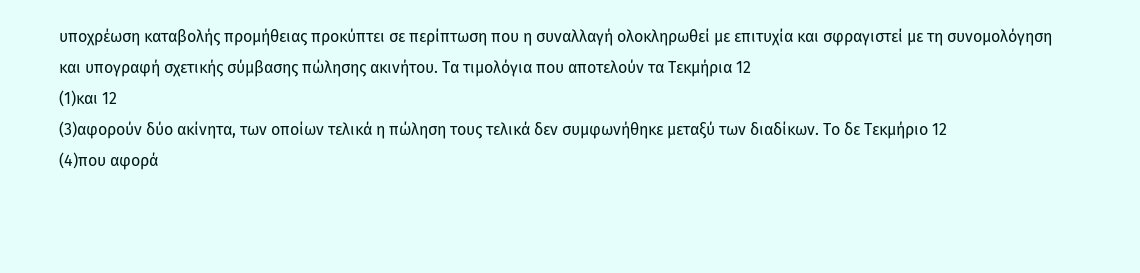υποχρέωση καταβολής προμήθειας προκύπτει σε περίπτωση που η συναλλαγή ολοκληρωθεί με επιτυχία και σφραγιστεί με τη συνομολόγηση και υπογραφή σχετικής σύμβασης πώλησης ακινήτου. Τα τιμολόγια που αποτελούν τα Τεκμήρια 12
(1)και 12
(3)αφορούν δύο ακίνητα, των οποίων τελικά η πώληση τους τελικά δεν συμφωνήθηκε μεταξύ των διαδίκων. Το δε Τεκμήριο 12
(4)που αφορά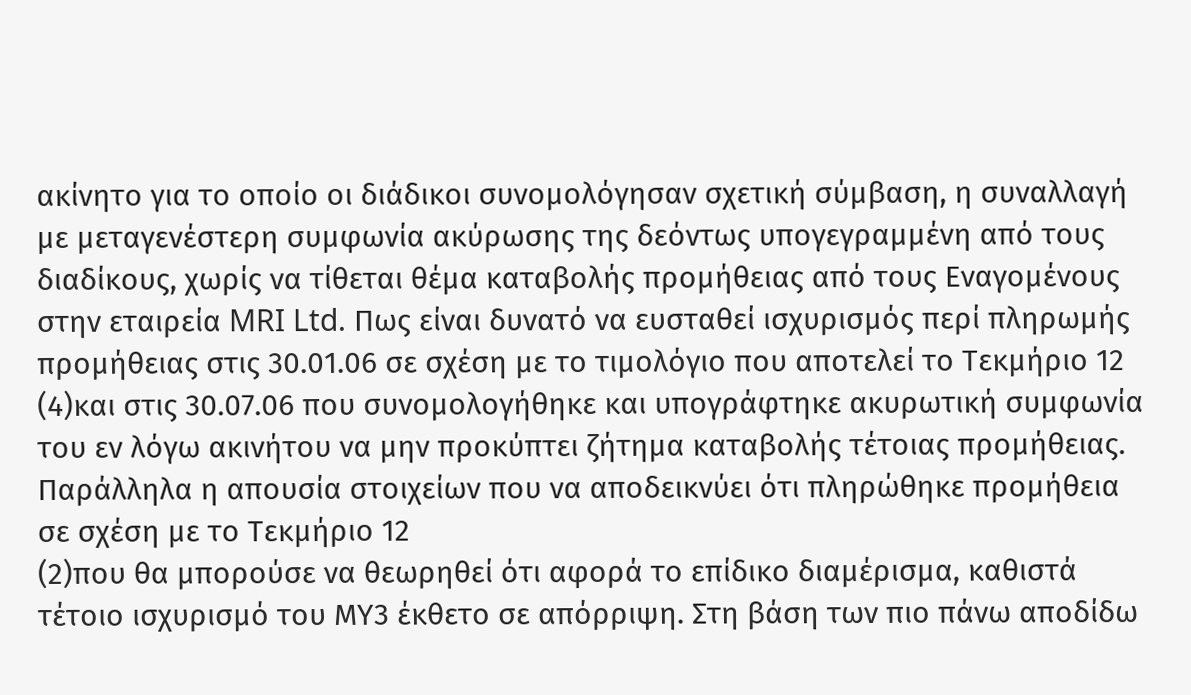ακίνητο για το οποίο οι διάδικοι συνομολόγησαν σχετική σύμβαση, η συναλλαγή με μεταγενέστερη συμφωνία ακύρωσης της δεόντως υπογεγραμμένη από τους διαδίκους, χωρίς να τίθεται θέμα καταβολής προμήθειας από τους Εναγομένους στην εταιρεία MRI Ltd. Πως είναι δυνατό να ευσταθεί ισχυρισμός περί πληρωμής προμήθειας στις 30.01.06 σε σχέση με το τιμολόγιο που αποτελεί το Τεκμήριο 12
(4)και στις 30.07.06 που συνομολογήθηκε και υπογράφτηκε ακυρωτική συμφωνία του εν λόγω ακινήτου να μην προκύπτει ζήτημα καταβολής τέτοιας προμήθειας. Παράλληλα η απουσία στοιχείων που να αποδεικνύει ότι πληρώθηκε προμήθεια σε σχέση με το Τεκμήριο 12
(2)που θα μπορούσε να θεωρηθεί ότι αφορά το επίδικο διαμέρισμα, καθιστά τέτοιο ισχυρισμό του ΜΥ3 έκθετο σε απόρριψη. Στη βάση των πιο πάνω αποδίδω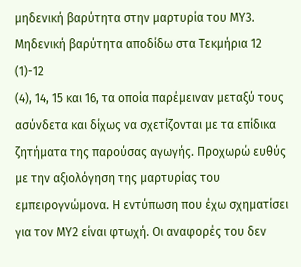μηδενική βαρύτητα στην μαρτυρία του ΜΥ3. Μηδενική βαρύτητα αποδίδω στα Τεκμήρια 12
(1)-12
(4), 14, 15 και 16, τα οποία παρέμειναν μεταξύ τους ασύνδετα και δίχως να σχετίζονται με τα επίδικα ζητήματα της παρούσας αγωγής. Προχωρώ ευθύς με την αξιολόγηση της μαρτυρίας του εμπειρογνώμονα. Η εντύπωση που έχω σχηματίσει για τον ΜΥ2 είναι φτωχή. Οι αναφορές του δεν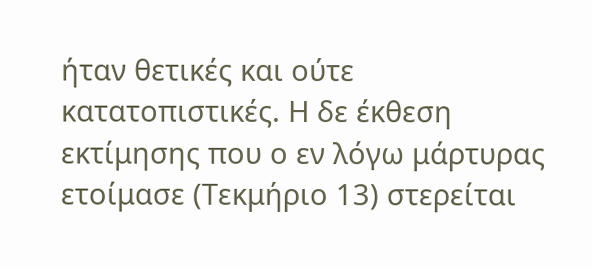ήταν θετικές και ούτε κατατοπιστικές. Η δε έκθεση εκτίμησης που ο εν λόγω μάρτυρας ετοίμασε (Τεκμήριο 13) στερείται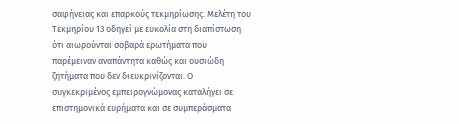σαφήνειας και επαρκούς τεκμηρίωσης. Μελέτη του Τεκμηρίου 13 οδηγεί με ευκολία στη διαπίστωση ότι αιωρούνται σοβαρά ερωτήματα που παρέμειναν αναπάντητα καθώς και ουσιώδη ζητήματα που δεν διευκρινίζονται. Ο συγκεκριμένος εμπειρογνώμονας καταλήγει σε επιστημονικά ευρήματα και σε συμπεράσματα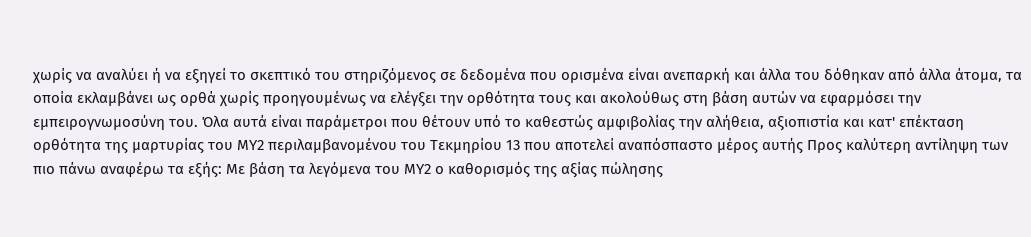χωρίς να αναλύει ή να εξηγεί το σκεπτικό του στηριζόμενος σε δεδομένα που ορισμένα είναι ανεπαρκή και άλλα του δόθηκαν από άλλα άτομα, τα οποία εκλαμβάνει ως ορθά χωρίς προηγουμένως να ελέγξει την ορθότητα τους και ακολούθως στη βάση αυτών να εφαρμόσει την εμπειρογνωμοσύνη του. Όλα αυτά είναι παράμετροι που θέτουν υπό το καθεστώς αμφιβολίας την αλήθεια, αξιοπιστία και κατ' επέκταση ορθότητα της μαρτυρίας του ΜΥ2 περιλαμβανομένου του Τεκμηρίου 13 που αποτελεί αναπόσπαστο μέρος αυτής Προς καλύτερη αντίληψη των πιο πάνω αναφέρω τα εξής: Με βάση τα λεγόμενα του ΜΥ2 ο καθορισμός της αξίας πώλησης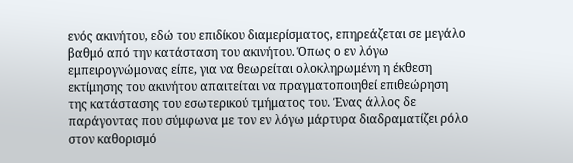ενός ακινήτου, εδώ του επιδίκου διαμερίσματος, επηρεάζεται σε μεγάλο βαθμό από την κατάσταση του ακινήτου. Όπως ο εν λόγω εμπειρογνώμονας είπε, για να θεωρείται ολοκληρωμένη η έκθεση εκτίμησης του ακινήτου απαιτείται να πραγματοποιηθεί επιθεώρηση της κατάστασης του εσωτερικού τμήματος του. Ένας άλλος δε παράγοντας που σύμφωνα με τον εν λόγω μάρτυρα διαδραματίζει ρόλο στον καθορισμό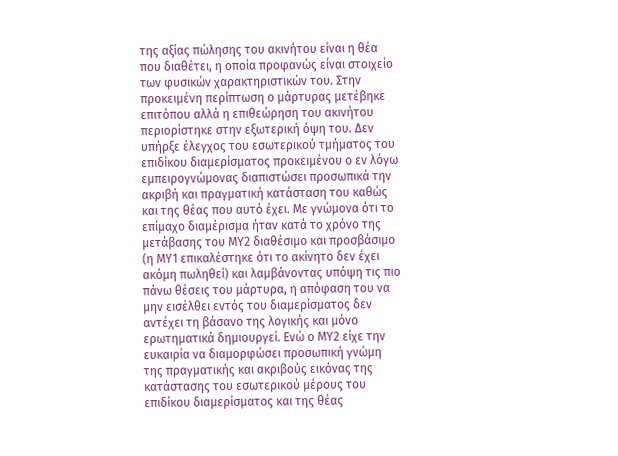της αξίας πώλησης του ακινήτου είναι η θέα που διαθέτει, η οποία προφανώς είναι στοιχείο των φυσικών χαρακτηριστικών του. Στην προκειμένη περίπτωση ο μάρτυρας μετέβηκε επιτόπου αλλά η επιθεώρηση του ακινήτου περιορίστηκε στην εξωτερική όψη του. Δεν υπήρξε έλεγχος του εσωτερικού τμήματος του επιδίκου διαμερίσματος προκειμένου ο εν λόγω εμπειρογνώμονας διαπιστώσει προσωπικά την ακριβή και πραγματική κατάσταση του καθώς και της θέας που αυτό έχει. Με γνώμονα ότι το επίμαχο διαμέρισμα ήταν κατά το χρόνο της μετάβασης του ΜΥ2 διαθέσιμο και προσβάσιμο (η ΜΥ1 επικαλέστηκε ότι το ακίνητο δεν έχει ακόμη πωληθεί) και λαμβάνοντας υπόψη τις πιο πάνω θέσεις του μάρτυρα, η απόφαση του να μην εισέλθει εντός του διαμερίσματος δεν αντέχει τη βάσανο της λογικής και μόνο ερωτηματικά δημιουργεί. Ενώ ο ΜΥ2 είχε την ευκαιρία να διαμορφώσει προσωπική γνώμη της πραγματικής και ακριβούς εικόνας της κατάστασης του εσωτερικού μέρους του επιδίκου διαμερίσματος και της θέας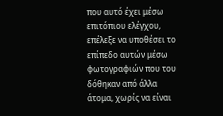που αυτό έχει μέσω επιτόπιου ελέγχου, επέλεξε να υποθέσει το επίπεδο αυτών μέσω φωτογραφιών που του δόθηκαν από άλλα άτομα, χωρίς να είναι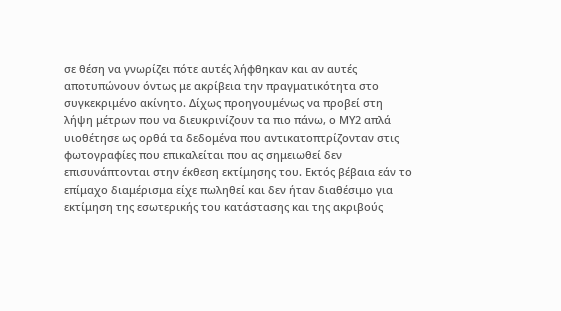σε θέση να γνωρίζει πότε αυτές λήφθηκαν και αν αυτές αποτυπώνουν όντως με ακρίβεια την πραγματικότητα στο συγκεκριμένο ακίνητο. Δίχως προηγουμένως να προβεί στη λήψη μέτρων που να διευκρινίζουν τα πιο πάνω, ο ΜΥ2 απλά υιοθέτησε ως ορθά τα δεδομένα που αντικατοπτρίζονταν στις φωτογραφίες που επικαλείται που ας σημειωθεί δεν επισυνάπτονται στην έκθεση εκτίμησης του. Εκτός βέβαια εάν το επίμαχο διαμέρισμα είχε πωληθεί και δεν ήταν διαθέσιμο για εκτίμηση της εσωτερικής του κατάστασης και της ακριβούς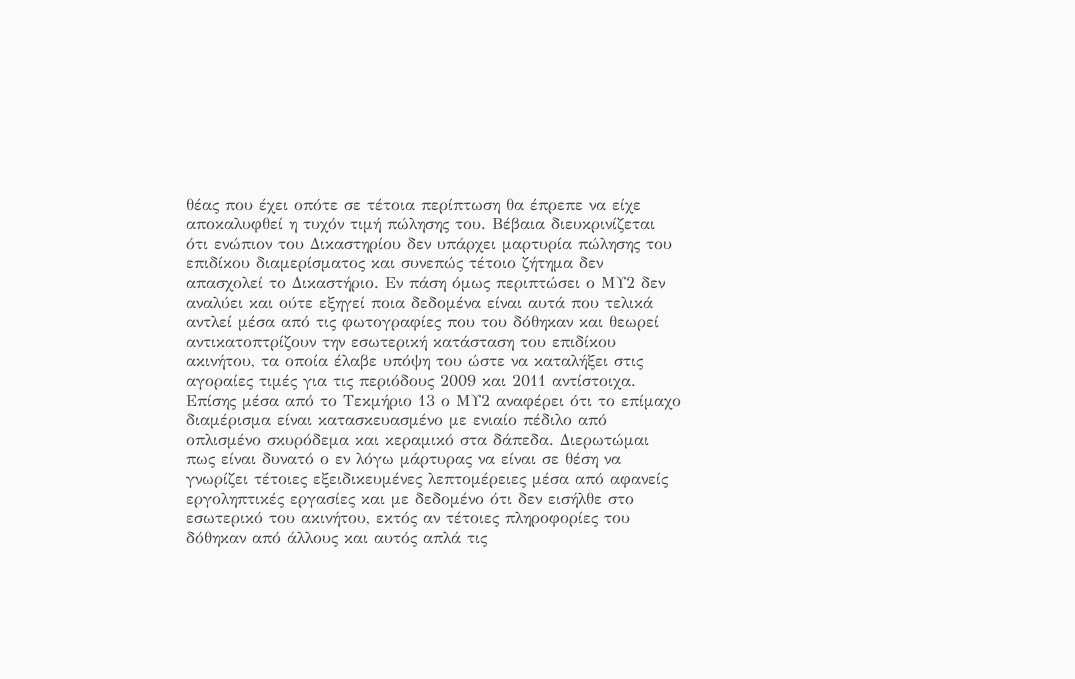θέας που έχει οπότε σε τέτοια περίπτωση θα έπρεπε να είχε αποκαλυφθεί η τυχόν τιμή πώλησης του. Βέβαια διευκρινίζεται ότι ενώπιον του Δικαστηρίου δεν υπάρχει μαρτυρία πώλησης του επιδίκου διαμερίσματος και συνεπώς τέτοιο ζήτημα δεν απασχολεί το Δικαστήριο. Εν πάση όμως περιπτώσει ο ΜΥ2 δεν αναλύει και ούτε εξηγεί ποια δεδομένα είναι αυτά που τελικά αντλεί μέσα από τις φωτογραφίες που του δόθηκαν και θεωρεί αντικατοπτρίζουν την εσωτερική κατάσταση του επιδίκου ακινήτου, τα οποία έλαβε υπόψη του ώστε να καταλήξει στις αγοραίες τιμές για τις περιόδους 2009 και 2011 αντίστοιχα. Επίσης μέσα από το Τεκμήριο 13 ο ΜΥ2 αναφέρει ότι το επίμαχο διαμέρισμα είναι κατασκευασμένο με ενιαίο πέδιλο από οπλισμένο σκυρόδεμα και κεραμικό στα δάπεδα. Διερωτώμαι πως είναι δυνατό ο εν λόγω μάρτυρας να είναι σε θέση να γνωρίζει τέτοιες εξειδικευμένες λεπτομέρειες μέσα από αφανείς εργοληπτικές εργασίες και με δεδομένο ότι δεν εισήλθε στο εσωτερικό του ακινήτου, εκτός αν τέτοιες πληροφορίες του δόθηκαν από άλλους και αυτός απλά τις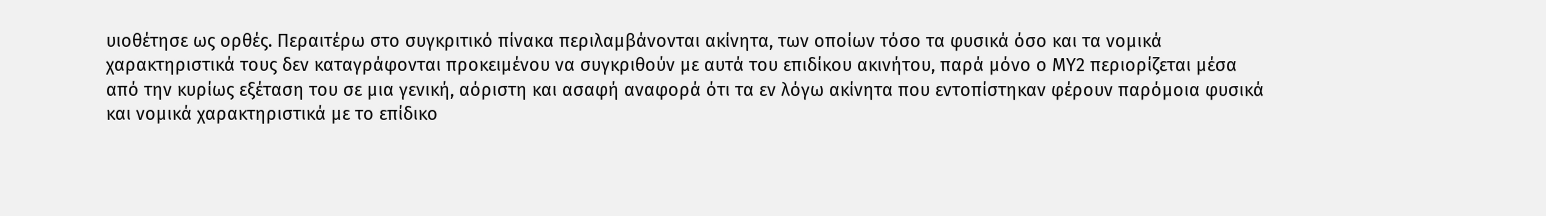υιοθέτησε ως ορθές. Περαιτέρω στο συγκριτικό πίνακα περιλαμβάνονται ακίνητα, των οποίων τόσο τα φυσικά όσο και τα νομικά χαρακτηριστικά τους δεν καταγράφονται προκειμένου να συγκριθούν με αυτά του επιδίκου ακινήτου, παρά μόνο ο ΜΥ2 περιορίζεται μέσα από την κυρίως εξέταση του σε μια γενική, αόριστη και ασαφή αναφορά ότι τα εν λόγω ακίνητα που εντοπίστηκαν φέρουν παρόμοια φυσικά και νομικά χαρακτηριστικά με το επίδικο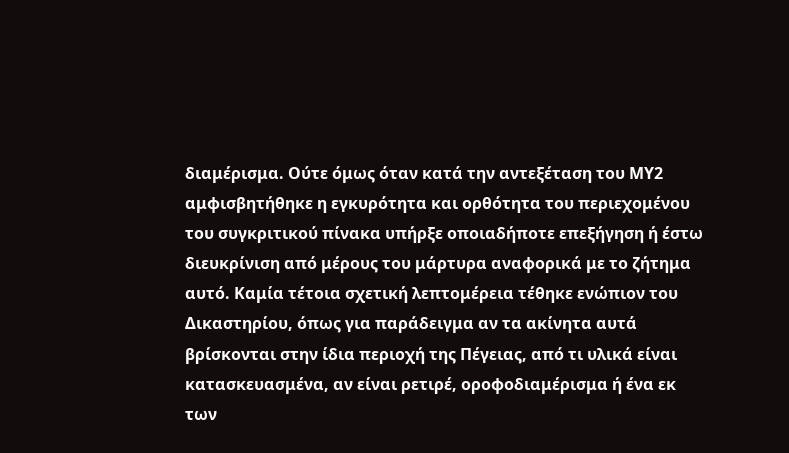διαμέρισμα. Ούτε όμως όταν κατά την αντεξέταση του ΜΥ2 αμφισβητήθηκε η εγκυρότητα και ορθότητα του περιεχομένου του συγκριτικού πίνακα υπήρξε οποιαδήποτε επεξήγηση ή έστω διευκρίνιση από μέρους του μάρτυρα αναφορικά με το ζήτημα αυτό. Καμία τέτοια σχετική λεπτομέρεια τέθηκε ενώπιον του Δικαστηρίου, όπως για παράδειγμα αν τα ακίνητα αυτά βρίσκονται στην ίδια περιοχή της Πέγειας, από τι υλικά είναι κατασκευασμένα, αν είναι ρετιρέ, οροφοδιαμέρισμα ή ένα εκ των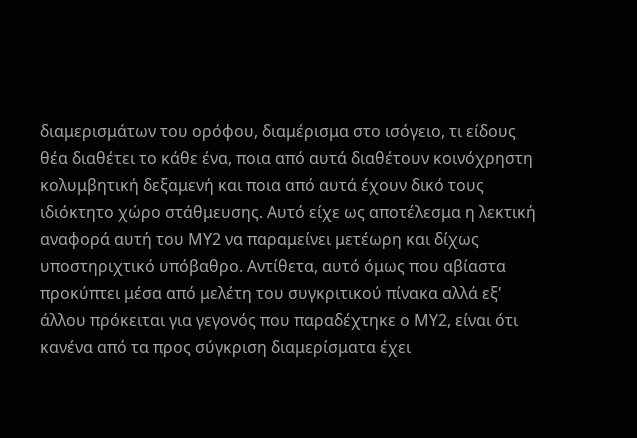διαμερισμάτων του ορόφου, διαμέρισμα στο ισόγειο, τι είδους θέα διαθέτει το κάθε ένα, ποια από αυτά διαθέτουν κοινόχρηστη κολυμβητική δεξαμενή και ποια από αυτά έχουν δικό τους ιδιόκτητο χώρο στάθμευσης. Αυτό είχε ως αποτέλεσμα η λεκτική αναφορά αυτή του ΜΥ2 να παραμείνει μετέωρη και δίχως υποστηριχτικό υπόβαθρο. Αντίθετα, αυτό όμως που αβίαστα προκύπτει μέσα από μελέτη του συγκριτικού πίνακα αλλά εξ' άλλου πρόκειται για γεγονός που παραδέχτηκε ο ΜΥ2, είναι ότι κανένα από τα προς σύγκριση διαμερίσματα έχει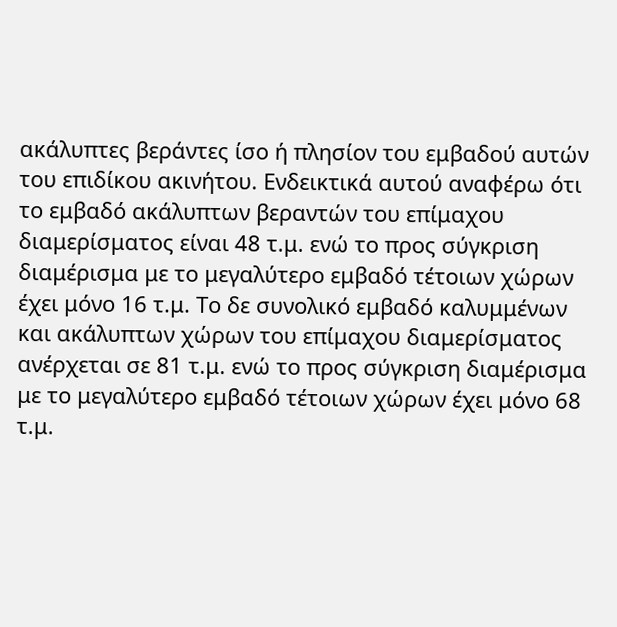ακάλυπτες βεράντες ίσο ή πλησίον του εμβαδού αυτών του επιδίκου ακινήτου. Ενδεικτικά αυτού αναφέρω ότι το εμβαδό ακάλυπτων βεραντών του επίμαχου διαμερίσματος είναι 48 τ.μ. ενώ το προς σύγκριση διαμέρισμα με το μεγαλύτερο εμβαδό τέτοιων χώρων έχει μόνο 16 τ.μ. Το δε συνολικό εμβαδό καλυμμένων και ακάλυπτων χώρων του επίμαχου διαμερίσματος ανέρχεται σε 81 τ.μ. ενώ το προς σύγκριση διαμέρισμα με το μεγαλύτερο εμβαδό τέτοιων χώρων έχει μόνο 68 τ.μ.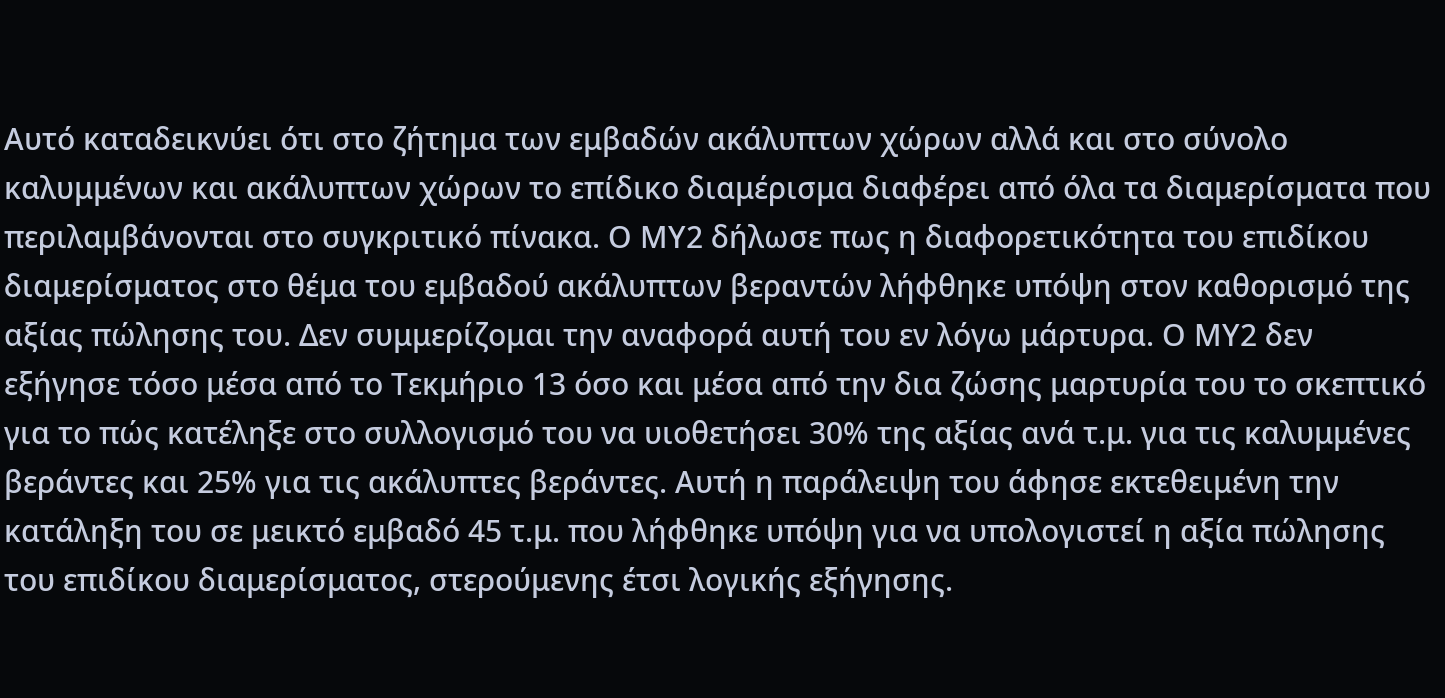Αυτό καταδεικνύει ότι στο ζήτημα των εμβαδών ακάλυπτων χώρων αλλά και στο σύνολο καλυμμένων και ακάλυπτων χώρων το επίδικο διαμέρισμα διαφέρει από όλα τα διαμερίσματα που περιλαμβάνονται στο συγκριτικό πίνακα. Ο ΜΥ2 δήλωσε πως η διαφορετικότητα του επιδίκου διαμερίσματος στο θέμα του εμβαδού ακάλυπτων βεραντών λήφθηκε υπόψη στον καθορισμό της αξίας πώλησης του. Δεν συμμερίζομαι την αναφορά αυτή του εν λόγω μάρτυρα. Ο ΜΥ2 δεν εξήγησε τόσο μέσα από το Τεκμήριο 13 όσο και μέσα από την δια ζώσης μαρτυρία του το σκεπτικό για το πώς κατέληξε στο συλλογισμό του να υιοθετήσει 30% της αξίας ανά τ.μ. για τις καλυμμένες βεράντες και 25% για τις ακάλυπτες βεράντες. Αυτή η παράλειψη του άφησε εκτεθειμένη την κατάληξη του σε μεικτό εμβαδό 45 τ.μ. που λήφθηκε υπόψη για να υπολογιστεί η αξία πώλησης του επιδίκου διαμερίσματος, στερούμενης έτσι λογικής εξήγησης.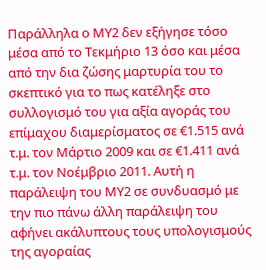Παράλληλα ο ΜΥ2 δεν εξήγησε τόσο μέσα από το Τεκμήριο 13 όσο και μέσα από την δια ζώσης μαρτυρία του το σκεπτικό για το πως κατέληξε στο συλλογισμό του για αξία αγοράς του επίμαχου διαμερίσματος σε €1.515 ανά τ.μ. τον Μάρτιο 2009 και σε €1.411 ανά τ.μ. τον Νοέμβριο 2011. Αυτή η παράλειψη του ΜΥ2 σε συνδυασμό με την πιο πάνω άλλη παράλειψη του αφήνει ακάλυπτους τους υπολογισμούς της αγοραίας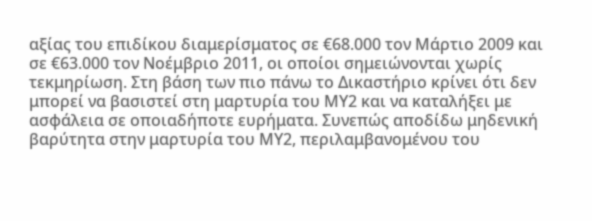αξίας του επιδίκου διαμερίσματος σε €68.000 τον Μάρτιο 2009 και σε €63.000 τον Νοέμβριο 2011, οι οποίοι σημειώνονται χωρίς τεκμηρίωση. Στη βάση των πιο πάνω το Δικαστήριο κρίνει ότι δεν μπορεί να βασιστεί στη μαρτυρία του ΜΥ2 και να καταλήξει με ασφάλεια σε οποιαδήποτε ευρήματα. Συνεπώς αποδίδω μηδενική βαρύτητα στην μαρτυρία του ΜΥ2, περιλαμβανομένου του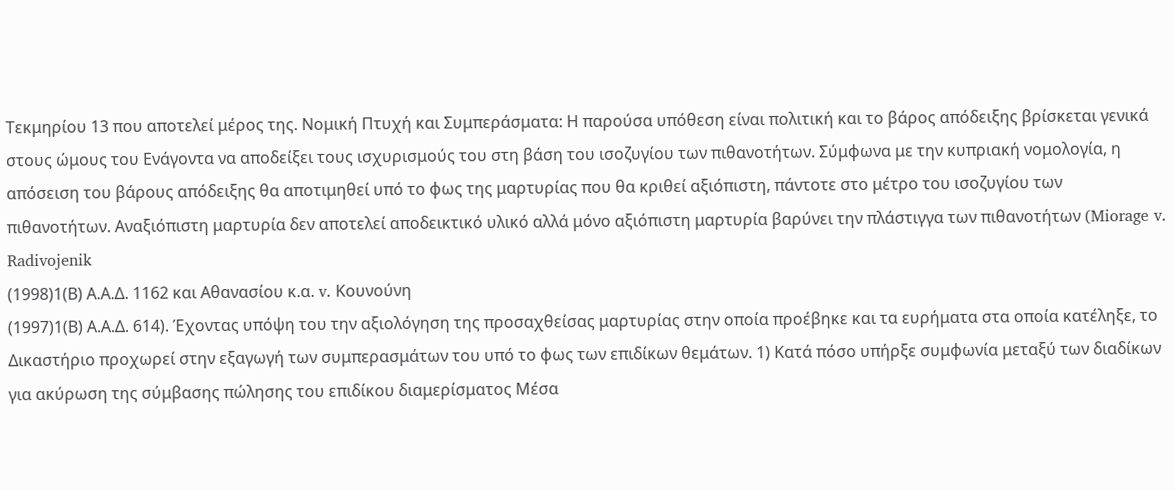Τεκμηρίου 13 που αποτελεί μέρος της. Νομική Πτυχή και Συμπεράσματα: Η παρούσα υπόθεση είναι πολιτική και το βάρος απόδειξης βρίσκεται γενικά στους ώμους του Ενάγοντα να αποδείξει τους ισχυρισμούς του στη βάση του ισοζυγίου των πιθανοτήτων. Σύμφωνα με την κυπριακή νομολογία, η απόσειση του βάρους απόδειξης θα αποτιμηθεί υπό το φως της μαρτυρίας που θα κριθεί αξιόπιστη, πάντοτε στο μέτρο του ισοζυγίου των πιθανοτήτων. Αναξιόπιστη μαρτυρία δεν αποτελεί αποδεικτικό υλικό αλλά μόνο αξιόπιστη μαρτυρία βαρύνει την πλάστιγγα των πιθανοτήτων (Miorage v. Radivojenik
(1998)1(Β) Α.Α.Δ. 1162 και Αθανασίου κ.α. v. Κουνούνη
(1997)1(Β) Α.Α.Δ. 614). Έχοντας υπόψη του την αξιολόγηση της προσαχθείσας μαρτυρίας στην οποία προέβηκε και τα ευρήματα στα οποία κατέληξε, το Δικαστήριο προχωρεί στην εξαγωγή των συμπερασμάτων του υπό το φως των επιδίκων θεμάτων. 1) Κατά πόσο υπήρξε συμφωνία μεταξύ των διαδίκων για ακύρωση της σύμβασης πώλησης του επιδίκου διαμερίσματος Μέσα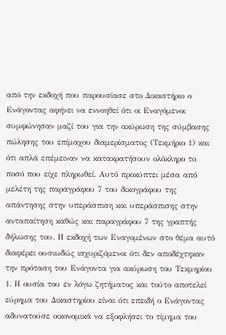από την εκδοχή που παρουσίασε στο Δικαστήριο ο Ενάγοντας αφήνει να εννοηθεί ότι οι Εναγόμενοι συμφώνησαν μαζί του για την ακύρωση της σύμβασης πώλησης του επίμαχου διαμερίσματος (Τεκμήριο 1) και ότι απλά επέμειναν να κατακρατήσουν ολόκληρο το ποσό που είχε πληρωθεί. Αυτό προκύπτει μέσα από μελέτη της παραγράφου 7 του δικογράφου της απάντησης στην υπεράσπιση και υπεράσπισης στην ανταπαίτηση καθώς και παραγράφου 7 της γραπτής δήλωσης του. Η εκδοχή των Εναγομένων στο θέμα αυτό διαφέρει ουσιωδώς ισχυριζόμενοι ότι δεν αποδέχτηκαν την πρόταση του Ενάγοντα για ακύρωση του Τεκμηρίου 1. Η ουσία του εν λόγω ζητήματος και τούτο αποτελεί εύρημα του Δικαστηρίου είναι ότι επειδή ο Ενάγοντας αδυνατούσε οικονομικά να εξοφλήσει το τίμημα του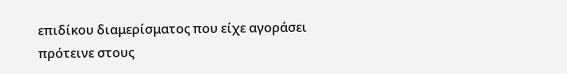επιδίκου διαμερίσματος που είχε αγοράσει πρότεινε στους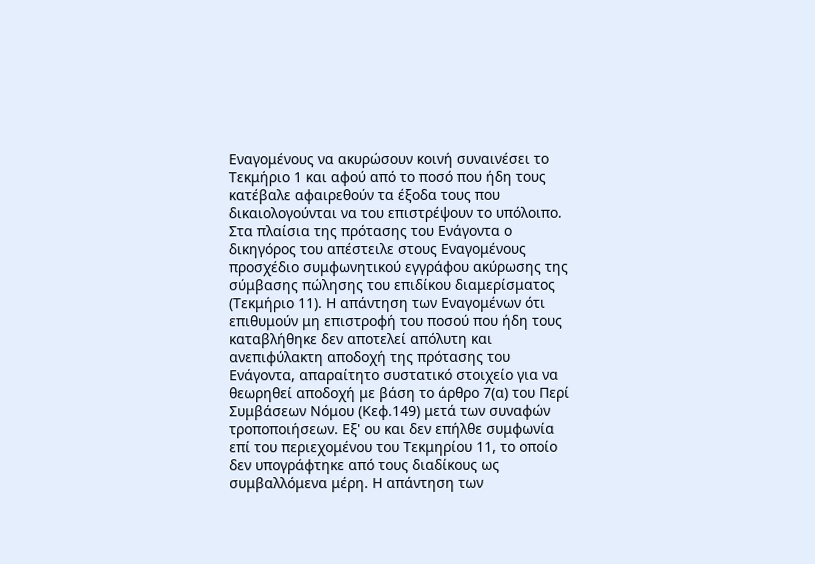Εναγομένους να ακυρώσουν κοινή συναινέσει το Τεκμήριο 1 και αφού από το ποσό που ήδη τους κατέβαλε αφαιρεθούν τα έξοδα τους που δικαιολογούνται να του επιστρέψουν το υπόλοιπο. Στα πλαίσια της πρότασης του Ενάγοντα ο δικηγόρος του απέστειλε στους Εναγομένους προσχέδιο συμφωνητικού εγγράφου ακύρωσης της σύμβασης πώλησης του επιδίκου διαμερίσματος (Τεκμήριο 11). Η απάντηση των Εναγομένων ότι επιθυμούν μη επιστροφή του ποσού που ήδη τους καταβλήθηκε δεν αποτελεί απόλυτη και ανεπιφύλακτη αποδοχή της πρότασης του Ενάγοντα, απαραίτητο συστατικό στοιχείο για να θεωρηθεί αποδοχή με βάση το άρθρο 7(α) του Περί Συμβάσεων Νόμου (Κεφ.149) μετά των συναφών τροποποιήσεων. Εξ' ου και δεν επήλθε συμφωνία επί του περιεχομένου του Τεκμηρίου 11, το οποίο δεν υπογράφτηκε από τους διαδίκους ως συμβαλλόμενα μέρη. Η απάντηση των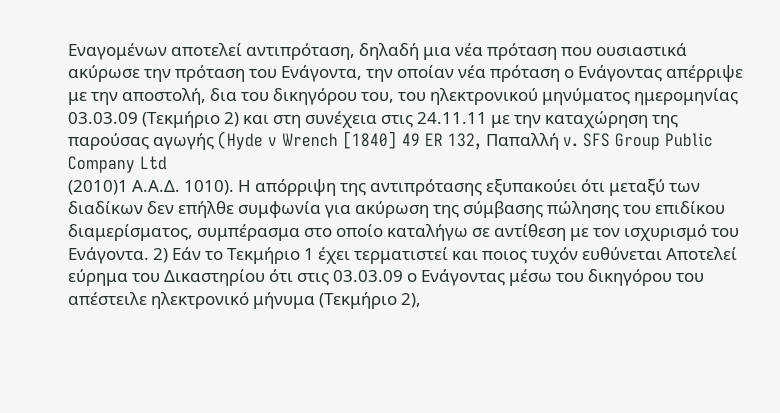Εναγομένων αποτελεί αντιπρόταση, δηλαδή μια νέα πρόταση που ουσιαστικά ακύρωσε την πρόταση του Ενάγοντα, την οποίαν νέα πρόταση ο Ενάγοντας απέρριψε με την αποστολή, δια του δικηγόρου του, του ηλεκτρονικού μηνύματος ημερομηνίας 03.03.09 (Τεκμήριο 2) και στη συνέχεια στις 24.11.11 με την καταχώρηση της παρούσας αγωγής (Hyde v Wrench [1840] 49 ER 132, Παπαλλή v. SFS Group Public Company Ltd
(2010)1 Α.Α.Δ. 1010). Η απόρριψη της αντιπρότασης εξυπακούει ότι μεταξύ των διαδίκων δεν επήλθε συμφωνία για ακύρωση της σύμβασης πώλησης του επιδίκου διαμερίσματος, συμπέρασμα στο οποίο καταλήγω σε αντίθεση με τον ισχυρισμό του Ενάγοντα. 2) Εάν το Τεκμήριο 1 έχει τερματιστεί και ποιος τυχόν ευθύνεται Αποτελεί εύρημα του Δικαστηρίου ότι στις 03.03.09 ο Ενάγοντας μέσω του δικηγόρου του απέστειλε ηλεκτρονικό μήνυμα (Τεκμήριο 2),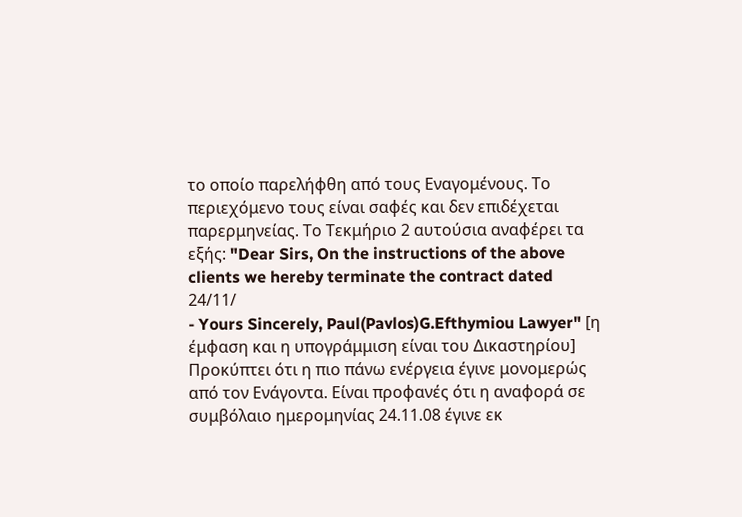το οποίο παρελήφθη από τους Εναγομένους. Το περιεχόμενο τους είναι σαφές και δεν επιδέχεται παρερμηνείας. Το Τεκμήριο 2 αυτούσια αναφέρει τα εξής: "Dear Sirs, On the instructions of the above clients we hereby terminate the contract dated 24/11/
- Yours Sincerely, Paul(Pavlos)G.Efthymiou Lawyer" [η έμφαση και η υπογράμμιση είναι του Δικαστηρίου] Προκύπτει ότι η πιο πάνω ενέργεια έγινε μονομερώς από τον Ενάγοντα. Είναι προφανές ότι η αναφορά σε συμβόλαιο ημερομηνίας 24.11.08 έγινε εκ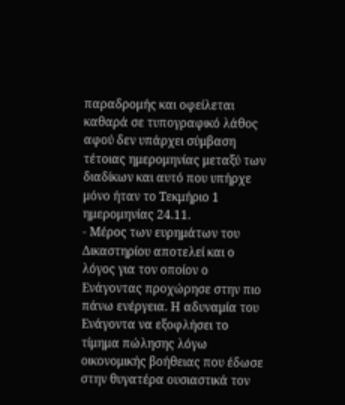παραδρομής και οφείλεται καθαρά σε τυπογραφικό λάθος αφού δεν υπάρχει σύμβαση τέτοιας ημερομηνίας μεταξύ των διαδίκων και αυτό που υπήρχε μόνο ήταν το Τεκμήριο 1 ημερομηνίας 24.11.
- Μέρος των ευρημάτων του Δικαστηρίου αποτελεί και ο λόγος για τον οποίον ο Ενάγοντας προχώρησε στην πιο πάνω ενέργεια. Η αδυναμία του Ενάγοντα να εξοφλήσει το τίμημα πώλησης λόγω οικονομικής βοήθειας που έδωσε στην θυγατέρα ουσιαστικά τον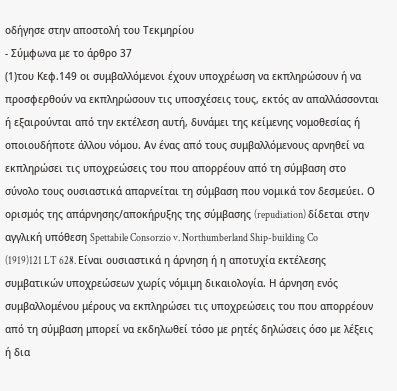οδήγησε στην αποστολή του Τεκμηρίου
- Σύμφωνα με το άρθρο 37
(1)του Κεφ.149 οι συμβαλλόμενοι έχουν υποχρέωση να εκπληρώσουν ή να προσφερθούν να εκπληρώσουν τις υποσχέσεις τους, εκτός αν απαλλάσσονται ή εξαιρούνται από την εκτέλεση αυτή, δυνάμει της κείμενης νομοθεσίας ή οποιουδήποτε άλλου νόμου. Αν ένας από τους συμβαλλόμενους αρνηθεί να εκπληρώσει τις υποχρεώσεις του που απορρέουν από τη σύμβαση στο σύνολο τους ουσιαστικά απαρνείται τη σύμβαση που νομικά τον δεσμεύει. Ο ορισμός της απάρνησης/αποκήρυξης της σύμβασης (repudiation) δίδεται στην αγγλική υπόθεση Spettabile Consorzio v. Northumberland Ship-building Co
(1919)121 LT 628. Είναι ουσιαστικά η άρνηση ή η αποτυχία εκτέλεσης συμβατικών υποχρεώσεων χωρίς νόμιμη δικαιολογία. Η άρνηση ενός συμβαλλομένου μέρους να εκπληρώσει τις υποχρεώσεις του που απορρέουν από τη σύμβαση μπορεί να εκδηλωθεί τόσο με ρητές δηλώσεις όσο με λέξεις ή δια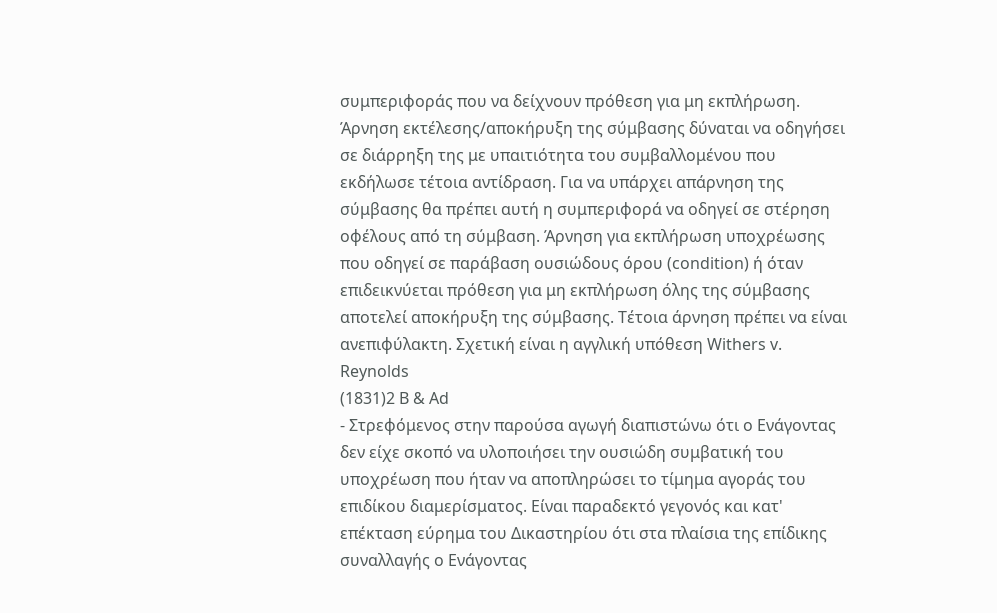συμπεριφοράς που να δείχνουν πρόθεση για μη εκπλήρωση. Άρνηση εκτέλεσης/αποκήρυξη της σύμβασης δύναται να οδηγήσει σε διάρρηξη της με υπαιτιότητα του συμβαλλομένου που εκδήλωσε τέτοια αντίδραση. Για να υπάρχει απάρνηση της σύμβασης θα πρέπει αυτή η συμπεριφορά να οδηγεί σε στέρηση οφέλους από τη σύμβαση. Άρνηση για εκπλήρωση υποχρέωσης που οδηγεί σε παράβαση ουσιώδους όρου (condition) ή όταν επιδεικνύεται πρόθεση για μη εκπλήρωση όλης της σύμβασης αποτελεί αποκήρυξη της σύμβασης. Τέτοια άρνηση πρέπει να είναι ανεπιφύλακτη. Σχετική είναι η αγγλική υπόθεση Withers v. Reynolds
(1831)2 B & Ad
- Στρεφόμενος στην παρούσα αγωγή διαπιστώνω ότι ο Ενάγοντας δεν είχε σκοπό να υλοποιήσει την ουσιώδη συμβατική του υποχρέωση που ήταν να αποπληρώσει το τίμημα αγοράς του επιδίκου διαμερίσματος. Είναι παραδεκτό γεγονός και κατ' επέκταση εύρημα του Δικαστηρίου ότι στα πλαίσια της επίδικης συναλλαγής ο Ενάγοντας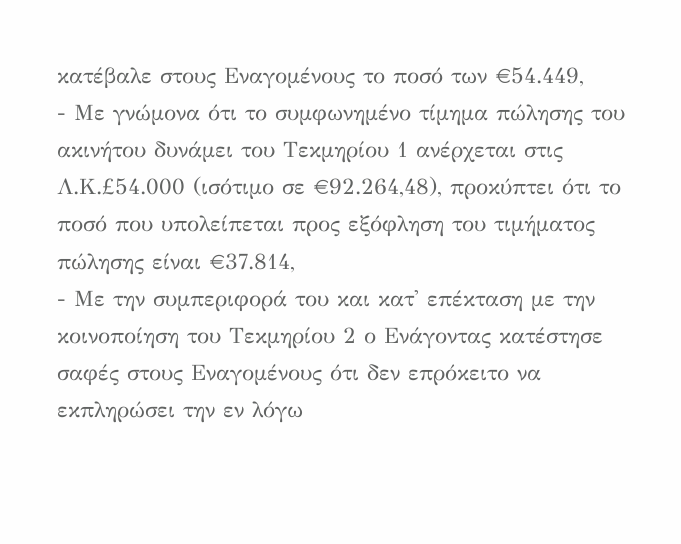κατέβαλε στους Εναγομένους το ποσό των €54.449,
- Με γνώμονα ότι το συμφωνημένο τίμημα πώλησης του ακινήτου δυνάμει του Τεκμηρίου 1 ανέρχεται στις Λ.Κ.£54.000 (ισότιμο σε €92.264,48), προκύπτει ότι το ποσό που υπολείπεται προς εξόφληση του τιμήματος πώλησης είναι €37.814,
- Με την συμπεριφορά του και κατ' επέκταση με την κοινοποίηση του Τεκμηρίου 2 ο Ενάγοντας κατέστησε σαφές στους Εναγομένους ότι δεν επρόκειτο να εκπληρώσει την εν λόγω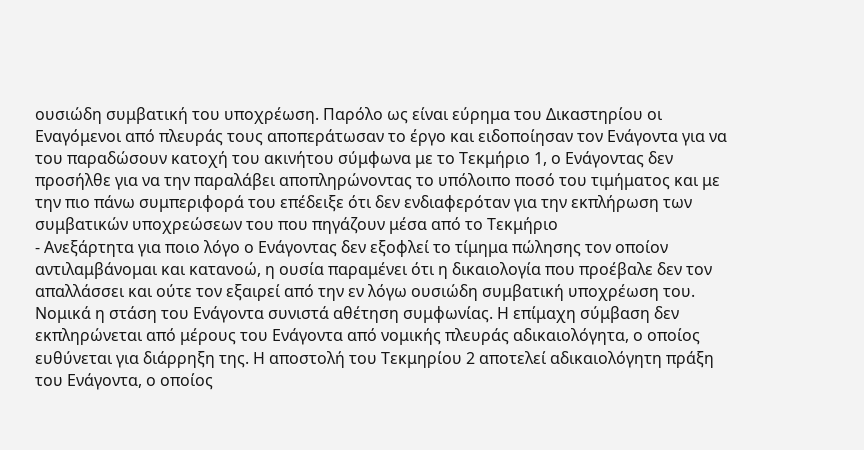ουσιώδη συμβατική του υποχρέωση. Παρόλο ως είναι εύρημα του Δικαστηρίου οι Εναγόμενοι από πλευράς τους αποπεράτωσαν το έργο και ειδοποίησαν τον Ενάγοντα για να του παραδώσουν κατοχή του ακινήτου σύμφωνα με το Τεκμήριο 1, ο Ενάγοντας δεν προσήλθε για να την παραλάβει αποπληρώνοντας το υπόλοιπο ποσό του τιμήματος και με την πιο πάνω συμπεριφορά του επέδειξε ότι δεν ενδιαφερόταν για την εκπλήρωση των συμβατικών υποχρεώσεων του που πηγάζουν μέσα από το Τεκμήριο
- Ανεξάρτητα για ποιο λόγο ο Ενάγοντας δεν εξοφλεί το τίμημα πώλησης τον οποίον αντιλαμβάνομαι και κατανοώ, η ουσία παραμένει ότι η δικαιολογία που προέβαλε δεν τον απαλλάσσει και ούτε τον εξαιρεί από την εν λόγω ουσιώδη συμβατική υποχρέωση του. Νομικά η στάση του Ενάγοντα συνιστά αθέτηση συμφωνίας. Η επίμαχη σύμβαση δεν εκπληρώνεται από μέρους του Ενάγοντα από νομικής πλευράς αδικαιολόγητα, ο οποίος ευθύνεται για διάρρηξη της. Η αποστολή του Τεκμηρίου 2 αποτελεί αδικαιολόγητη πράξη του Ενάγοντα, ο οποίος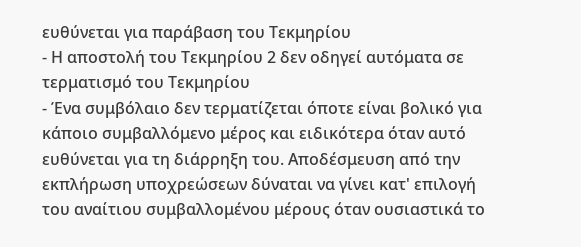ευθύνεται για παράβαση του Τεκμηρίου
- Η αποστολή του Τεκμηρίου 2 δεν οδηγεί αυτόματα σε τερματισμό του Τεκμηρίου
- Ένα συμβόλαιο δεν τερματίζεται όποτε είναι βολικό για κάποιο συμβαλλόμενο μέρος και ειδικότερα όταν αυτό ευθύνεται για τη διάρρηξη του. Αποδέσμευση από την εκπλήρωση υποχρεώσεων δύναται να γίνει κατ' επιλογή του αναίτιου συμβαλλομένου μέρους όταν ουσιαστικά το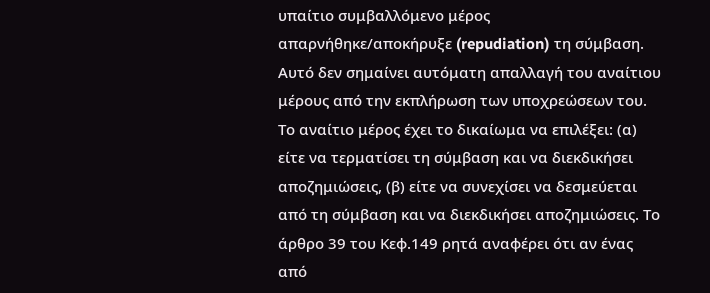υπαίτιο συμβαλλόμενο μέρος απαρνήθηκε/αποκήρυξε (repudiation) τη σύμβαση. Αυτό δεν σημαίνει αυτόματη απαλλαγή του αναίτιου μέρους από την εκπλήρωση των υποχρεώσεων του. Το αναίτιο μέρος έχει το δικαίωμα να επιλέξει: (α) είτε να τερματίσει τη σύμβαση και να διεκδικήσει αποζημιώσεις, (β) είτε να συνεχίσει να δεσμεύεται από τη σύμβαση και να διεκδικήσει αποζημιώσεις. Το άρθρο 39 του Κεφ.149 ρητά αναφέρει ότι αν ένας από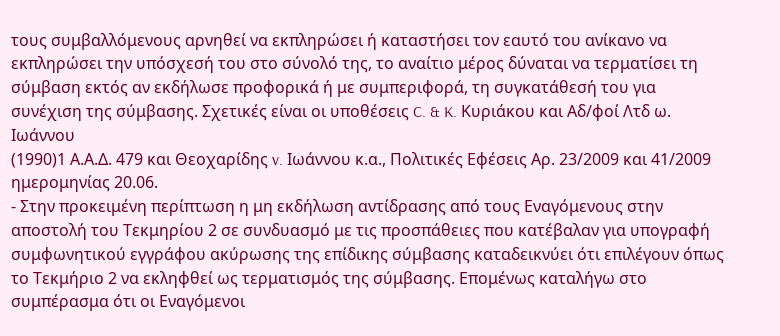τους συμβαλλόμενους αρνηθεί να εκπληρώσει ή καταστήσει τον εαυτό του ανίκανο να εκπληρώσει την υπόσχεσή του στο σύνολό της, το αναίτιο μέρος δύναται να τερματίσει τη σύμβαση εκτός αν εκδήλωσε προφορικά ή με συμπεριφορά, τη συγκατάθεσή του για συνέχιση της σύμβασης. Σχετικές είναι οι υποθέσεις C. & K. Κυριάκου και Αδ/φοί Λτδ ω. Ιωάννου
(1990)1 Α.Α.Δ. 479 και Θεοχαρίδης v. Ιωάννου κ.α., Πολιτικές Εφέσεις Αρ. 23/2009 και 41/2009 ημερομηνίας 20.06.
- Στην προκειμένη περίπτωση η μη εκδήλωση αντίδρασης από τους Εναγόμενους στην αποστολή του Τεκμηρίου 2 σε συνδυασμό με τις προσπάθειες που κατέβαλαν για υπογραφή συμφωνητικού εγγράφου ακύρωσης της επίδικης σύμβασης καταδεικνύει ότι επιλέγουν όπως το Τεκμήριο 2 να εκληφθεί ως τερματισμός της σύμβασης. Επομένως καταλήγω στο συμπέρασμα ότι οι Εναγόμενοι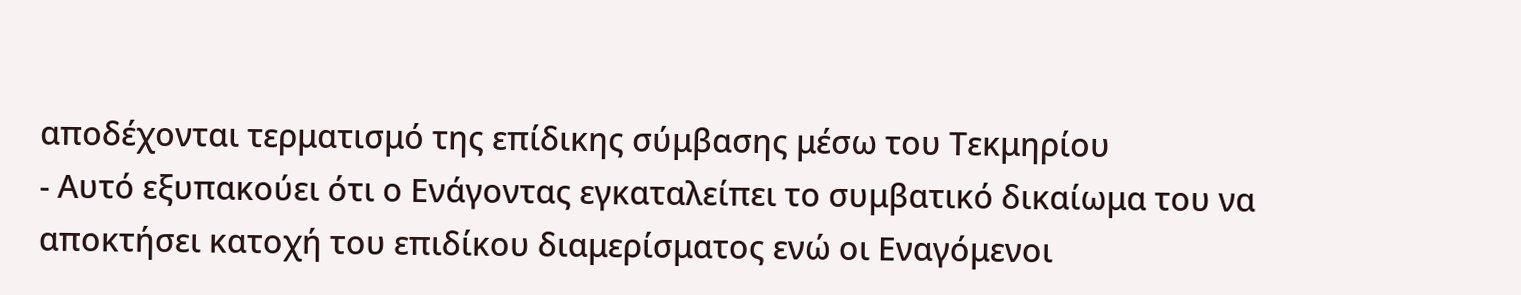αποδέχονται τερματισμό της επίδικης σύμβασης μέσω του Τεκμηρίου
- Αυτό εξυπακούει ότι ο Ενάγοντας εγκαταλείπει το συμβατικό δικαίωμα του να αποκτήσει κατοχή του επιδίκου διαμερίσματος ενώ οι Εναγόμενοι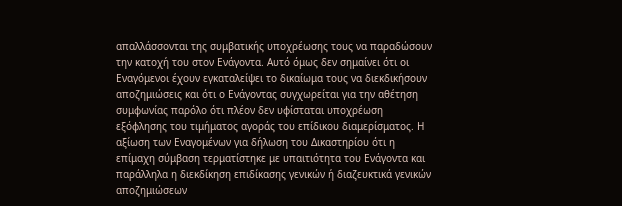απαλλάσσονται της συμβατικής υποχρέωσης τους να παραδώσουν την κατοχή του στον Ενάγοντα. Αυτό όμως δεν σημαίνει ότι οι Εναγόμενοι έχουν εγκαταλείψει το δικαίωμα τους να διεκδικήσουν αποζημιώσεις και ότι ο Ενάγοντας συγχωρείται για την αθέτηση συμφωνίας παρόλο ότι πλέον δεν υφίσταται υποχρέωση εξόφλησης του τιμήματος αγοράς του επίδικου διαμερίσματος. Η αξίωση των Εναγομένων για δήλωση του Δικαστηρίου ότι η επίμαχη σύμβαση τερματίστηκε με υπαιτιότητα του Ενάγοντα και παράλληλα η διεκδίκηση επιδίκασης γενικών ή διαζευκτικά γενικών αποζημιώσεων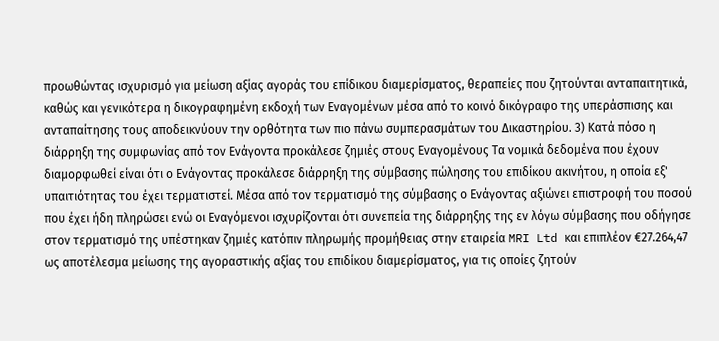προωθώντας ισχυρισμό για μείωση αξίας αγοράς του επίδικου διαμερίσματος, θεραπείες που ζητούνται ανταπαιτητικά, καθώς και γενικότερα η δικογραφημένη εκδοχή των Εναγομένων μέσα από το κοινό δικόγραφο της υπεράσπισης και ανταπαίτησης τους αποδεικνύουν την ορθότητα των πιο πάνω συμπερασμάτων του Δικαστηρίου. 3) Κατά πόσο η διάρρηξη της συμφωνίας από τον Ενάγοντα προκάλεσε ζημιές στους Εναγομένους Τα νομικά δεδομένα που έχουν διαμορφωθεί είναι ότι ο Ενάγοντας προκάλεσε διάρρηξη της σύμβασης πώλησης του επιδίκου ακινήτου, η οποία εξ' υπαιτιότητας του έχει τερματιστεί. Μέσα από τον τερματισμό της σύμβασης ο Ενάγοντας αξιώνει επιστροφή του ποσού που έχει ήδη πληρώσει ενώ οι Εναγόμενοι ισχυρίζονται ότι συνεπεία της διάρρηξης της εν λόγω σύμβασης που οδήγησε στον τερματισμό της υπέστηκαν ζημιές κατόπιν πληρωμής προμήθειας στην εταιρεία MRI Ltd και επιπλέον €27.264,47 ως αποτέλεσμα μείωσης της αγοραστικής αξίας του επιδίκου διαμερίσματος, για τις οποίες ζητούν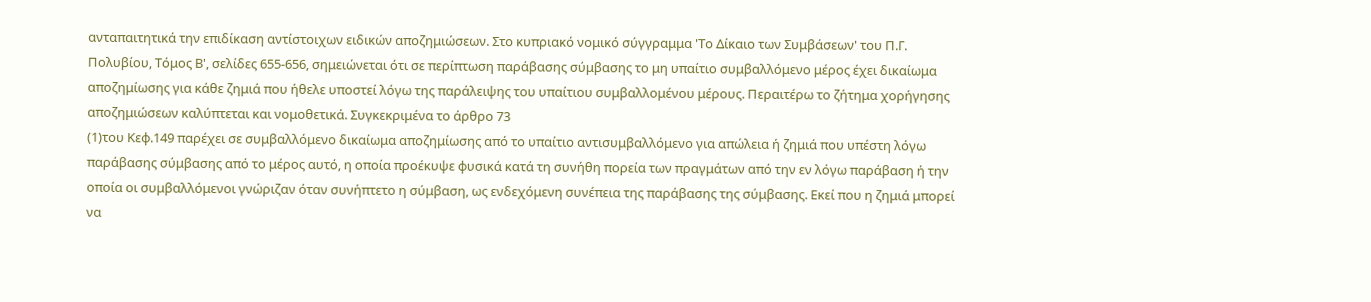ανταπαιτητικά την επιδίκαση αντίστοιχων ειδικών αποζημιώσεων. Στο κυπριακό νομικό σύγγραμμα 'Το Δίκαιο των Συμβάσεων' του Π.Γ. Πολυβίου, Τόμος Β', σελίδες 655-656, σημειώνεται ότι σε περίπτωση παράβασης σύμβασης το μη υπαίτιο συμβαλλόμενο μέρος έχει δικαίωμα αποζημίωσης για κάθε ζημιά που ήθελε υποστεί λόγω της παράλειψης του υπαίτιου συμβαλλομένου μέρους. Περαιτέρω το ζήτημα χορήγησης αποζημιώσεων καλύπτεται και νομοθετικά. Συγκεκριμένα το άρθρο 73
(1)του Κεφ.149 παρέχει σε συμβαλλόμενο δικαίωμα αποζημίωσης από το υπαίτιο αντισυμβαλλόμενο για απώλεια ή ζημιά που υπέστη λόγω παράβασης σύμβασης από το μέρος αυτό, η οποία προέκυψε φυσικά κατά τη συνήθη πορεία των πραγμάτων από την εν λόγω παράβαση ή την οποία οι συμβαλλόμενοι γνώριζαν όταν συνήπτετο η σύμβαση, ως ενδεχόμενη συνέπεια της παράβασης της σύμβασης. Εκεί που η ζημιά μπορεί να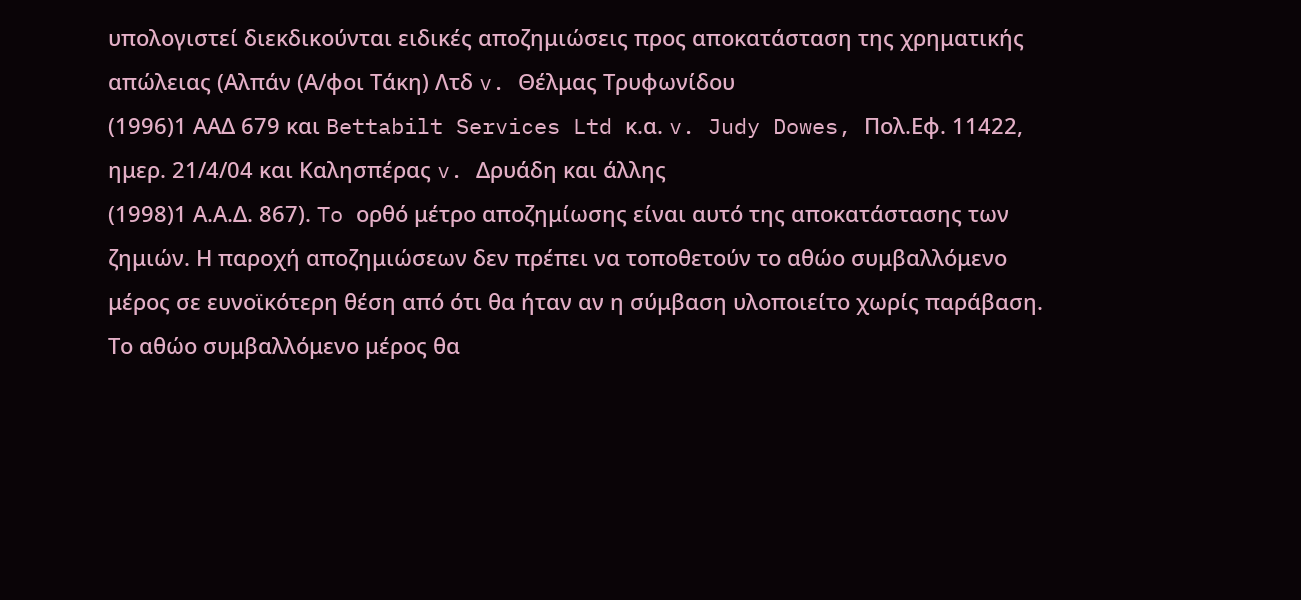υπολογιστεί διεκδικούνται ειδικές αποζημιώσεις προς αποκατάσταση της χρηματικής απώλειας (Αλπάν (Α/φοι Τάκη) Λτδ v. Θέλμας Τρυφωνίδου
(1996)1 ΑΑΔ 679 και Bettabilt Services Ltd κ.α. v. Judy Dowes, Πολ.Εφ. 11422, ημερ. 21/4/04 και Καλησπέρας v. Δρυάδη και άλλης
(1998)1 Α.Α.Δ. 867). To ορθό μέτρο αποζημίωσης είναι αυτό της αποκατάστασης των ζημιών. Η παροχή αποζημιώσεων δεν πρέπει να τοποθετούν το αθώο συμβαλλόμενο μέρος σε ευνοϊκότερη θέση από ότι θα ήταν αν η σύμβαση υλοποιείτο χωρίς παράβαση. Το αθώο συμβαλλόμενο μέρος θα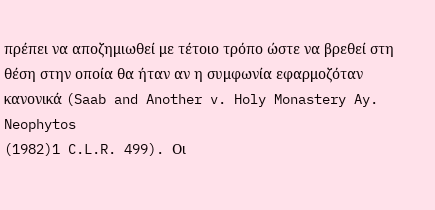πρέπει να αποζημιωθεί με τέτοιο τρόπο ώστε να βρεθεί στη θέση στην οποία θα ήταν αν η συμφωνία εφαρμοζόταν κανονικά (Saab and Another v. Holy Monastery Ay. Neophytos
(1982)1 C.L.R. 499). Οι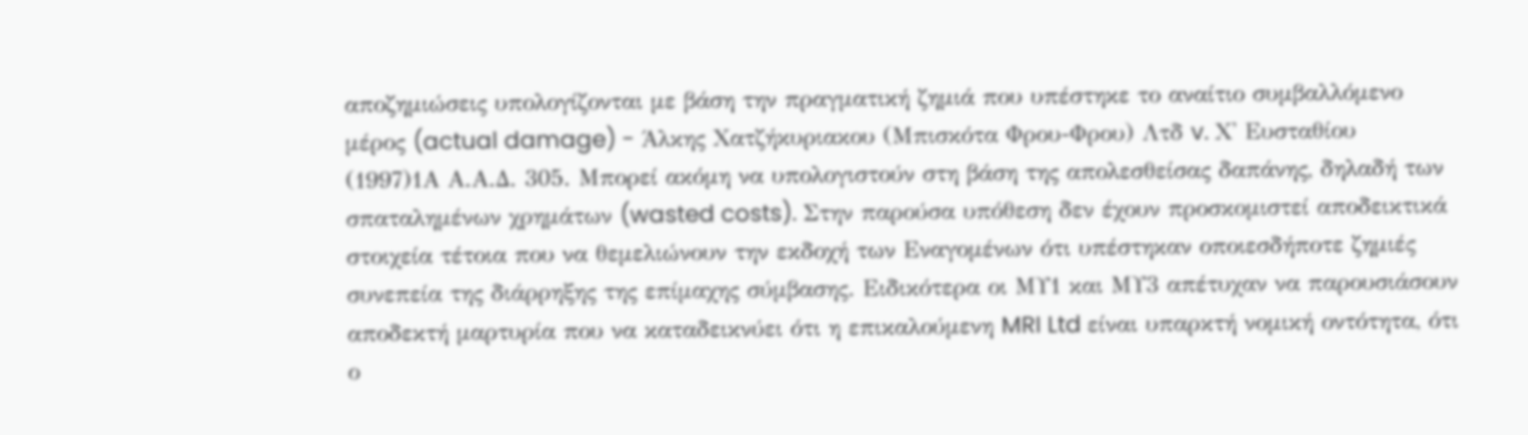αποζημιώσεις υπολογίζονται με βάση την πραγματική ζημιά που υπέστηκε το αναίτιο συμβαλλόμενο μέρος (actual damage) - Άλκης Χατζήκυριακου (Μπισκότα Φρου-Φρου) Λτδ v. Χ' Ευσταθίου
(1997)1Α Α.Α.Δ. 305. Μπορεί ακόμη να υπολογιστούν στη βάση της απολεσθείσας δαπάνης, δηλαδή των σπαταλημένων χρημάτων (wasted costs). Στην παρούσα υπόθεση δεν έχουν προσκομιστεί αποδεικτικά στοιχεία τέτοια που να θεμελιώνουν την εκδοχή των Εναγομένων ότι υπέστηκαν οποιεσδήποτε ζημιές συνεπεία της διάρρηξης της επίμαχης σύμβασης. Ειδικότερα οι ΜΥ1 και ΜΥ3 απέτυχαν να παρουσιάσουν αποδεκτή μαρτυρία που να καταδεικνύει ότι η επικαλούμενη MRI Ltd είναι υπαρκτή νομική οντότητα, ότι ο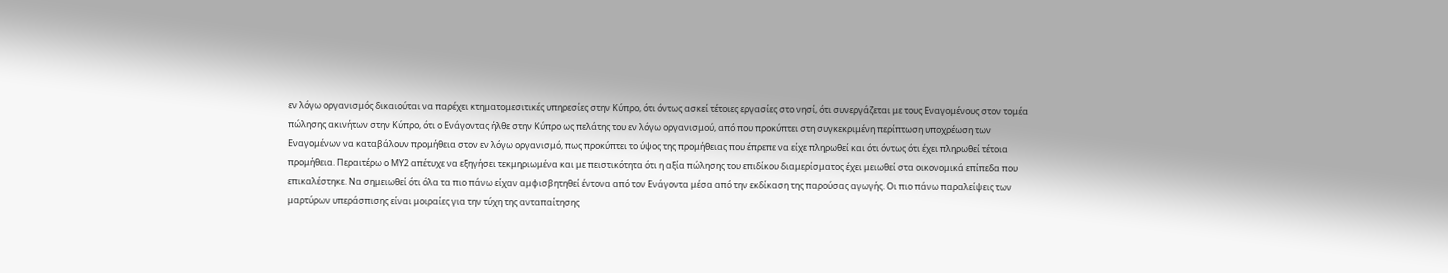εν λόγω οργανισμός δικαιούται να παρέχει κτηματομεσιτικές υπηρεσίες στην Κύπρο, ότι όντως ασκεί τέτοιες εργασίες στο νησί, ότι συνεργάζεται με τους Εναγομένους στον τομέα πώλησης ακινήτων στην Κύπρο, ότι ο Ενάγοντας ήλθε στην Κύπρο ως πελάτης του εν λόγω οργανισμού, από που προκύπτει στη συγκεκριμένη περίπτωση υποχρέωση των Εναγομένων να καταβάλουν προμήθεια στον εν λόγω οργανισμό, πως προκύπτει το ύψος της προμήθειας που έπρεπε να είχε πληρωθεί και ότι όντως ότι έχει πληρωθεί τέτοια προμήθεια. Περαιτέρω ο ΜΥ2 απέτυχε να εξηγήσει τεκμηριωμένα και με πειστικότητα ότι η αξία πώλησης του επιδίκου διαμερίσματος έχει μειωθεί στα οικονομικά επίπεδα που επικαλέστηκε. Να σημειωθεί ότι όλα τα πιο πάνω είχαν αμφισβητηθεί έντονα από τον Ενάγοντα μέσα από την εκδίκαση της παρούσας αγωγής. Οι πιο πάνω παραλείψεις των μαρτύρων υπεράσπισης είναι μοιραίες για την τύχη της ανταπαίτησης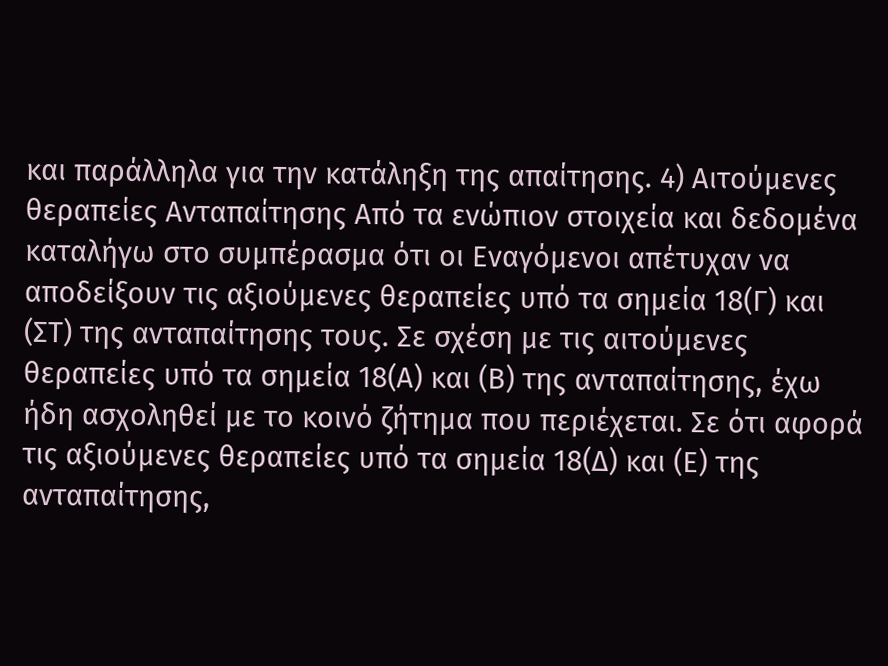και παράλληλα για την κατάληξη της απαίτησης. 4) Αιτούμενες θεραπείες Ανταπαίτησης Από τα ενώπιον στοιχεία και δεδομένα καταλήγω στο συμπέρασμα ότι οι Εναγόμενοι απέτυχαν να αποδείξουν τις αξιούμενες θεραπείες υπό τα σημεία 18(Γ) και (ΣΤ) της ανταπαίτησης τους. Σε σχέση με τις αιτούμενες θεραπείες υπό τα σημεία 18(Α) και (Β) της ανταπαίτησης, έχω ήδη ασχοληθεί με το κοινό ζήτημα που περιέχεται. Σε ότι αφορά τις αξιούμενες θεραπείες υπό τα σημεία 18(Δ) και (Ε) της ανταπαίτησης,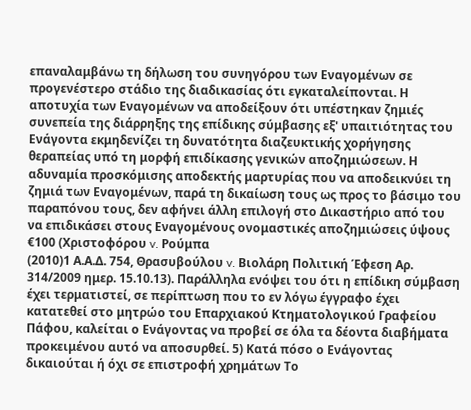επαναλαμβάνω τη δήλωση του συνηγόρου των Εναγομένων σε προγενέστερο στάδιο της διαδικασίας ότι εγκαταλείπονται. Η αποτυχία των Εναγομένων να αποδείξουν ότι υπέστηκαν ζημιές συνεπεία της διάρρηξης της επίδικης σύμβασης εξ' υπαιτιότητας του Ενάγοντα εκμηδενίζει τη δυνατότητα διαζευκτικής χορήγησης θεραπείας υπό τη μορφή επιδίκασης γενικών αποζημιώσεων. Η αδυναμία προσκόμισης αποδεκτής μαρτυρίας που να αποδεικνύει τη ζημιά των Εναγομένων, παρά τη δικαίωση τους ως προς το βάσιμο του παραπόνου τους, δεν αφήνει άλλη επιλογή στο Δικαστήριο από του να επιδικάσει στους Εναγομένους ονομαστικές αποζημιώσεις ύψους €100 (Χριστοφόρου v. Ρούμπα
(2010)1 Α.Α.Δ. 754, Θρασυβούλου v. Βιολάρη Πολιτική Έφεση Αρ. 314/2009 ημερ. 15.10.13). Παράλληλα ενόψει του ότι η επίδικη σύμβαση έχει τερματιστεί, σε περίπτωση που το εν λόγω έγγραφο έχει κατατεθεί στο μητρώο του Επαρχιακού Κτηματολογικού Γραφείου Πάφου, καλείται ο Ενάγοντας να προβεί σε όλα τα δέοντα διαβήματα προκειμένου αυτό να αποσυρθεί. 5) Κατά πόσο ο Ενάγοντας δικαιούται ή όχι σε επιστροφή χρημάτων Το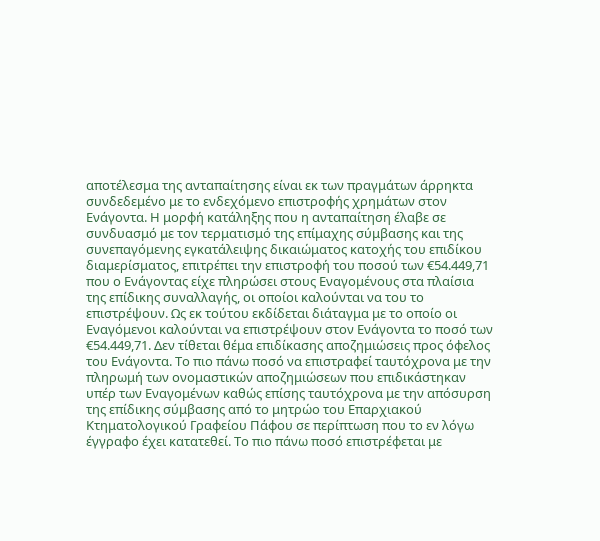αποτέλεσμα της ανταπαίτησης είναι εκ των πραγμάτων άρρηκτα συνδεδεμένο με το ενδεχόμενο επιστροφής χρημάτων στον Ενάγοντα. Η μορφή κατάληξης που η ανταπαίτηση έλαβε σε συνδυασμό με τον τερματισμό της επίμαχης σύμβασης και της συνεπαγόμενης εγκατάλειψης δικαιώματος κατοχής του επιδίκου διαμερίσματος, επιτρέπει την επιστροφή του ποσού των €54.449,71 που ο Ενάγοντας είχε πληρώσει στους Εναγομένους στα πλαίσια της επίδικης συναλλαγής, οι οποίοι καλούνται να του το επιστρέψουν. Ως εκ τούτου εκδίδεται διάταγμα με το οποίο οι Εναγόμενοι καλούνται να επιστρέψουν στον Ενάγοντα το ποσό των €54.449,71. Δεν τίθεται θέμα επιδίκασης αποζημιώσεις προς όφελος του Ενάγοντα. Το πιο πάνω ποσό να επιστραφεί ταυτόχρονα με την πληρωμή των ονομαστικών αποζημιώσεων που επιδικάστηκαν υπέρ των Εναγομένων καθώς επίσης ταυτόχρονα με την απόσυρση της επίδικης σύμβασης από το μητρώο του Επαρχιακού Κτηματολογικού Γραφείου Πάφου σε περίπτωση που το εν λόγω έγγραφο έχει κατατεθεί. Το πιο πάνω ποσό επιστρέφεται με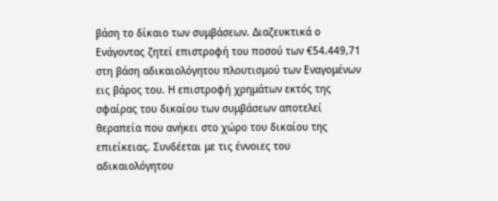βάση το δίκαιο των συμβάσεων. Διαζευκτικά ο Ενάγοντας ζητεί επιστροφή του ποσού των €54.449,71 στη βάση αδικαιολόγητου πλουτισμού των Εναγομένων εις βάρος του. Η επιστροφή χρημάτων εκτός της σφαίρας του δικαίου των συμβάσεων αποτελεί θεραπεία που ανήκει στο χώρο του δικαίου της επιείκειας. Συνδέεται με τις έννοιες του αδικαιολόγητου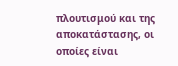πλουτισμού και της αποκατάστασης, οι οποίες είναι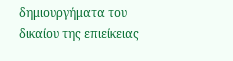δημιουργήματα του δικαίου της επιείκειας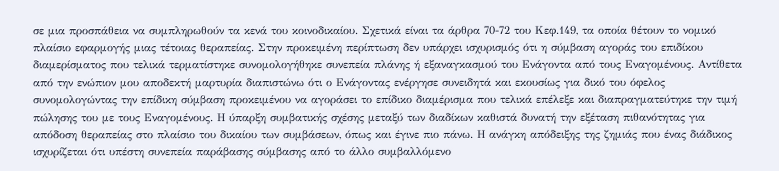σε μια προσπάθεια να συμπληρωθούν τα κενά του κοινοδικαίου. Σχετικά είναι τα άρθρα 70-72 του Κεφ.149, τα οποία θέτουν το νομικό πλαίσιο εφαρμογής μιας τέτοιας θεραπείας. Στην προκειμένη περίπτωση δεν υπάρχει ισχυρισμός ότι η σύμβαση αγοράς του επιδίκου διαμερίσματος που τελικά τερματίστηκε συνομολογήθηκε συνεπεία πλάνης ή εξαναγκασμού του Ενάγοντα από τους Εναγομένους. Αντίθετα από την ενώπιον μου αποδεκτή μαρτυρία διαπιστώνω ότι ο Ενάγοντας ενέργησε συνειδητά και εκουσίως για δικό του όφελος συνομολογώντας την επίδικη σύμβαση προκειμένου να αγοράσει το επίδικο διαμέρισμα που τελικά επέλεξε και διαπραγματεύτηκε την τιμή πώλησης του με τους Εναγομένους. Η ύπαρξη συμβατικής σχέσης μεταξύ των διαδίκων καθιστά δυνατή την εξέταση πιθανότητας για απόδοση θεραπείας στο πλαίσιο του δικαίου των συμβάσεων, όπως και έγινε πιο πάνω. Η ανάγκη απόδειξης της ζημιάς που ένας διάδικος ισχυρίζεται ότι υπέστη συνεπεία παράβασης σύμβασης από το άλλο συμβαλλόμενο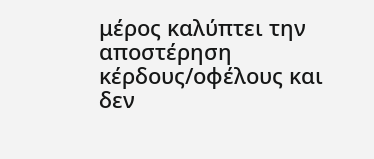μέρος καλύπτει την αποστέρηση κέρδους/οφέλους και δεν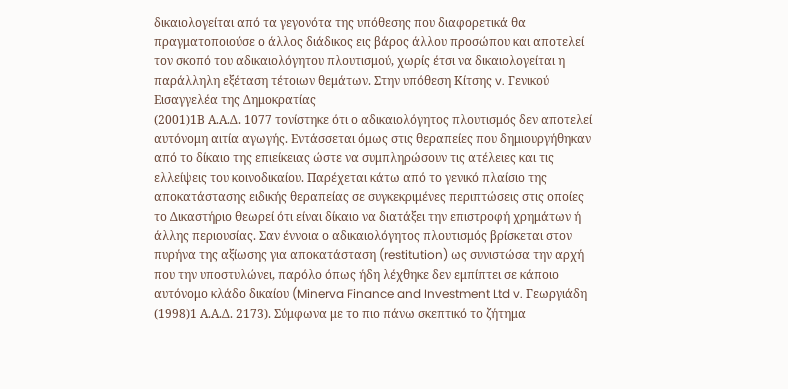δικαιολογείται από τα γεγονότα της υπόθεσης που διαφορετικά θα πραγματοποιούσε ο άλλος διάδικος εις βάρος άλλου προσώπου και αποτελεί τον σκοπό του αδικαιολόγητου πλουτισμού, χωρίς έτσι να δικαιολογείται η παράλληλη εξέταση τέτοιων θεμάτων. Στην υπόθεση Κίτσης v. Γενικού Εισαγγελέα της Δημοκρατίας
(2001)1Β Α.Α.Δ. 1077 τονίστηκε ότι ο αδικαιολόγητος πλουτισμός δεν αποτελεί αυτόνομη αιτία αγωγής. Εντάσσεται όμως στις θεραπείες που δημιουργήθηκαν από το δίκαιο της επιείκειας ώστε να συμπληρώσουν τις ατέλειες και τις ελλείψεις του κοινοδικαίου. Παρέχεται κάτω από το γενικό πλαίσιο της αποκατάστασης ειδικής θεραπείας σε συγκεκριμένες περιπτώσεις στις οποίες το Δικαστήριο θεωρεί ότι είναι δίκαιο να διατάξει την επιστροφή χρημάτων ή άλλης περιουσίας. Σαν έννοια ο αδικαιολόγητος πλουτισμός βρίσκεται στον πυρήνα της αξίωσης για αποκατάσταση (restitution) ως συνιστώσα την αρχή που την υποστυλώνει, παρόλο όπως ήδη λέχθηκε δεν εμπίπτει σε κάποιο αυτόνομο κλάδο δικαίου (Minerva Finance and Investment Ltd v. Γεωργιάδη
(1998)1 Α.Α.Δ. 2173). Σύμφωνα με το πιο πάνω σκεπτικό το ζήτημα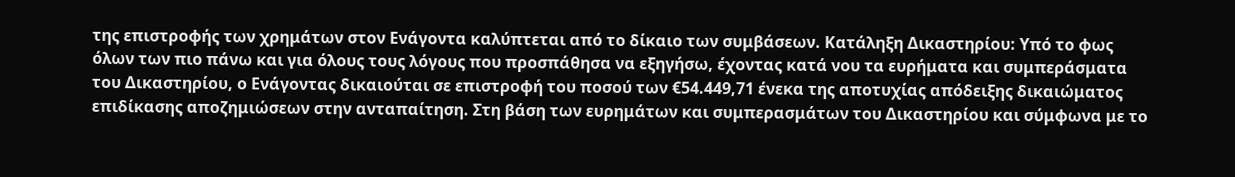της επιστροφής των χρημάτων στον Ενάγοντα καλύπτεται από το δίκαιο των συμβάσεων. Κατάληξη Δικαστηρίου: Υπό το φως όλων των πιο πάνω και για όλους τους λόγους που προσπάθησα να εξηγήσω, έχοντας κατά νου τα ευρήματα και συμπεράσματα του Δικαστηρίου, ο Ενάγοντας δικαιούται σε επιστροφή του ποσού των €54.449,71 ένεκα της αποτυχίας απόδειξης δικαιώματος επιδίκασης αποζημιώσεων στην ανταπαίτηση. Στη βάση των ευρημάτων και συμπερασμάτων του Δικαστηρίου και σύμφωνα με το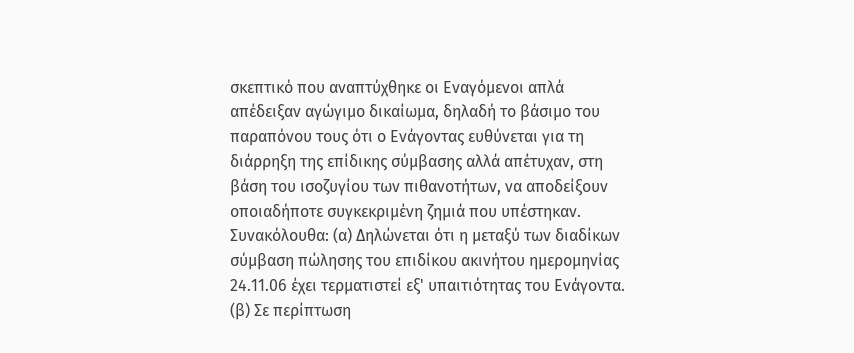σκεπτικό που αναπτύχθηκε οι Εναγόμενοι απλά απέδειξαν αγώγιμο δικαίωμα, δηλαδή το βάσιμο του παραπόνου τους ότι ο Ενάγοντας ευθύνεται για τη διάρρηξη της επίδικης σύμβασης αλλά απέτυχαν, στη βάση του ισοζυγίου των πιθανοτήτων, να αποδείξουν οποιαδήποτε συγκεκριμένη ζημιά που υπέστηκαν. Συνακόλουθα: (α) Δηλώνεται ότι η μεταξύ των διαδίκων σύμβαση πώλησης του επιδίκου ακινήτου ημερομηνίας 24.11.06 έχει τερματιστεί εξ' υπαιτιότητας του Ενάγοντα. (β) Σε περίπτωση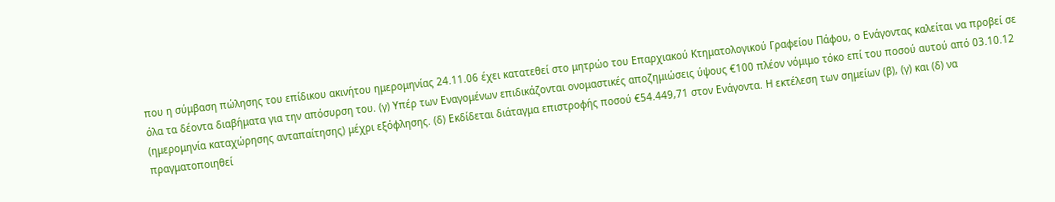που η σύμβαση πώλησης του επίδικου ακινήτου ημερομηνίας 24.11.06 έχει κατατεθεί στο μητρώο του Επαρχιακού Κτηματολογικού Γραφείου Πάφου, ο Ενάγοντας καλείται να προβεί σε όλα τα δέοντα διαβήματα για την απόσυρση του. (γ) Υπέρ των Εναγομένων επιδικάζονται ονομαστικές αποζημιώσεις ύψους €100 πλέον νόμιμο τόκο επί του ποσού αυτού από 03.10.12 (ημερομηνία καταχώρησης ανταπαίτησης) μέχρι εξόφλησης. (δ) Εκδίδεται διάταγμα επιστροφής ποσού €54.449,71 στον Ενάγοντα. Η εκτέλεση των σημείων (β), (γ) και (δ) να πραγματοποιηθεί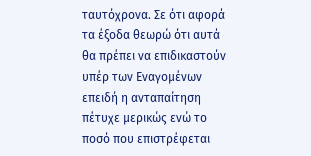ταυτόχρονα. Σε ότι αφορά τα έξοδα θεωρώ ότι αυτά θα πρέπει να επιδικαστούν υπέρ των Εναγομένων επειδή η ανταπαίτηση πέτυχε μερικώς ενώ το ποσό που επιστρέφεται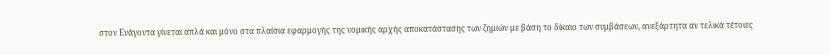στον Ενάγοντα γίνεται απλά και μόνο στα πλαίσια εφαρμογής της νομικής αρχής αποκατάστασης των ζημιών με βάση το δίκαιο των συμβάσεων, ανεξάρτητα αν τελικά τέτοιες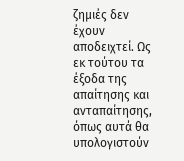ζημιές δεν έχουν αποδειχτεί. Ως εκ τούτου τα έξοδα της απαίτησης και ανταπαίτησης, όπως αυτά θα υπολογιστούν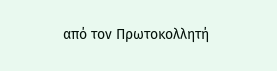από τον Πρωτοκολλητή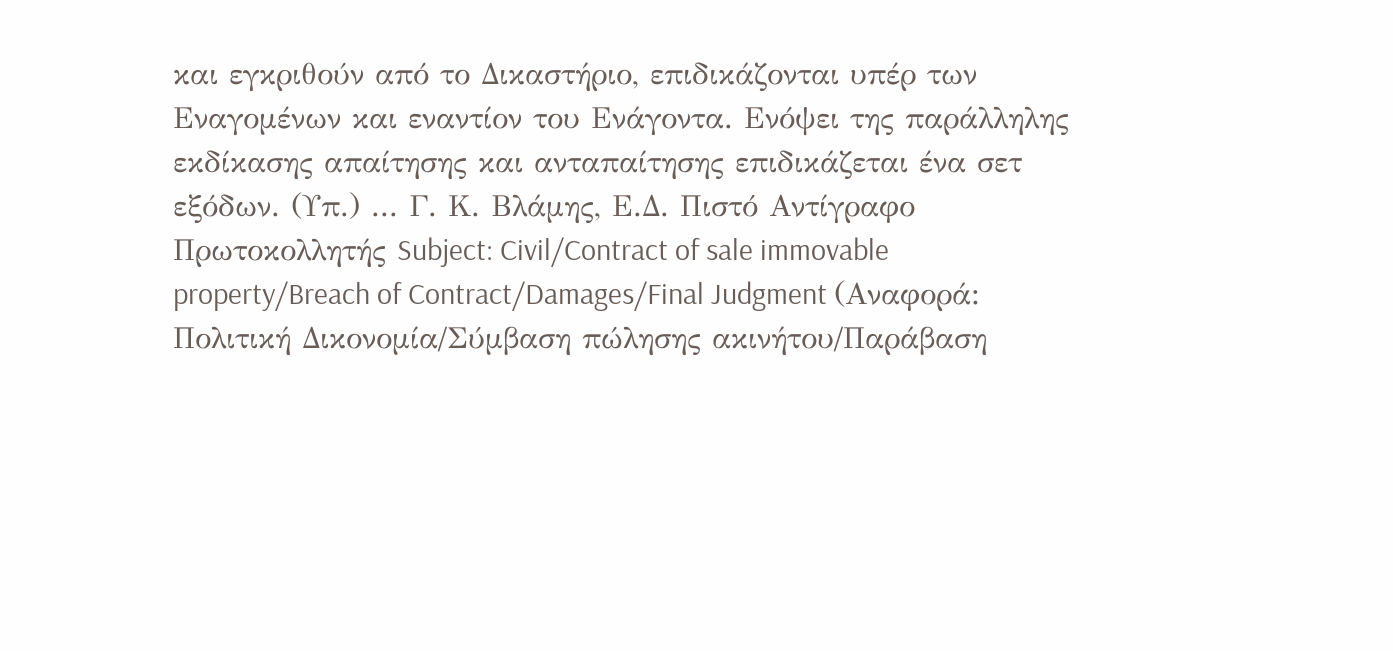και εγκριθούν από το Δικαστήριο, επιδικάζονται υπέρ των Εναγομένων και εναντίον του Ενάγοντα. Ενόψει της παράλληλης εκδίκασης απαίτησης και ανταπαίτησης επιδικάζεται ένα σετ εξόδων. (Υπ.) ... Γ. Κ. Βλάμης, Ε.Δ. Πιστό Αντίγραφο Πρωτοκολλητής Subject: Civil/Contract of sale immovable property/Breach of Contract/Damages/Final Judgment (Αναφορά: Πολιτική Δικονομία/Σύμβαση πώλησης ακινήτου/Παράβαση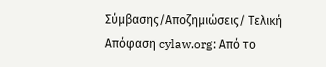Σύμβασης/Αποζημιώσεις/ Τελική Απόφαση cylaw.org: Από το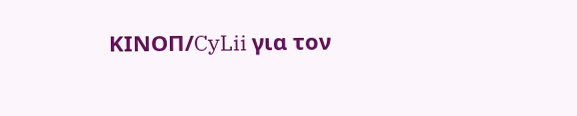ΚΙΝOΠ/CyLii για τον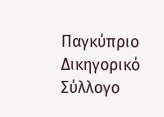Παγκύπριο Δικηγορικό Σύλλογο